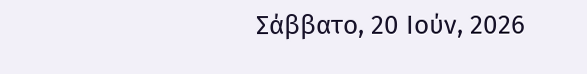Σάββατο, 20 Ιούν, 2026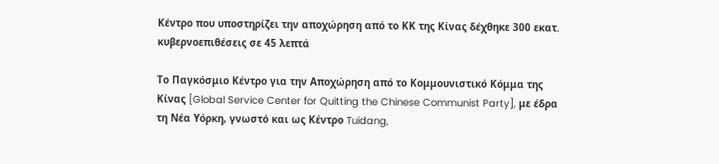Κέντρο που υποστηρίζει την αποχώρηση από το ΚΚ της Κίνας δέχθηκε 300 εκατ. κυβερνοεπιθέσεις σε 45 λεπτά

Το Παγκόσμιο Κέντρο για την Αποχώρηση από το Κομμουνιστικό Κόμμα της Κίνας [Global Service Center for Quitting the Chinese Communist Party], με έδρα τη Νέα Υόρκη, γνωστό και ως Κέντρο Tuidang,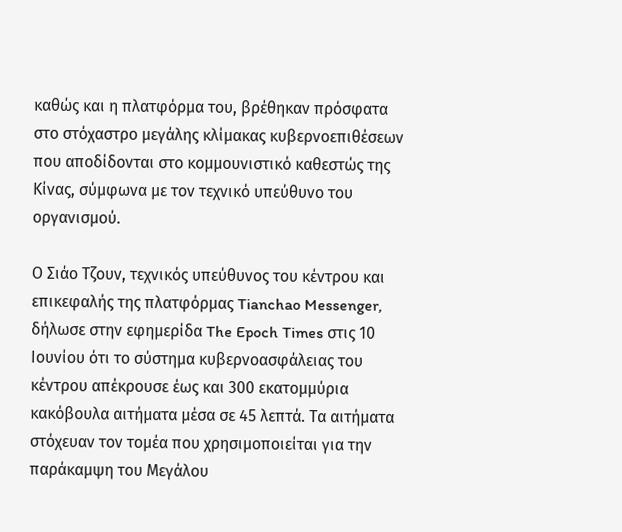καθώς και η πλατφόρμα του, βρέθηκαν πρόσφατα στο στόχαστρο μεγάλης κλίμακας κυβερνοεπιθέσεων που αποδίδονται στο κομμουνιστικό καθεστώς της Κίνας, σύμφωνα με τον τεχνικό υπεύθυνο του οργανισμού.

Ο Σιάο Τζουν, τεχνικός υπεύθυνος του κέντρου και επικεφαλής της πλατφόρμας Tianchao Messenger, δήλωσε στην εφημερίδα The Epoch Times στις 10 Ιουνίου ότι το σύστημα κυβερνοασφάλειας του κέντρου απέκρουσε έως και 300 εκατομμύρια κακόβουλα αιτήματα μέσα σε 45 λεπτά. Τα αιτήματα στόχευαν τον τομέα που χρησιμοποιείται για την παράκαμψη του Μεγάλου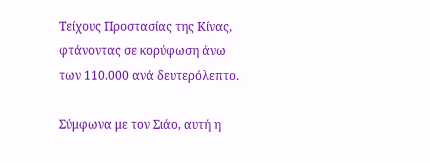Τείχους Προστασίας της Κίνας, φτάνοντας σε κορύφωση άνω των 110.000 ανά δευτερόλεπτο.

Σύμφωνα με τον Σιάο, αυτή η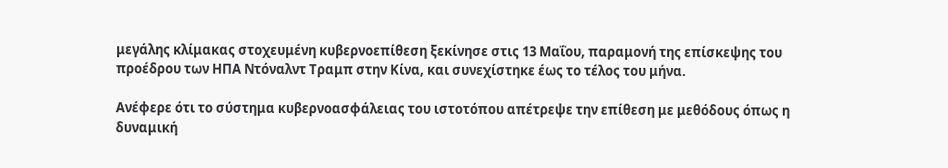μεγάλης κλίμακας στοχευμένη κυβερνοεπίθεση ξεκίνησε στις 13 Μαΐου, παραμονή της επίσκεψης του προέδρου των ΗΠΑ Ντόναλντ Τραμπ στην Κίνα, και συνεχίστηκε έως το τέλος του μήνα.

Ανέφερε ότι το σύστημα κυβερνοασφάλειας του ιστοτόπου απέτρεψε την επίθεση με μεθόδους όπως η δυναμική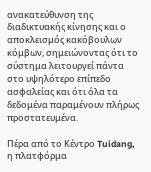ανακατεύθυνση της διαδικτυακής κίνησης και ο αποκλεισμός κακόβουλων κόμβων, σημειώνοντας ότι το σύστημα λειτουργεί πάντα στο υψηλότερο επίπεδο ασφαλείας και ότι όλα τα δεδομένα παραμένουν πλήρως προστατευμένα.

Πέρα από το Κέντρο Tuidang, η πλατφόρμα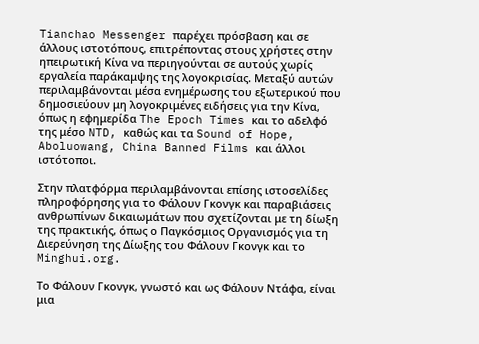Tianchao Messenger παρέχει πρόσβαση και σε άλλους ιστοτόπους, επιτρέποντας στους χρήστες στην ηπειρωτική Κίνα να περιηγούνται σε αυτούς χωρίς εργαλεία παράκαμψης της λογοκρισίας. Μεταξύ αυτών περιλαμβάνονται μέσα ενημέρωσης του εξωτερικού που δημοσιεύουν μη λογοκριμένες ειδήσεις για την Κίνα, όπως η εφημερίδα The Epoch Times και το αδελφό της μέσο NTD, καθώς και τα Sound of Hope, Aboluowang, China Banned Films και άλλοι ιστότοποι.

Στην πλατφόρμα περιλαμβάνονται επίσης ιστοσελίδες πληροφόρησης για το Φάλουν Γκονγκ και παραβιάσεις ανθρωπίνων δικαιωμάτων που σχετίζονται με τη δίωξη της πρακτικής, όπως ο Παγκόσμιος Οργανισμός για τη Διερεύνηση της Δίωξης του Φάλουν Γκονγκ και το Minghui.org.

Το Φάλουν Γκονγκ, γνωστό και ως Φάλουν Ντάφα, είναι μια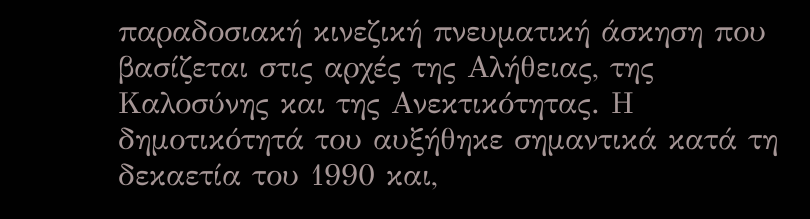παραδοσιακή κινεζική πνευματική άσκηση που βασίζεται στις αρχές της Αλήθειας, της Καλοσύνης και της Ανεκτικότητας. Η δημοτικότητά του αυξήθηκε σημαντικά κατά τη δεκαετία του 1990 και,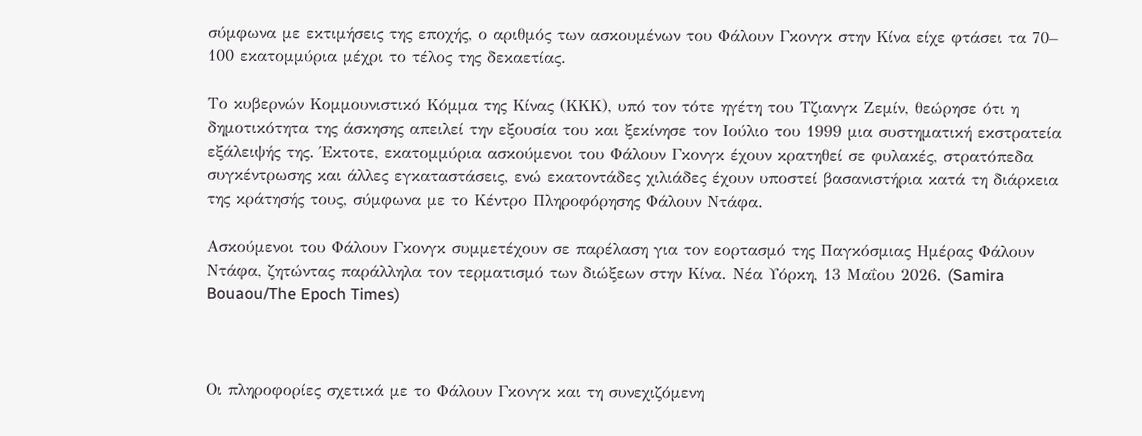σύμφωνα με εκτιμήσεις της εποχής, ο αριθμός των ασκουμένων του Φάλουν Γκονγκ στην Κίνα είχε φτάσει τα 70– 100 εκατομμύρια μέχρι το τέλος της δεκαετίας.

Το κυβερνών Κομμουνιστικό Κόμμα της Κίνας (ΚΚΚ), υπό τον τότε ηγέτη του Τζιανγκ Ζεμίν, θεώρησε ότι η δημοτικότητα της άσκησης απειλεί την εξουσία του και ξεκίνησε τον Ιούλιο του 1999 μια συστηματική εκστρατεία εξάλειψής της. Έκτοτε, εκατομμύρια ασκούμενοι του Φάλουν Γκονγκ έχουν κρατηθεί σε φυλακές, στρατόπεδα συγκέντρωσης και άλλες εγκαταστάσεις, ενώ εκατοντάδες χιλιάδες έχουν υποστεί βασανιστήρια κατά τη διάρκεια της κράτησής τους, σύμφωνα με το Κέντρο Πληροφόρησης Φάλουν Ντάφα.

Ασκούμενοι του Φάλουν Γκονγκ συμμετέχουν σε παρέλαση για τον εορτασμό της Παγκόσμιας Ημέρας Φάλουν Ντάφα, ζητώντας παράλληλα τον τερματισμό των διώξεων στην Κίνα. Νέα Υόρκη, 13 Μαΐου 2026. (Samira Bouaou/The Epoch Times)



Οι πληροφορίες σχετικά με το Φάλουν Γκονγκ και τη συνεχιζόμενη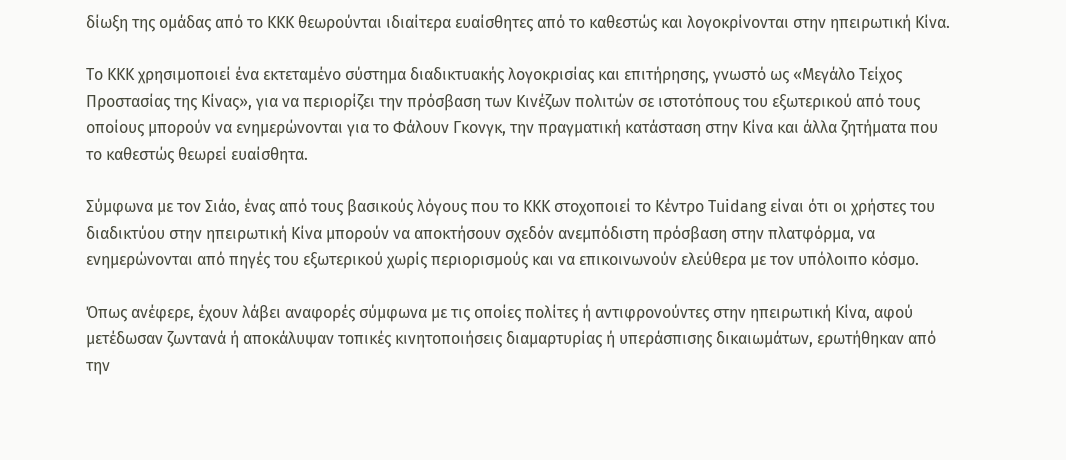δίωξη της ομάδας από το ΚΚΚ θεωρούνται ιδιαίτερα ευαίσθητες από το καθεστώς και λογοκρίνονται στην ηπειρωτική Κίνα.

Το ΚΚΚ χρησιμοποιεί ένα εκτεταμένο σύστημα διαδικτυακής λογοκρισίας και επιτήρησης, γνωστό ως «Μεγάλο Τείχος Προστασίας της Κίνας», για να περιορίζει την πρόσβαση των Κινέζων πολιτών σε ιστοτόπους του εξωτερικού από τους οποίους μπορούν να ενημερώνονται για το Φάλουν Γκονγκ, την πραγματική κατάσταση στην Κίνα και άλλα ζητήματα που το καθεστώς θεωρεί ευαίσθητα.

Σύμφωνα με τον Σιάο, ένας από τους βασικούς λόγους που το ΚΚΚ στοχοποιεί το Κέντρο Tuidang είναι ότι οι χρήστες του διαδικτύου στην ηπειρωτική Κίνα μπορούν να αποκτήσουν σχεδόν ανεμπόδιστη πρόσβαση στην πλατφόρμα, να ενημερώνονται από πηγές του εξωτερικού χωρίς περιορισμούς και να επικοινωνούν ελεύθερα με τον υπόλοιπο κόσμο.

Όπως ανέφερε, έχουν λάβει αναφορές σύμφωνα με τις οποίες πολίτες ή αντιφρονούντες στην ηπειρωτική Κίνα, αφού μετέδωσαν ζωντανά ή αποκάλυψαν τοπικές κινητοποιήσεις διαμαρτυρίας ή υπεράσπισης δικαιωμάτων, ερωτήθηκαν από την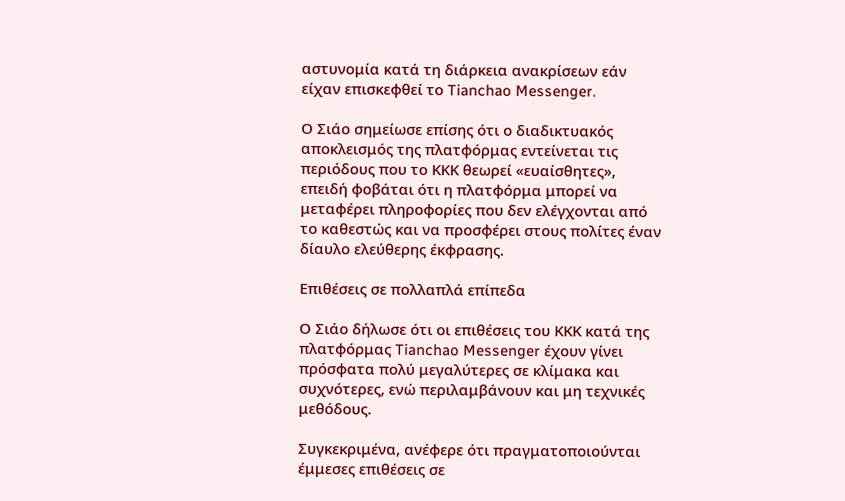αστυνομία κατά τη διάρκεια ανακρίσεων εάν είχαν επισκεφθεί το Tianchao Messenger.

Ο Σιάο σημείωσε επίσης ότι ο διαδικτυακός αποκλεισμός της πλατφόρμας εντείνεται τις περιόδους που το ΚΚΚ θεωρεί «ευαίσθητες», επειδή φοβάται ότι η πλατφόρμα μπορεί να μεταφέρει πληροφορίες που δεν ελέγχονται από το καθεστώς και να προσφέρει στους πολίτες έναν δίαυλο ελεύθερης έκφρασης.

Επιθέσεις σε πολλαπλά επίπεδα

Ο Σιάο δήλωσε ότι οι επιθέσεις του ΚΚΚ κατά της πλατφόρμας Tianchao Messenger έχουν γίνει πρόσφατα πολύ μεγαλύτερες σε κλίμακα και συχνότερες, ενώ περιλαμβάνουν και μη τεχνικές μεθόδους.

Συγκεκριμένα, ανέφερε ότι πραγματοποιούνται έμμεσες επιθέσεις σε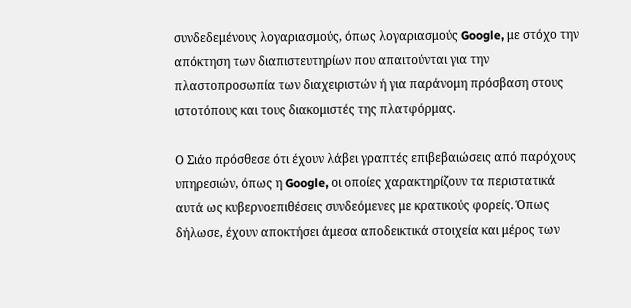συνδεδεμένους λογαριασμούς, όπως λογαριασμούς Google, με στόχο την απόκτηση των διαπιστευτηρίων που απαιτούνται για την πλαστοπροσωπία των διαχειριστών ή για παράνομη πρόσβαση στους ιστοτόπους και τους διακομιστές της πλατφόρμας.

Ο Σιάο πρόσθεσε ότι έχουν λάβει γραπτές επιβεβαιώσεις από παρόχους υπηρεσιών, όπως η Google, οι οποίες χαρακτηρίζουν τα περιστατικά αυτά ως κυβερνοεπιθέσεις συνδεόμενες με κρατικούς φορείς. Όπως δήλωσε, έχουν αποκτήσει άμεσα αποδεικτικά στοιχεία και μέρος των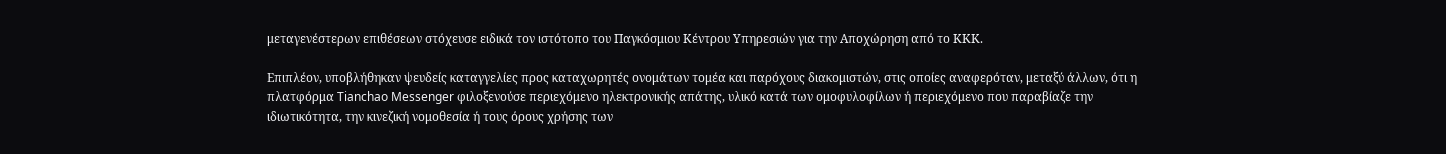μεταγενέστερων επιθέσεων στόχευσε ειδικά τον ιστότοπο του Παγκόσμιου Κέντρου Υπηρεσιών για την Αποχώρηση από το ΚΚΚ.

Επιπλέον, υποβλήθηκαν ψευδείς καταγγελίες προς καταχωρητές ονομάτων τομέα και παρόχους διακομιστών, στις οποίες αναφερόταν, μεταξύ άλλων, ότι η πλατφόρμα Tianchao Messenger φιλοξενούσε περιεχόμενο ηλεκτρονικής απάτης, υλικό κατά των ομοφυλοφίλων ή περιεχόμενο που παραβίαζε την ιδιωτικότητα, την κινεζική νομοθεσία ή τους όρους χρήσης των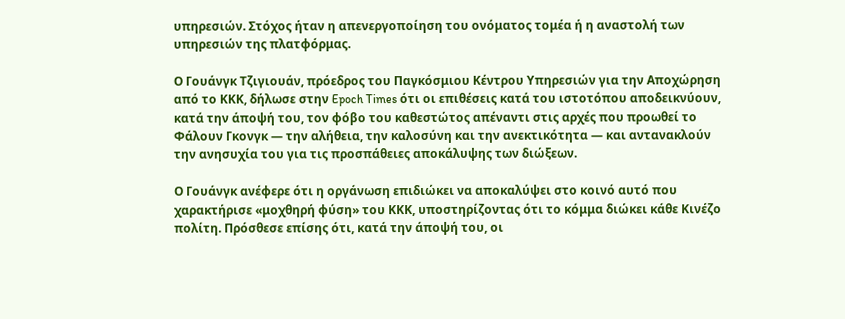υπηρεσιών. Στόχος ήταν η απενεργοποίηση του ονόματος τομέα ή η αναστολή των υπηρεσιών της πλατφόρμας.

Ο Γουάνγκ Τζιγιουάν, πρόεδρος του Παγκόσμιου Κέντρου Υπηρεσιών για την Αποχώρηση από το ΚΚΚ, δήλωσε στην Epoch Times ότι οι επιθέσεις κατά του ιστοτόπου αποδεικνύουν, κατά την άποψή του, τον φόβο του καθεστώτος απέναντι στις αρχές που προωθεί το Φάλουν Γκονγκ — την αλήθεια, την καλοσύνη και την ανεκτικότητα — και αντανακλούν την ανησυχία του για τις προσπάθειες αποκάλυψης των διώξεων.

Ο Γουάνγκ ανέφερε ότι η οργάνωση επιδιώκει να αποκαλύψει στο κοινό αυτό που χαρακτήρισε «μοχθηρή φύση» του ΚΚΚ, υποστηρίζοντας ότι το κόμμα διώκει κάθε Κινέζο πολίτη. Πρόσθεσε επίσης ότι, κατά την άποψή του, οι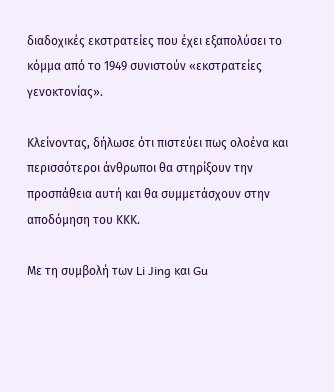διαδοχικές εκστρατείες που έχει εξαπολύσει το κόμμα από το 1949 συνιστούν «εκστρατείες γενοκτονίας».

Κλείνοντας, δήλωσε ότι πιστεύει πως ολοένα και περισσότεροι άνθρωποι θα στηρίξουν την προσπάθεια αυτή και θα συμμετάσχουν στην αποδόμηση του ΚΚΚ.

Με τη συμβολή των Li Jing και Gu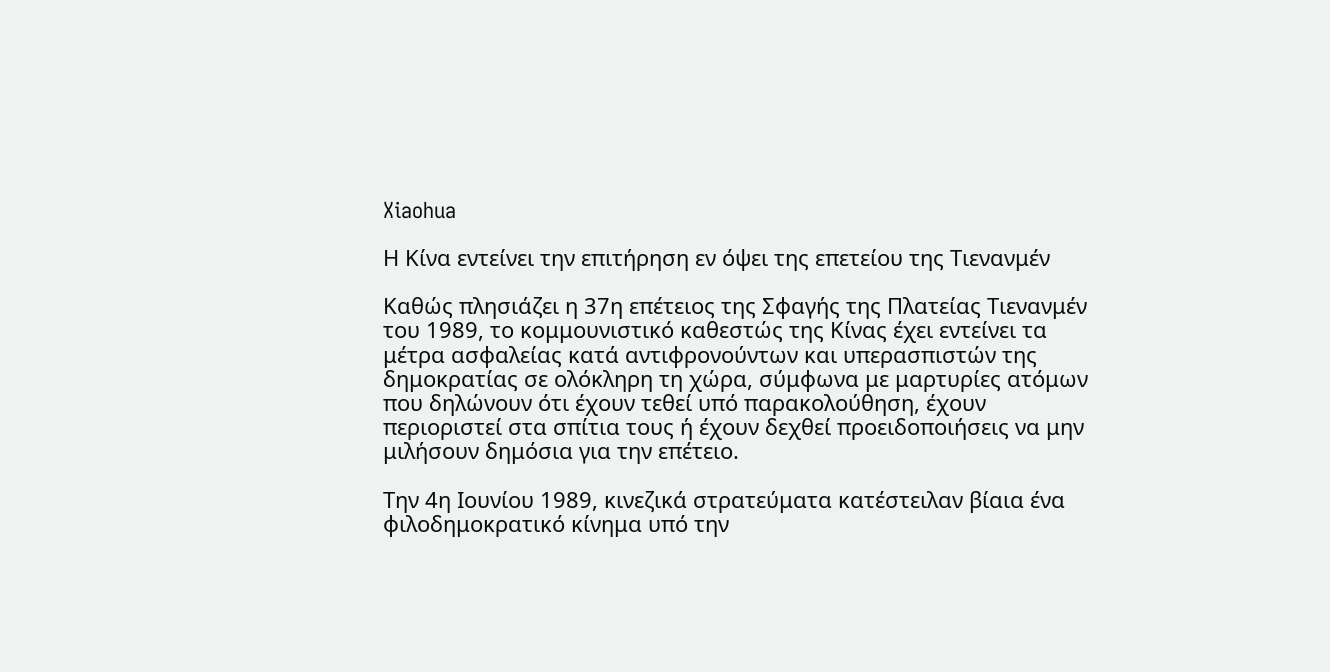Xiaohua

Η Κίνα εντείνει την επιτήρηση εν όψει της επετείου της Τιενανμέν

Καθώς πλησιάζει η 37η επέτειος της Σφαγής της Πλατείας Τιενανμέν του 1989, το κομμουνιστικό καθεστώς της Κίνας έχει εντείνει τα μέτρα ασφαλείας κατά αντιφρονούντων και υπερασπιστών της δημοκρατίας σε ολόκληρη τη χώρα, σύμφωνα με μαρτυρίες ατόμων που δηλώνουν ότι έχουν τεθεί υπό παρακολούθηση, έχουν περιοριστεί στα σπίτια τους ή έχουν δεχθεί προειδοποιήσεις να μην μιλήσουν δημόσια για την επέτειο.

Την 4η Ιουνίου 1989, κινεζικά στρατεύματα κατέστειλαν βίαια ένα φιλοδημοκρατικό κίνημα υπό την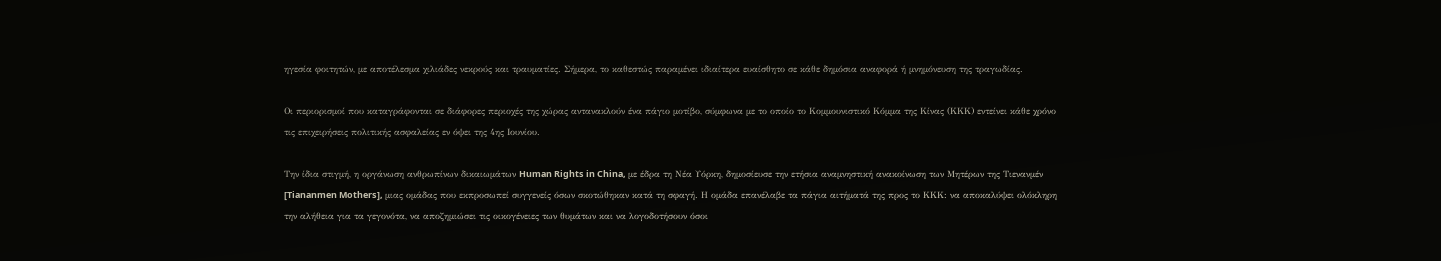ηγεσία φοιτητών, με αποτέλεσμα χιλιάδες νεκρούς και τραυματίες. Σήμερα, το καθεστώς παραμένει ιδιαίτερα ευαίσθητο σε κάθε δημόσια αναφορά ή μνημόνευση της τραγωδίας.

Οι περιορισμοί που καταγράφονται σε διάφορες περιοχές της χώρας αντανακλούν ένα πάγιο μοτίβο, σύμφωνα με το οποίο το Κομμουνιστικό Κόμμα της Κίνας (ΚΚΚ) εντείνει κάθε χρόνο τις επιχειρήσεις πολιτικής ασφαλείας εν όψει της 4ης Ιουνίου.

Την ίδια στιγμή, η οργάνωση ανθρωπίνων δικαιωμάτων Human Rights in China, με έδρα τη Νέα Υόρκη, δημοσίευσε την ετήσια αναμνηστική ανακοίνωση των Μητέρων της Τιενανμέν [Tiananmen Mothers], μιας ομάδας που εκπροσωπεί συγγενείς όσων σκοτώθηκαν κατά τη σφαγή. Η ομάδα επανέλαβε τα πάγια αιτήματά της προς το ΚΚΚ: να αποκαλύψει ολόκληρη την αλήθεια για τα γεγονότα, να αποζημιώσει τις οικογένειες των θυμάτων και να λογοδοτήσουν όσοι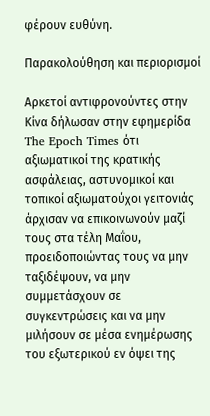φέρουν ευθύνη.

Παρακολούθηση και περιορισμοί

Αρκετοί αντιφρονούντες στην Κίνα δήλωσαν στην εφημερίδα The Epoch Times ότι αξιωματικοί της κρατικής ασφάλειας, αστυνομικοί και τοπικοί αξιωματούχοι γειτονιάς άρχισαν να επικοινωνούν μαζί τους στα τέλη Μαΐου, προειδοποιώντας τους να μην ταξιδέψουν, να μην συμμετάσχουν σε συγκεντρώσεις και να μην μιλήσουν σε μέσα ενημέρωσης του εξωτερικού εν όψει της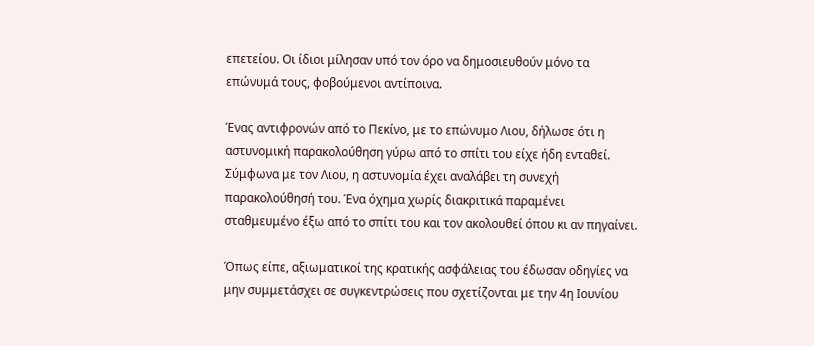επετείου. Οι ίδιοι μίλησαν υπό τον όρο να δημοσιευθούν μόνο τα επώνυμά τους, φοβούμενοι αντίποινα.

Ένας αντιφρονών από το Πεκίνο, με το επώνυμο Λιου, δήλωσε ότι η αστυνομική παρακολούθηση γύρω από το σπίτι του είχε ήδη ενταθεί. Σύμφωνα με τον Λιου, η αστυνομία έχει αναλάβει τη συνεχή παρακολούθησή του. Ένα όχημα χωρίς διακριτικά παραμένει σταθμευμένο έξω από το σπίτι του και τον ακολουθεί όπου κι αν πηγαίνει.

Όπως είπε, αξιωματικοί της κρατικής ασφάλειας του έδωσαν οδηγίες να μην συμμετάσχει σε συγκεντρώσεις που σχετίζονται με την 4η Ιουνίου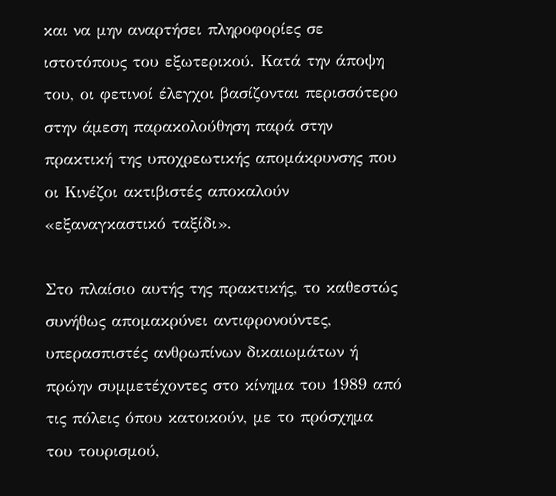και να μην αναρτήσει πληροφορίες σε ιστοτόπους του εξωτερικού. Κατά την άποψη του, οι φετινοί έλεγχοι βασίζονται περισσότερο στην άμεση παρακολούθηση παρά στην πρακτική της υποχρεωτικής απομάκρυνσης που οι Κινέζοι ακτιβιστές αποκαλούν «εξαναγκαστικό ταξίδι».

Στο πλαίσιο αυτής της πρακτικής, το καθεστώς συνήθως απομακρύνει αντιφρονούντες, υπερασπιστές ανθρωπίνων δικαιωμάτων ή πρώην συμμετέχοντες στο κίνημα του 1989 από τις πόλεις όπου κατοικούν, με το πρόσχημα του τουρισμού,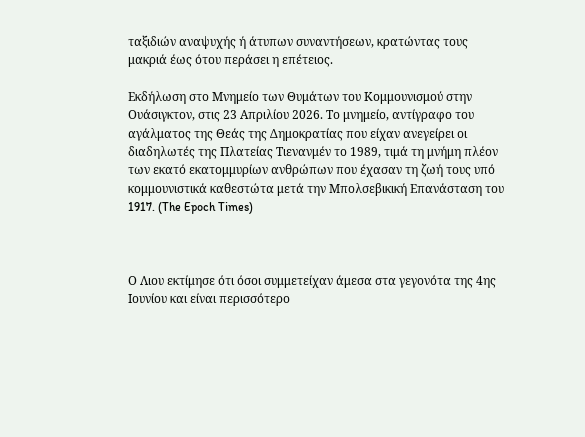ταξιδιών αναψυχής ή άτυπων συναντήσεων, κρατώντας τους μακριά έως ότου περάσει η επέτειος.

Εκδήλωση στο Μνημείο των Θυμάτων του Κομμουνισμού στην Ουάσιγκτον, στις 23 Απριλίου 2026. Το μνημείο, αντίγραφο του αγάλματος της Θεάς της Δημοκρατίας που είχαν ανεγείρει οι διαδηλωτές της Πλατείας Τιενανμέν το 1989, τιμά τη μνήμη πλέον των εκατό εκατομμυρίων ανθρώπων που έχασαν τη ζωή τους υπό κομμουνιστικά καθεστώτα μετά την Μπολσεβικική Επανάσταση του 1917. (The Epoch Times)



Ο Λιου εκτίμησε ότι όσοι συμμετείχαν άμεσα στα γεγονότα της 4ης Ιουνίου και είναι περισσότερο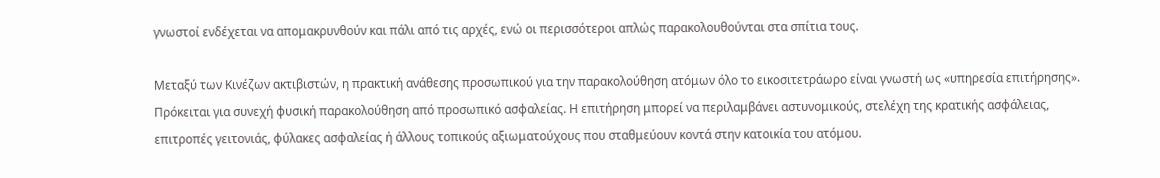γνωστοί ενδέχεται να απομακρυνθούν και πάλι από τις αρχές, ενώ οι περισσότεροι απλώς παρακολουθούνται στα σπίτια τους.

Μεταξύ των Κινέζων ακτιβιστών, η πρακτική ανάθεσης προσωπικού για την παρακολούθηση ατόμων όλο το εικοσιτετράωρο είναι γνωστή ως «υπηρεσία επιτήρησης». Πρόκειται για συνεχή φυσική παρακολούθηση από προσωπικό ασφαλείας. Η επιτήρηση μπορεί να περιλαμβάνει αστυνομικούς, στελέχη της κρατικής ασφάλειας, επιτροπές γειτονιάς, φύλακες ασφαλείας ή άλλους τοπικούς αξιωματούχους που σταθμεύουν κοντά στην κατοικία του ατόμου.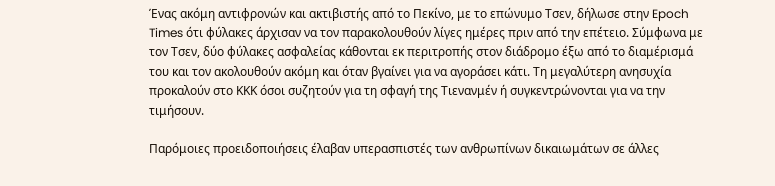Ένας ακόμη αντιφρονών και ακτιβιστής από το Πεκίνο, με το επώνυμο Τσεν, δήλωσε στην Epoch Times ότι φύλακες άρχισαν να τον παρακολουθούν λίγες ημέρες πριν από την επέτειο. Σύμφωνα με τον Τσεν, δύο φύλακες ασφαλείας κάθονται εκ περιτροπής στον διάδρομο έξω από το διαμέρισμά του και τον ακολουθούν ακόμη και όταν βγαίνει για να αγοράσει κάτι. Τη μεγαλύτερη ανησυχία προκαλούν στο ΚΚΚ όσοι συζητούν για τη σφαγή της Τιενανμέν ή συγκεντρώνονται για να την τιμήσουν.

Παρόμοιες προειδοποιήσεις έλαβαν υπερασπιστές των ανθρωπίνων δικαιωμάτων σε άλλες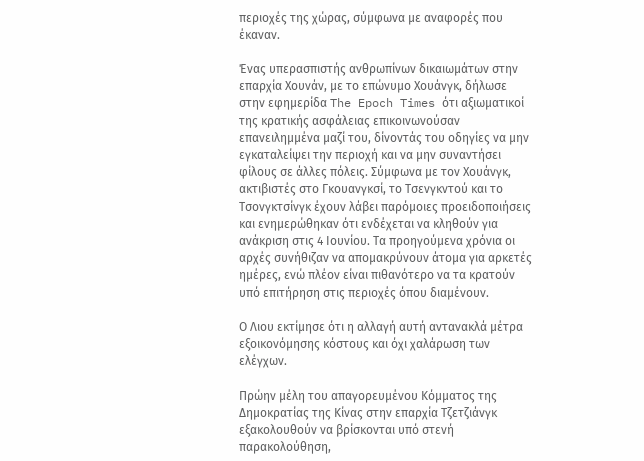περιοχές της χώρας, σύμφωνα με αναφορές που έκαναν.

Ένας υπερασπιστής ανθρωπίνων δικαιωμάτων στην επαρχία Χουνάν, με το επώνυμο Χουάνγκ, δήλωσε στην εφημερίδα The Epoch Times ότι αξιωματικοί της κρατικής ασφάλειας επικοινωνούσαν επανειλημμένα μαζί του, δίνοντάς του οδηγίες να μην εγκαταλείψει την περιοχή και να μην συναντήσει φίλους σε άλλες πόλεις. Σύμφωνα με τον Χουάνγκ, ακτιβιστές στο Γκουανγκσί, το Τσενγκντού και το Τσονγκτσίνγκ έχουν λάβει παρόμοιες προειδοποιήσεις και ενημερώθηκαν ότι ενδέχεται να κληθούν για ανάκριση στις 4 Ιουνίου. Τα προηγούμενα χρόνια οι αρχές συνήθιζαν να απομακρύνουν άτομα για αρκετές ημέρες, ενώ πλέον είναι πιθανότερο να τα κρατούν υπό επιτήρηση στις περιοχές όπου διαμένουν.

Ο Λιου εκτίμησε ότι η αλλαγή αυτή αντανακλά μέτρα εξοικονόμησης κόστους και όχι χαλάρωση των ελέγχων.

Πρώην μέλη του απαγορευμένου Κόμματος της Δημοκρατίας της Κίνας στην επαρχία Τζετζιάνγκ εξακολουθούν να βρίσκονται υπό στενή παρακολούθηση,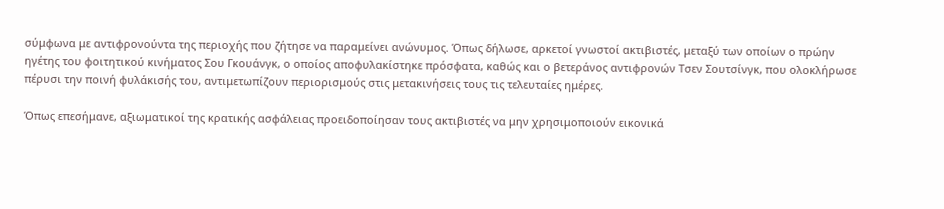σύμφωνα με αντιφρονούντα της περιοχής που ζήτησε να παραμείνει ανώνυμος. Όπως δήλωσε, αρκετοί γνωστοί ακτιβιστές, μεταξύ των οποίων ο πρώην ηγέτης του φοιτητικού κινήματος Σου Γκουάνγκ, ο οποίος αποφυλακίστηκε πρόσφατα, καθώς και ο βετεράνος αντιφρονών Τσεν Σουτσίνγκ, που ολοκλήρωσε πέρυσι την ποινή φυλάκισής του, αντιμετωπίζουν περιορισμούς στις μετακινήσεις τους τις τελευταίες ημέρες.

Όπως επεσήμανε, αξιωματικοί της κρατικής ασφάλειας προειδοποίησαν τους ακτιβιστές να μην χρησιμοποιούν εικονικά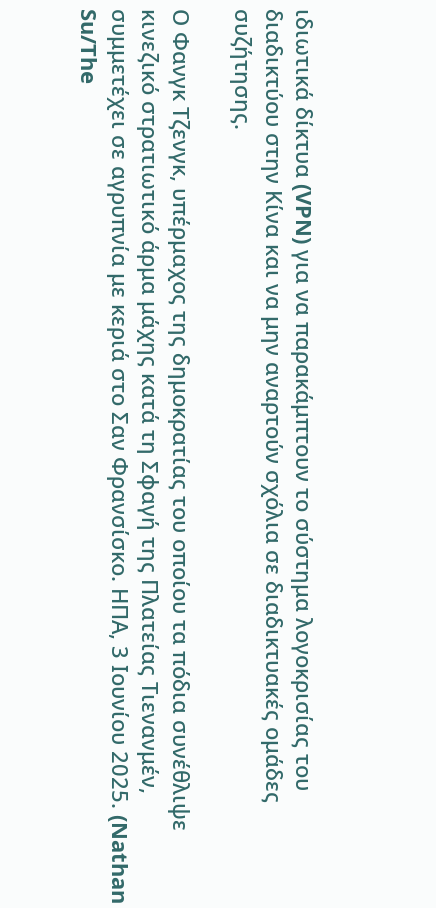ιδιωτικά δίκτυα (VPN) για να παρακάμπτουν το σύστημα λογοκρισίας του διαδικτύου στην Κίνα και να μην αναρτούν σχόλια σε διαδικτυακές ομάδες συζήτησης.

Ο Φανγκ Τζενγκ, υπέρμαχος της δημοκρατίας του οποίου τα πόδια συνέθλιψε κινεζικό στρατιωτικό άρμα μάχης κατά τη Σφαγή της Πλατείας Τιενανμέν, συμμετέχει σε αγρυπνία με κεριά στο Σαν Φρανσίσκο. ΗΠΑ, 3 Ιουνίου 2025. (Nathan Su/The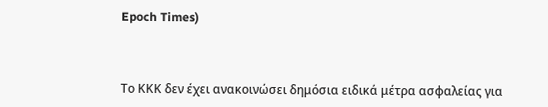Epoch Times)



Το ΚΚΚ δεν έχει ανακοινώσει δημόσια ειδικά μέτρα ασφαλείας για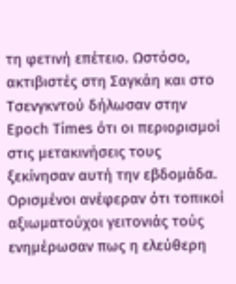τη φετινή επέτειο. Ωστόσο, ακτιβιστές στη Σαγκάη και στο Τσενγκντού δήλωσαν στην Epoch Times ότι οι περιορισμοί στις μετακινήσεις τους ξεκίνησαν αυτή την εβδομάδα. Ορισμένοι ανέφεραν ότι τοπικοί αξιωματούχοι γειτονιάς τούς ενημέρωσαν πως η ελεύθερη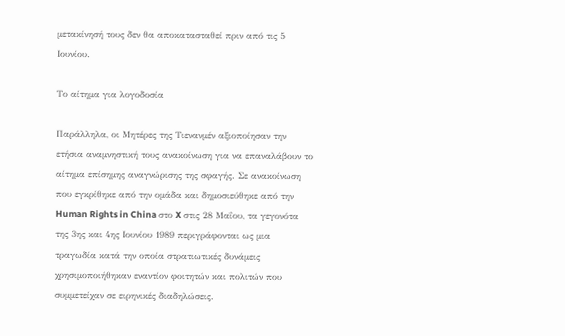μετακίνησή τους δεν θα αποκατασταθεί πριν από τις 5 Ιουνίου.

Το αίτημα για λογοδοσία

Παράλληλα, οι Μητέρες της Τιενανμέν αξιοποίησαν την ετήσια αναμνηστική τους ανακοίνωση για να επαναλάβουν το αίτημα επίσημης αναγνώρισης της σφαγής. Σε ανακοίνωση που εγκρίθηκε από την ομάδα και δημοσιεύθηκε από την Human Rights in China στο X στις 28 Μαΐου, τα γεγονότα της 3ης και 4ης Ιουνίου 1989 περιγράφονται ως μια τραγωδία κατά την οποία στρατιωτικές δυνάμεις χρησιμοποιήθηκαν εναντίον φοιτητών και πολιτών που συμμετείχαν σε ειρηνικές διαδηλώσεις.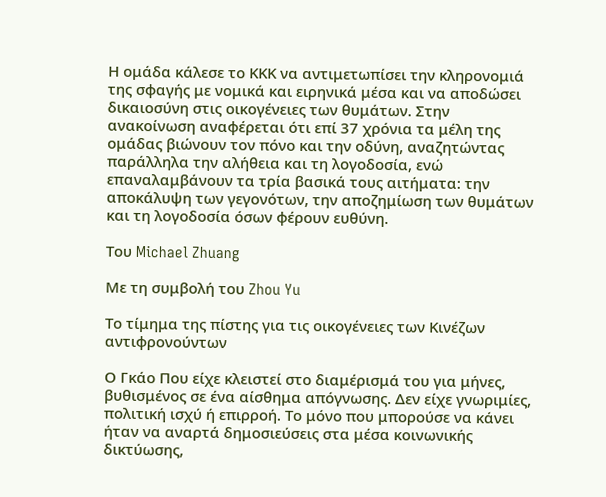Η ομάδα κάλεσε το ΚΚΚ να αντιμετωπίσει την κληρονομιά της σφαγής με νομικά και ειρηνικά μέσα και να αποδώσει δικαιοσύνη στις οικογένειες των θυμάτων. Στην ανακοίνωση αναφέρεται ότι επί 37 χρόνια τα μέλη της ομάδας βιώνουν τον πόνο και την οδύνη, αναζητώντας παράλληλα την αλήθεια και τη λογοδοσία, ενώ επαναλαμβάνουν τα τρία βασικά τους αιτήματα: την αποκάλυψη των γεγονότων, την αποζημίωση των θυμάτων και τη λογοδοσία όσων φέρουν ευθύνη.

Του Michael Zhuang

Με τη συμβολή του Zhou Yu

Το τίμημα της πίστης για τις οικογένειες των Κινέζων αντιφρονούντων

Ο Γκάο Που είχε κλειστεί στο διαμέρισμά του για μήνες, βυθισμένος σε ένα αίσθημα απόγνωσης. Δεν είχε γνωριμίες, πολιτική ισχύ ή επιρροή. Το μόνο που μπορούσε να κάνει ήταν να αναρτά δημοσιεύσεις στα μέσα κοινωνικής δικτύωσης,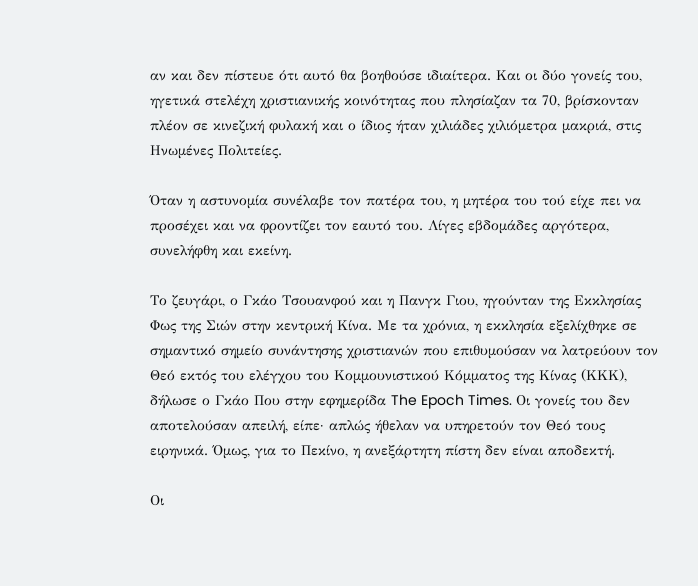αν και δεν πίστευε ότι αυτό θα βοηθούσε ιδιαίτερα. Και οι δύο γονείς του, ηγετικά στελέχη χριστιανικής κοινότητας που πλησίαζαν τα 70, βρίσκονταν πλέον σε κινεζική φυλακή και ο ίδιος ήταν χιλιάδες χιλιόμετρα μακριά, στις Ηνωμένες Πολιτείες.

Όταν η αστυνομία συνέλαβε τον πατέρα του, η μητέρα του τού είχε πει να προσέχει και να φροντίζει τον εαυτό του. Λίγες εβδομάδες αργότερα, συνελήφθη και εκείνη.

Το ζευγάρι, ο Γκάο Τσουανφού και η Πανγκ Γιου, ηγούνταν της Εκκλησίας Φως της Σιών στην κεντρική Κίνα. Με τα χρόνια, η εκκλησία εξελίχθηκε σε σημαντικό σημείο συνάντησης χριστιανών που επιθυμούσαν να λατρεύουν τον Θεό εκτός του ελέγχου του Κομμουνιστικού Κόμματος της Κίνας (ΚΚΚ), δήλωσε ο Γκάο Που στην εφημερίδα The Epoch Times. Οι γονείς του δεν αποτελούσαν απειλή, είπε· απλώς ήθελαν να υπηρετούν τον Θεό τους ειρηνικά. Όμως, για το Πεκίνο, η ανεξάρτητη πίστη δεν είναι αποδεκτή.

Οι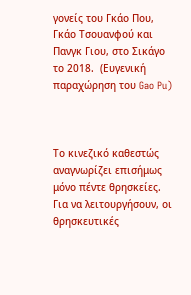γονείς του Γκάο Που, Γκάο Τσουανφού και Πανγκ Γιου, στο Σικάγο το 2018.  (Ευγενική παραχώρηση του Gao Pu)



Το κινεζικό καθεστώς αναγνωρίζει επισήμως μόνο πέντε θρησκείες. Για να λειτουργήσουν, οι θρησκευτικές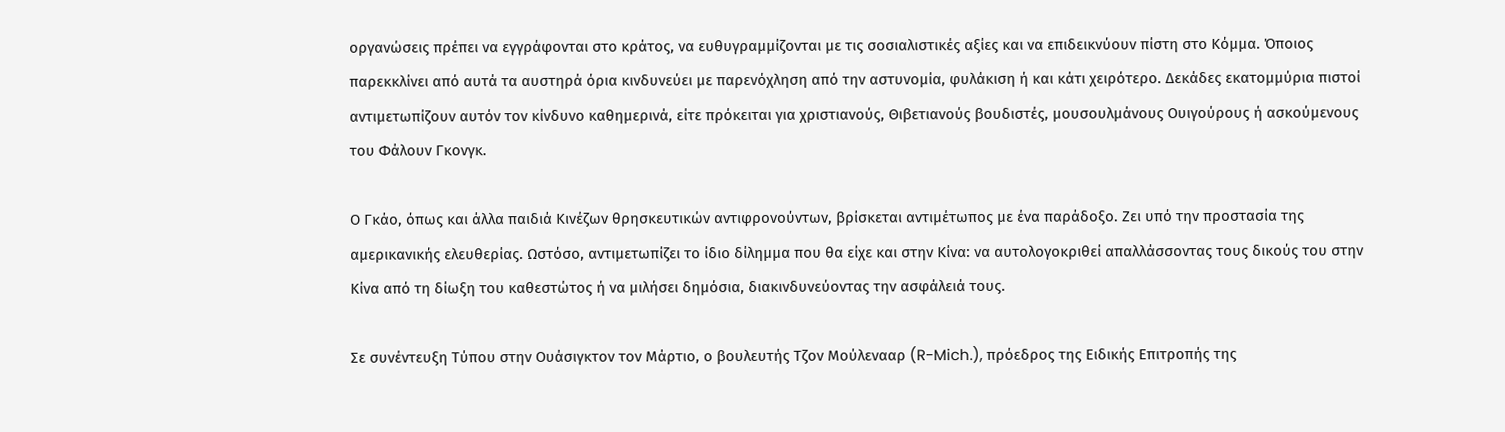οργανώσεις πρέπει να εγγράφονται στο κράτος, να ευθυγραμμίζονται με τις σοσιαλιστικές αξίες και να επιδεικνύουν πίστη στο Κόμμα. Όποιος παρεκκλίνει από αυτά τα αυστηρά όρια κινδυνεύει με παρενόχληση από την αστυνομία, φυλάκιση ή και κάτι χειρότερο. Δεκάδες εκατομμύρια πιστοί αντιμετωπίζουν αυτόν τον κίνδυνο καθημερινά, είτε πρόκειται για χριστιανούς, Θιβετιανούς βουδιστές, μουσουλμάνους Ουιγούρους ή ασκούμενους του Φάλουν Γκονγκ.

Ο Γκάο, όπως και άλλα παιδιά Κινέζων θρησκευτικών αντιφρονούντων, βρίσκεται αντιμέτωπος με ένα παράδοξο. Ζει υπό την προστασία της αμερικανικής ελευθερίας. Ωστόσο, αντιμετωπίζει το ίδιο δίλημμα που θα είχε και στην Κίνα: να αυτολογοκριθεί απαλλάσσοντας τους δικούς του στην Κίνα από τη δίωξη του καθεστώτος ή να μιλήσει δημόσια, διακινδυνεύοντας την ασφάλειά τους.

Σε συνέντευξη Τύπου στην Ουάσιγκτον τον Μάρτιο, ο βουλευτής Τζον Μούλενααρ (R-Mich.), πρόεδρος της Ειδικής Επιτροπής της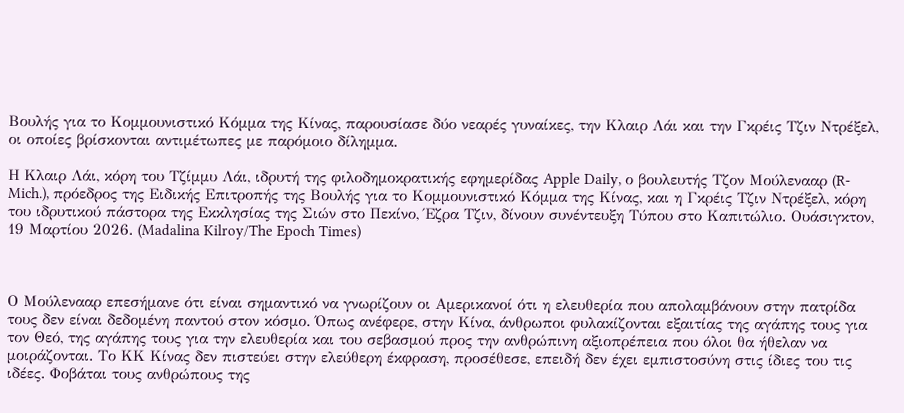Βουλής για το Κομμουνιστικό Κόμμα της Κίνας, παρουσίασε δύο νεαρές γυναίκες, την Κλαιρ Λάι και την Γκρέις Τζιν Ντρέξελ, οι οποίες βρίσκονται αντιμέτωπες με παρόμοιο δίλημμα.

Η Κλαιρ Λάι, κόρη του Τζίμμυ Λάι, ιδρυτή της φιλοδημοκρατικής εφημερίδας Apple Daily, ο βουλευτής Τζον Μούλενααρ (R-Mich.), πρόεδρος της Ειδικής Επιτροπής της Βουλής για το Κομμουνιστικό Κόμμα της Κίνας, και η Γκρέις Τζιν Ντρέξελ, κόρη του ιδρυτικού πάστορα της Εκκλησίας της Σιών στο Πεκίνο, Έζρα Τζιν, δίνουν συνέντευξη Τύπου στο Καπιτώλιο. Ουάσιγκτον, 19 Μαρτίου 2026. (Madalina Kilroy/The Epoch Times)



Ο Μούλενααρ επεσήμανε ότι είναι σημαντικό να γνωρίζουν οι Αμερικανοί ότι η ελευθερία που απολαμβάνουν στην πατρίδα τους δεν είναι δεδομένη παντού στον κόσμο. Όπως ανέφερε, στην Κίνα, άνθρωποι φυλακίζονται εξαιτίας της αγάπης τους για τον Θεό, της αγάπης τους για την ελευθερία και του σεβασμού προς την ανθρώπινη αξιοπρέπεια που όλοι θα ήθελαν να μοιράζονται. Το ΚΚ Κίνας δεν πιστεύει στην ελεύθερη έκφραση, προσέθεσε, επειδή δεν έχει εμπιστοσύνη στις ίδιες του τις ιδέες. Φοβάται τους ανθρώπους της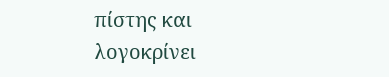πίστης και λογοκρίνει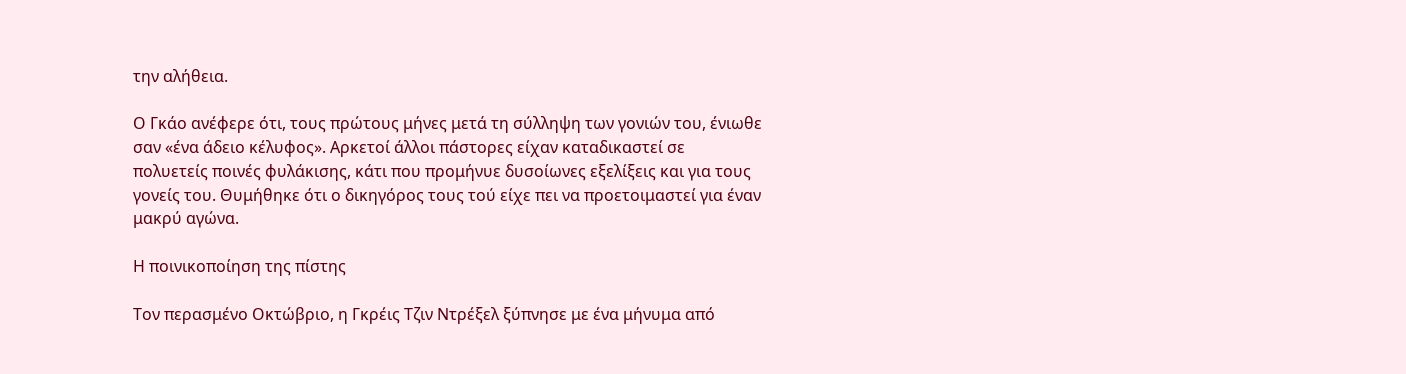την αλήθεια.

Ο Γκάο ανέφερε ότι, τους πρώτους μήνες μετά τη σύλληψη των γονιών του, ένιωθε σαν «ένα άδειο κέλυφος». Αρκετοί άλλοι πάστορες είχαν καταδικαστεί σε πολυετείς ποινές φυλάκισης, κάτι που προμήνυε δυσοίωνες εξελίξεις και για τους γονείς του. Θυμήθηκε ότι ο δικηγόρος τους τού είχε πει να προετοιμαστεί για έναν μακρύ αγώνα.

Η ποινικοποίηση της πίστης

Τον περασμένο Οκτώβριο, η Γκρέις Τζιν Ντρέξελ ξύπνησε με ένα μήνυμα από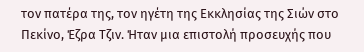τον πατέρα της, τον ηγέτη της Εκκλησίας της Σιών στο Πεκίνο, Έζρα Τζιν. Ήταν μια επιστολή προσευχής που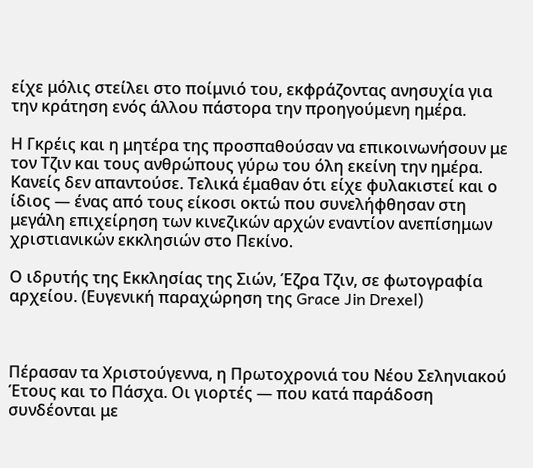είχε μόλις στείλει στο ποίμνιό του, εκφράζοντας ανησυχία για την κράτηση ενός άλλου πάστορα την προηγούμενη ημέρα.

Η Γκρέις και η μητέρα της προσπαθούσαν να επικοινωνήσουν με τον Τζιν και τους ανθρώπους γύρω του όλη εκείνη την ημέρα. Κανείς δεν απαντούσε. Τελικά έμαθαν ότι είχε φυλακιστεί και ο ίδιος — ένας από τους είκοσι οκτώ που συνελήφθησαν στη μεγάλη επιχείρηση των κινεζικών αρχών εναντίον ανεπίσημων χριστιανικών εκκλησιών στο Πεκίνο.

Ο ιδρυτής της Εκκλησίας της Σιών, Έζρα Τζιν, σε φωτογραφία αρχείου. (Ευγενική παραχώρηση της Grace Jin Drexel)



Πέρασαν τα Χριστούγεννα, η Πρωτοχρονιά του Νέου Σεληνιακού Έτους και το Πάσχα. Οι γιορτές — που κατά παράδοση συνδέονται με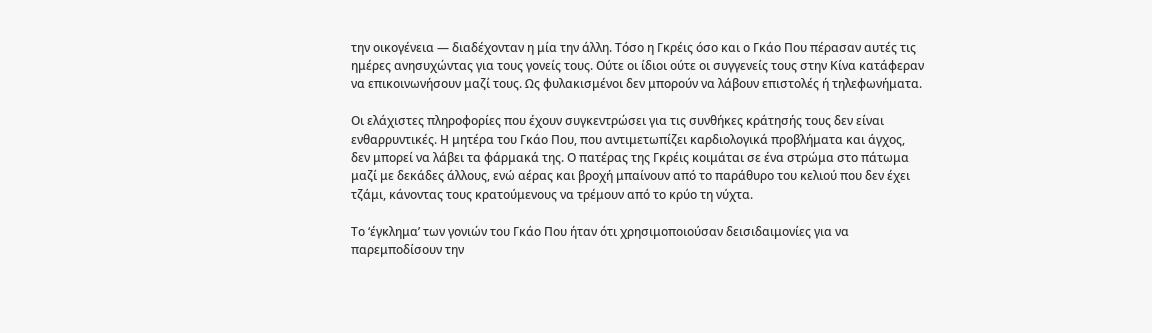την οικογένεια — διαδέχονταν η μία την άλλη. Τόσο η Γκρέις όσο και ο Γκάο Που πέρασαν αυτές τις ημέρες ανησυχώντας για τους γονείς τους. Ούτε οι ίδιοι ούτε οι συγγενείς τους στην Κίνα κατάφεραν να επικοινωνήσουν μαζί τους. Ως φυλακισμένοι δεν μπορούν να λάβουν επιστολές ή τηλεφωνήματα.

Οι ελάχιστες πληροφορίες που έχουν συγκεντρώσει για τις συνθήκες κράτησής τους δεν είναι ενθαρρυντικές. Η μητέρα του Γκάο Που, που αντιμετωπίζει καρδιολογικά προβλήματα και άγχος, δεν μπορεί να λάβει τα φάρμακά της. Ο πατέρας της Γκρέις κοιμάται σε ένα στρώμα στο πάτωμα μαζί με δεκάδες άλλους, ενώ αέρας και βροχή μπαίνουν από το παράθυρο του κελιού που δεν έχει τζάμι, κάνοντας τους κρατούμενους να τρέμουν από το κρύο τη νύχτα.

Το ‘έγκλημα’ των γονιών του Γκάο Που ήταν ότι χρησιμοποιούσαν δεισιδαιμονίες για να παρεμποδίσουν την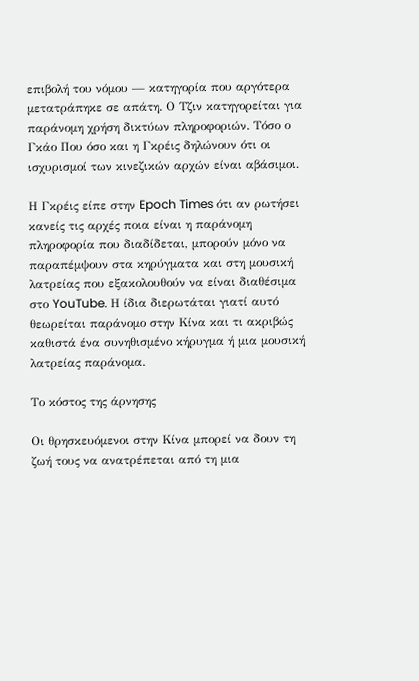επιβολή του νόμου — κατηγορία που αργότερα μετατράπηκε σε απάτη. Ο Τζιν κατηγορείται για παράνομη χρήση δικτύων πληροφοριών. Τόσο ο Γκάο Που όσο και η Γκρέις δηλώνουν ότι οι ισχυρισμοί των κινεζικών αρχών είναι αβάσιμοι.

Η Γκρέις είπε στην Epoch Times ότι αν ρωτήσει κανείς τις αρχές ποια είναι η παράνομη πληροφορία που διαδίδεται, μπορούν μόνο να παραπέμψουν στα κηρύγματα και στη μουσική λατρείας που εξακολουθούν να είναι διαθέσιμα στο YouTube. Η ίδια διερωτάται γιατί αυτό θεωρείται παράνομο στην Κίνα και τι ακριβώς καθιστά ένα συνηθισμένο κήρυγμα ή μια μουσική λατρείας παράνομα.

Το κόστος της άρνησης

Οι θρησκευόμενοι στην Κίνα μπορεί να δουν τη ζωή τους να ανατρέπεται από τη μια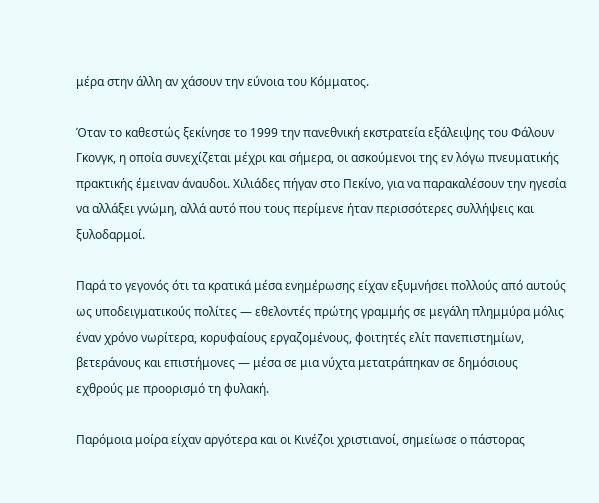μέρα στην άλλη αν χάσουν την εύνοια του Κόμματος.

Όταν το καθεστώς ξεκίνησε το 1999 την πανεθνική εκστρατεία εξάλειψης του Φάλουν Γκονγκ, η οποία συνεχίζεται μέχρι και σήμερα, οι ασκούμενοι της εν λόγω πνευματικής πρακτικής έμειναν άναυδοι. Χιλιάδες πήγαν στο Πεκίνο, για να παρακαλέσουν την ηγεσία να αλλάξει γνώμη, αλλά αυτό που τους περίμενε ήταν περισσότερες συλλήψεις και ξυλοδαρμοί.

Παρά το γεγονός ότι τα κρατικά μέσα ενημέρωσης είχαν εξυμνήσει πολλούς από αυτούς ως υποδειγματικούς πολίτες — εθελοντές πρώτης γραμμής σε μεγάλη πλημμύρα μόλις έναν χρόνο νωρίτερα, κορυφαίους εργαζομένους, φοιτητές ελίτ πανεπιστημίων, βετεράνους και επιστήμονες — μέσα σε μια νύχτα μετατράπηκαν σε δημόσιους εχθρούς με προορισμό τη φυλακή.

Παρόμοια μοίρα είχαν αργότερα και οι Κινέζοι χριστιανοί, σημείωσε ο πάστορας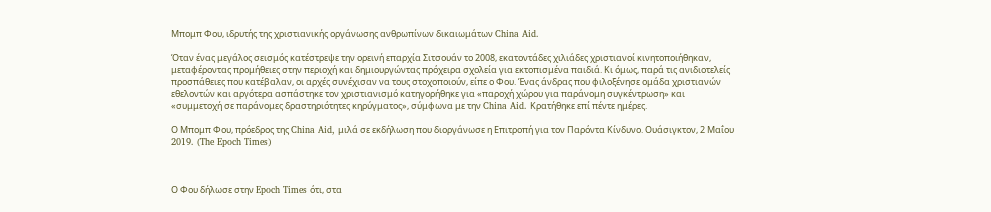Μπομπ Φου, ιδρυτής της χριστιανικής οργάνωσης ανθρωπίνων δικαιωμάτων China Aid.

Όταν ένας μεγάλος σεισμός κατέστρεψε την ορεινή επαρχία Σιτσουάν το 2008, εκατοντάδες χιλιάδες χριστιανοί κινητοποιήθηκαν, μεταφέροντας προμήθειες στην περιοχή και δημιουργώντας πρόχειρα σχολεία για εκτοπισμένα παιδιά. Κι όμως, παρά τις ανιδιοτελείς προσπάθειες που κατέβαλαν, οι αρχές συνέχισαν να τους στοχοποιούν, είπε ο Φου. Ένας άνδρας που φιλοξένησε ομάδα χριστιανών εθελοντών και αργότερα ασπάστηκε τον χριστιανισμό κατηγορήθηκε για «παροχή χώρου για παράνομη συγκέντρωση» και «συμμετοχή σε παράνομες δραστηριότητες κηρύγματος», σύμφωνα με την China Aid. Κρατήθηκε επί πέντε ημέρες.

Ο Μπομπ Φου, πρόεδρος της China Aid, μιλά σε εκδήλωση που διοργάνωσε η Επιτροπή για τον Παρόντα Κίνδυνο. Ουάσιγκτον, 2 Μαΐου 2019. (The Epoch Times)



Ο Φου δήλωσε στην Epoch Times ότι, στα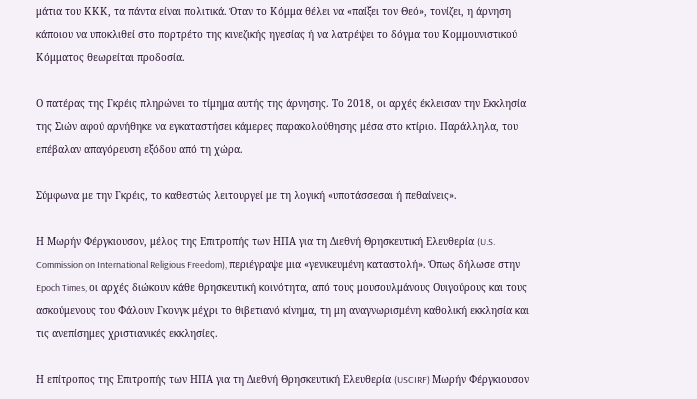μάτια του ΚΚΚ, τα πάντα είναι πολιτικά. Όταν το Κόμμα θέλει να «παίξει τον Θεό», τονίζει, η άρνηση κάποιου να υποκλιθεί στο πορτρέτο της κινεζικής ηγεσίας ή να λατρέψει το δόγμα του Κομμουνιστικού Κόμματος θεωρείται προδοσία.

Ο πατέρας της Γκρέις πληρώνει το τίμημα αυτής της άρνησης. Το 2018, οι αρχές έκλεισαν την Εκκλησία της Σιών αφού αρνήθηκε να εγκαταστήσει κάμερες παρακολούθησης μέσα στο κτίριο. Παράλληλα, του επέβαλαν απαγόρευση εξόδου από τη χώρα.

Σύμφωνα με την Γκρέις, το καθεστώς λειτουργεί με τη λογική «υποτάσσεσαι ή πεθαίνεις».

Η Μωρήν Φέργκιουσον, μέλος της Επιτροπής των ΗΠΑ για τη Διεθνή Θρησκευτική Ελευθερία (U.S. Commission on International Religious Freedom), περιέγραψε μια «γενικευμένη καταστολή». Όπως δήλωσε στην Epoch Times, οι αρχές διώκουν κάθε θρησκευτική κοινότητα, από τους μουσουλμάνους Ουιγούρους και τους ασκούμενους του Φάλουν Γκονγκ μέχρι το θιβετιανό κίνημα, τη μη αναγνωρισμένη καθολική εκκλησία και τις ανεπίσημες χριστιανικές εκκλησίες.

Η επίτροπος της Επιτροπής των ΗΠΑ για τη Διεθνή Θρησκευτική Ελευθερία (USCIRF) Μωρήν Φέργκιουσον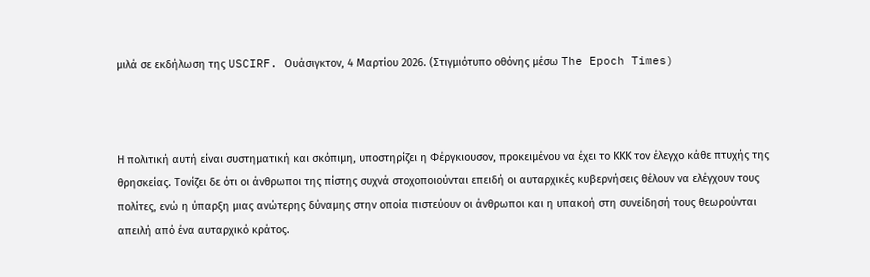μιλά σε εκδήλωση της USCIRF. Ουάσιγκτον, 4 Μαρτίου 2026. (Στιγμιότυπο οθόνης μέσω The Epoch Times)



Η πολιτική αυτή είναι συστηματική και σκόπιμη, υποστηρίζει η Φέργκιουσον, προκειμένου να έχει το ΚΚΚ τον έλεγχο κάθε πτυχής της θρησκείας. Τονίζει δε ότι οι άνθρωποι της πίστης συχνά στοχοποιούνται επειδή οι αυταρχικές κυβερνήσεις θέλουν να ελέγχουν τους πολίτες, ενώ η ύπαρξη μιας ανώτερης δύναμης στην οποία πιστεύουν οι άνθρωποι και η υπακοή στη συνείδησή τους θεωρούνται απειλή από ένα αυταρχικό κράτος.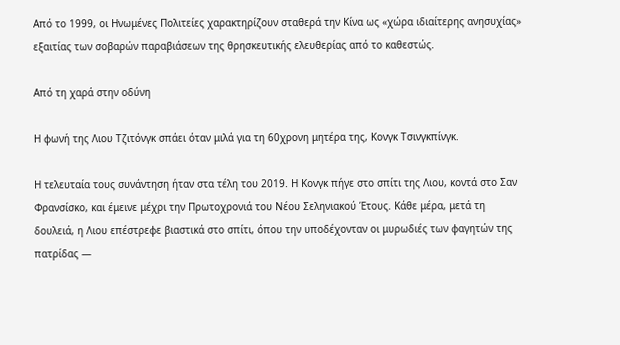Από το 1999, οι Ηνωμένες Πολιτείες χαρακτηρίζουν σταθερά την Κίνα ως «χώρα ιδιαίτερης ανησυχίας» εξαιτίας των σοβαρών παραβιάσεων της θρησκευτικής ελευθερίας από το καθεστώς.

Από τη χαρά στην οδύνη

Η φωνή της Λιου Τζιτόνγκ σπάει όταν μιλά για τη 60χρονη μητέρα της, Κονγκ Τσινγκπίνγκ.

Η τελευταία τους συνάντηση ήταν στα τέλη του 2019. Η Κονγκ πήγε στο σπίτι της Λιου, κοντά στο Σαν Φρανσίσκο, και έμεινε μέχρι την Πρωτοχρονιά του Νέου Σεληνιακού Έτους. Κάθε μέρα, μετά τη δουλειά, η Λιου επέστρεφε βιαστικά στο σπίτι, όπου την υποδέχονταν οι μυρωδιές των φαγητών της πατρίδας —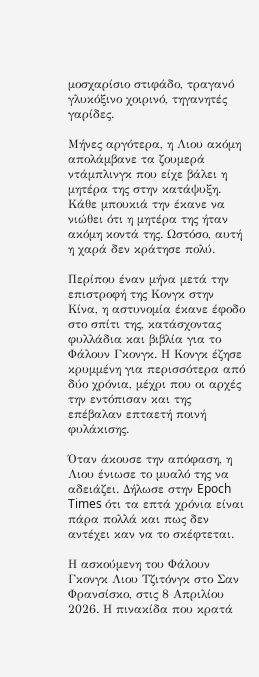μοσχαρίσιο στιφάδο, τραγανό γλυκόξινο χοιρινό, τηγανητές γαρίδες.

Μήνες αργότερα, η Λιου ακόμη απολάμβανε τα ζουμερά ντάμπλινγκ που είχε βάλει η μητέρα της στην κατάψυξη. Κάθε μπουκιά την έκανε να νιώθει ότι η μητέρα της ήταν ακόμη κοντά της. Ωστόσο, αυτή η χαρά δεν κράτησε πολύ.

Περίπου έναν μήνα μετά την επιστροφή της Κονγκ στην Κίνα, η αστυνομία έκανε έφοδο στο σπίτι της, κατάσχοντας φυλλάδια και βιβλία για το Φάλουν Γκονγκ. Η Κονγκ έζησε κρυμμένη για περισσότερα από δύο χρόνια, μέχρι που οι αρχές την εντόπισαν και της επέβαλαν επταετή ποινή φυλάκισης.

Όταν άκουσε την απόφαση, η Λιου ένιωσε το μυαλό της να αδειάζει. Δήλωσε στην Epoch Times ότι τα επτά χρόνια είναι πάρα πολλά και πως δεν αντέχει καν να το σκέφτεται.

Η ασκούμενη του Φάλουν Γκονγκ Λιου Τζιτόνγκ στο Σαν Φρανσίσκο, στις 8 Απριλίου 2026. Η πινακίδα που κρατά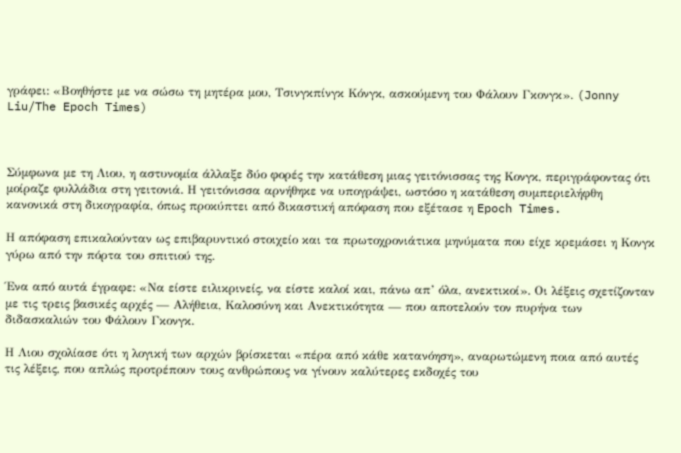γράφει: «Βοηθήστε με να σώσω τη μητέρα μου, Τσινγκπίνγκ Κόνγκ, ασκούμενη του Φάλουν Γκονγκ». (Jonny Liu/The Epoch Times)



Σύμφωνα με τη Λιου, η αστυνομία άλλαξε δύο φορές την κατάθεση μιας γειτόνισσας της Κονγκ, περιγράφοντας ότι μοίραζε φυλλάδια στη γειτονιά. Η γειτόνισσα αρνήθηκε να υπογράψει, ωστόσο η κατάθεση συμπεριελήφθη κανονικά στη δικογραφία, όπως προκύπτει από δικαστική απόφαση που εξέτασε η Epoch Times.

Η απόφαση επικαλούνταν ως επιβαρυντικό στοιχείο και τα πρωτοχρονιάτικα μηνύματα που είχε κρεμάσει η Κονγκ γύρω από την πόρτα του σπιτιού της.

Ένα από αυτά έγραφε: «Να είστε ειλικρινείς, να είστε καλοί και, πάνω απ’ όλα, ανεκτικοί». Οι λέξεις σχετίζονταν με τις τρεις βασικές αρχές — Αλήθεια, Καλοσύνη και Ανεκτικότητα — που αποτελούν τον πυρήνα των διδασκαλιών του Φάλουν Γκονγκ.

Η Λιου σχολίασε ότι η λογική των αρχών βρίσκεται «πέρα από κάθε κατανόηση», αναρωτώμενη ποια από αυτές τις λέξεις, που απλώς προτρέπουν τους ανθρώπους να γίνουν καλύτερες εκδοχές του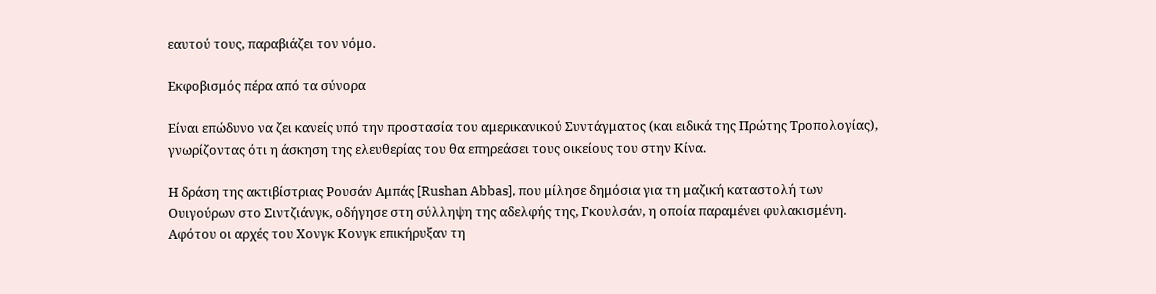εαυτού τους, παραβιάζει τον νόμο.

Εκφοβισμός πέρα από τα σύνορα

Είναι επώδυνο να ζει κανείς υπό την προστασία του αμερικανικού Συντάγματος (και ειδικά της Πρώτης Τροπολογίας), γνωρίζοντας ότι η άσκηση της ελευθερίας του θα επηρεάσει τους οικείους του στην Κίνα.

Η δράση της ακτιβίστριας Ρουσάν Αμπάς [Rushan Abbas], που μίλησε δημόσια για τη μαζική καταστολή των Ουιγούρων στο Σιντζιάνγκ, οδήγησε στη σύλληψη της αδελφής της, Γκουλσάν, η οποία παραμένει φυλακισμένη. Αφότου οι αρχές του Χονγκ Κονγκ επικήρυξαν τη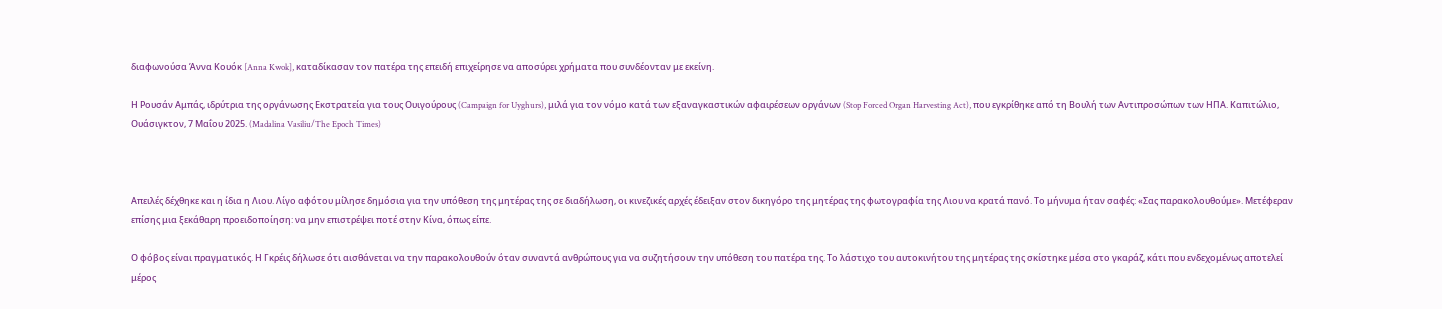διαφωνούσα Άννα Κουόκ [Anna Kwok], καταδίκασαν τον πατέρα της επειδή επιχείρησε να αποσύρει χρήματα που συνδέονταν με εκείνη.

Η Ρουσάν Αμπάς, ιδρύτρια της οργάνωσης Εκστρατεία για τους Ουιγούρους (Campaign for Uyghurs), μιλά για τον νόμο κατά των εξαναγκαστικών αφαιρέσεων οργάνων (Stop Forced Organ Harvesting Act), που εγκρίθηκε από τη Βουλή των Αντιπροσώπων των ΗΠΑ. Καπιτώλιο, Ουάσιγκτον, 7 Μαΐου 2025. (Madalina Vasiliu/The Epoch Times)



Απειλές δέχθηκε και η ίδια η Λιου. Λίγο αφότου μίλησε δημόσια για την υπόθεση της μητέρας της σε διαδήλωση, οι κινεζικές αρχές έδειξαν στον δικηγόρο της μητέρας της φωτογραφία της Λιου να κρατά πανό. Το μήνυμα ήταν σαφές: «Σας παρακολουθούμε». Μετέφεραν επίσης μια ξεκάθαρη προειδοποίηση: να μην επιστρέψει ποτέ στην Κίνα, όπως είπε.

Ο φόβος είναι πραγματικός. Η Γκρέις δήλωσε ότι αισθάνεται να την παρακολουθούν όταν συναντά ανθρώπους για να συζητήσουν την υπόθεση του πατέρα της. Το λάστιχο του αυτοκινήτου της μητέρας της σκίστηκε μέσα στο γκαράζ, κάτι που ενδεχομένως αποτελεί μέρος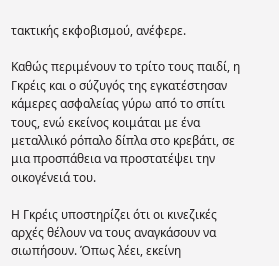τακτικής εκφοβισμού, ανέφερε.

Καθώς περιμένουν το τρίτο τους παιδί, η Γκρέις και ο σύζυγός της εγκατέστησαν κάμερες ασφαλείας γύρω από το σπίτι τους, ενώ εκείνος κοιμάται με ένα μεταλλικό ρόπαλο δίπλα στο κρεβάτι, σε μια προσπάθεια να προστατέψει την οικογένειά του.

Η Γκρέις υποστηρίζει ότι οι κινεζικές αρχές θέλουν να τους αναγκάσουν να σιωπήσουν. Όπως λέει, εκείνη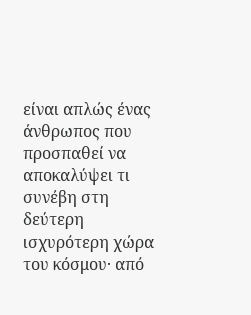είναι απλώς ένας άνθρωπος που προσπαθεί να αποκαλύψει τι συνέβη στη δεύτερη ισχυρότερη χώρα του κόσμου· από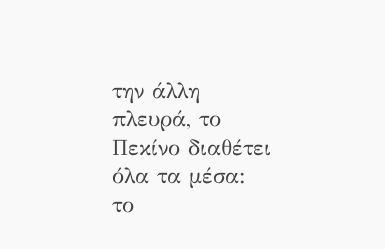την άλλη πλευρά, το Πεκίνο διαθέτει όλα τα μέσα: το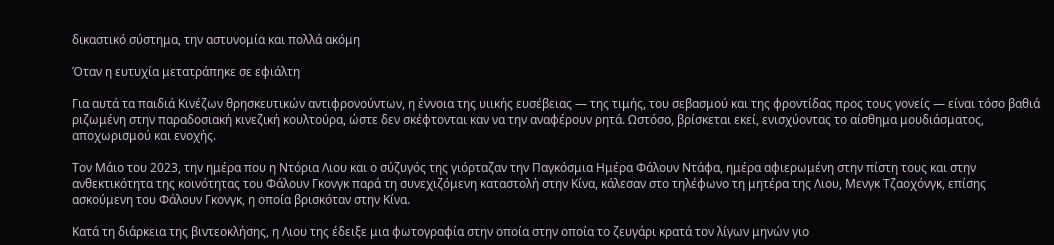δικαστικό σύστημα, την αστυνομία και πολλά ακόμη

Όταν η ευτυχία μετατράπηκε σε εφιάλτη

Για αυτά τα παιδιά Κινέζων θρησκευτικών αντιφρονούντων, η έννοια της υιικής ευσέβειας — της τιμής, του σεβασμού και της φροντίδας προς τους γονείς — είναι τόσο βαθιά ριζωμένη στην παραδοσιακή κινεζική κουλτούρα, ώστε δεν σκέφτονται καν να την αναφέρουν ρητά. Ωστόσο, βρίσκεται εκεί, ενισχύοντας το αίσθημα μουδιάσματος, αποχωρισμού και ενοχής.

Τον Μάιο του 2023, την ημέρα που η Ντόρια Λιου και ο σύζυγός της γιόρταζαν την Παγκόσμια Ημέρα Φάλουν Ντάφα, ημέρα αφιερωμένη στην πίστη τους και στην ανθεκτικότητα της κοινότητας του Φάλουν Γκονγκ παρά τη συνεχιζόμενη καταστολή στην Κίνα, κάλεσαν στο τηλέφωνο τη μητέρα της Λιου, Μενγκ Τζαοχόνγκ, επίσης ασκούμενη του Φάλουν Γκονγκ, η οποία βρισκόταν στην Κίνα.

Κατά τη διάρκεια της βιντεοκλήσης, η Λιου της έδειξε μια φωτογραφία στην οποία στην οποία το ζευγάρι κρατά τον λίγων μηνών γιο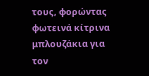τους, φορώντας φωτεινά κίτρινα μπλουζάκια για τον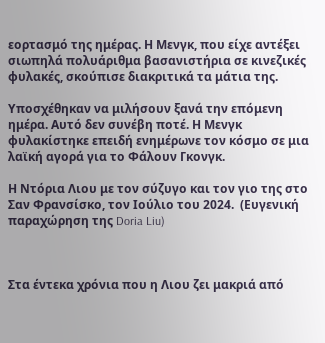εορτασμό της ημέρας. Η Μενγκ, που είχε αντέξει σιωπηλά πολυάριθμα βασανιστήρια σε κινεζικές φυλακές, σκούπισε διακριτικά τα μάτια της.

Υποσχέθηκαν να μιλήσουν ξανά την επόμενη ημέρα. Αυτό δεν συνέβη ποτέ. Η Μενγκ φυλακίστηκε επειδή ενημέρωνε τον κόσμο σε μια λαϊκή αγορά για το Φάλουν Γκονγκ.

Η Ντόρια Λιου με τον σύζυγο και τον γιο της στο Σαν Φρανσίσκο, τον Ιούλιο του 2024.  (Ευγενική παραχώρηση της Doria Liu)



Στα έντεκα χρόνια που η Λιου ζει μακριά από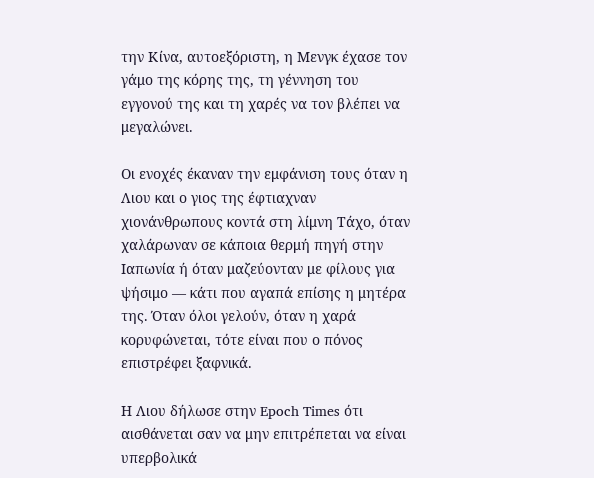την Κίνα, αυτοεξόριστη, η Μενγκ έχασε τον γάμο της κόρης της, τη γέννηση του εγγονού της και τη χαρές να τον βλέπει να μεγαλώνει.

Οι ενοχές έκαναν την εμφάνιση τους όταν η Λιου και ο γιος της έφτιαχναν χιονάνθρωπους κοντά στη λίμνη Τάχο, όταν χαλάρωναν σε κάποια θερμή πηγή στην Ιαπωνία ή όταν μαζεύονταν με φίλους για ψήσιμο — κάτι που αγαπά επίσης η μητέρα της. Όταν όλοι γελούν, όταν η χαρά κορυφώνεται, τότε είναι που ο πόνος επιστρέφει ξαφνικά.

Η Λιου δήλωσε στην Epoch Times ότι αισθάνεται σαν να μην επιτρέπεται να είναι υπερβολικά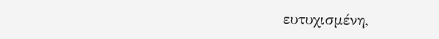ευτυχισμένη,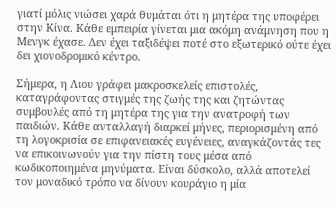γιατί μόλις νιώσει χαρά θυμάται ότι η μητέρα της υποφέρει στην Κίνα. Κάθε εμπειρία γίνεται μια ακόμη ανάμνηση που η Μενγκ έχασε. Δεν έχει ταξιδέψει ποτέ στο εξωτερικό ούτε έχει δει χιονοδρομικό κέντρο.

Σήμερα, η Λιου γράφει μακροσκελείς επιστολές, καταγράφοντας στιγμές της ζωής της και ζητώντας συμβουλές από τη μητέρα της για την ανατροφή των παιδιών. Κάθε ανταλλαγή διαρκεί μήνες, περιορισμένη από τη λογοκρισία σε επιφανειακές ευγένειες, αναγκάζοντάς τες να επικοινωνούν για την πίστη τους μέσα από κωδικοποιημένα μηνύματα. Είναι δύσκολο, αλλά αποτελεί τον μοναδικό τρόπο να δίνουν κουράγιο η μία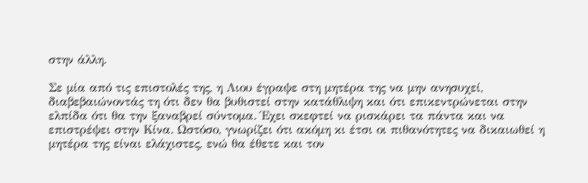στην άλλη.

Σε μία από τις επιστολές της, η Λιου έγραψε στη μητέρα της να μην ανησυχεί, διαβεβαιώνοντάς τη ότι δεν θα βυθιστεί στην κατάθλιψη και ότι επικεντρώνεται στην ελπίδα ότι θα την ξαναβρεί σύντομα. Έχει σκεφτεί να ρισκάρει τα πάντα και να επιστρέψει στην Κίνα. Ωστόσο, γνωρίζει ότι ακόμη κι έτσι οι πιθανότητες να δικαιωθεί η μητέρα της είναι ελάχιστες, ενώ θα έθετε και τον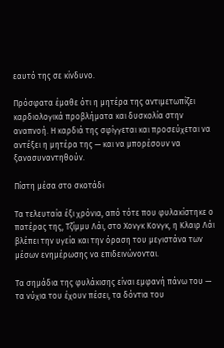εαυτό της σε κίνδυνο.

Πρόσφατα έμαθε ότι η μητέρα της αντιμετωπίζει καρδιολογικά προβλήματα και δυσκολία στην αναπνοή. Η καρδιά της σφίγγεται και προσεύχεται να αντέξει η μητέρα της — και να μπορέσουν να ξανασυναντηθούν.

Πίστη μέσα στο σκοτάδι

Τα τελευταία έξι χρόνια, από τότε που φυλακίστηκε ο πατέρας της, Τζίμμυ Λάι, στο Χονγκ Κονγκ, η Κλαιρ Λάι βλέπει την υγεία και την όραση του μεγιστάνα των μέσων ενημέρωσης να επιδεινώνονται.

Τα σημάδια της φυλάκισης είναι εμφανή πάνω του — τα νύχια του έχουν πέσει, τα δόντια του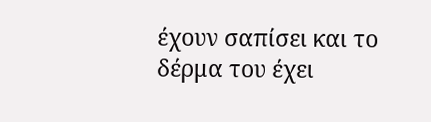έχουν σαπίσει και το δέρμα του έχει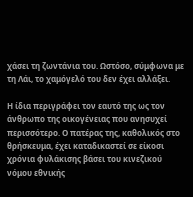χάσει τη ζωντάνια του. Ωστόσο, σύμφωνα με τη Λάι, το χαμόγελό του δεν έχει αλλάξει.

Η ίδια περιγράφει τον εαυτό της ως τον άνθρωπο της οικογένειας που ανησυχεί περισσότερο. Ο πατέρας της, καθολικός στο θρήσκευμα, έχει καταδικαστεί σε είκοσι χρόνια φυλάκισης βάσει του κινεζικού νόμου εθνικής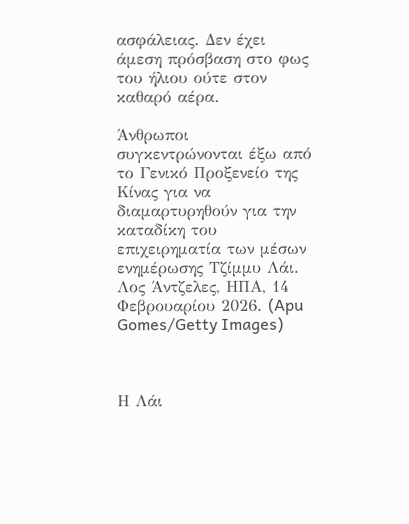ασφάλειας. Δεν έχει άμεση πρόσβαση στο φως του ήλιου ούτε στον καθαρό αέρα.

Άνθρωποι συγκεντρώνονται έξω από το Γενικό Προξενείο της Κίνας για να διαμαρτυρηθούν για την καταδίκη του επιχειρηματία των μέσων ενημέρωσης Τζίμμυ Λάι. Λος Άντζελες, ΗΠΑ, 14 Φεβρουαρίου 2026. (Apu Gomes/Getty Images)



Η Λάι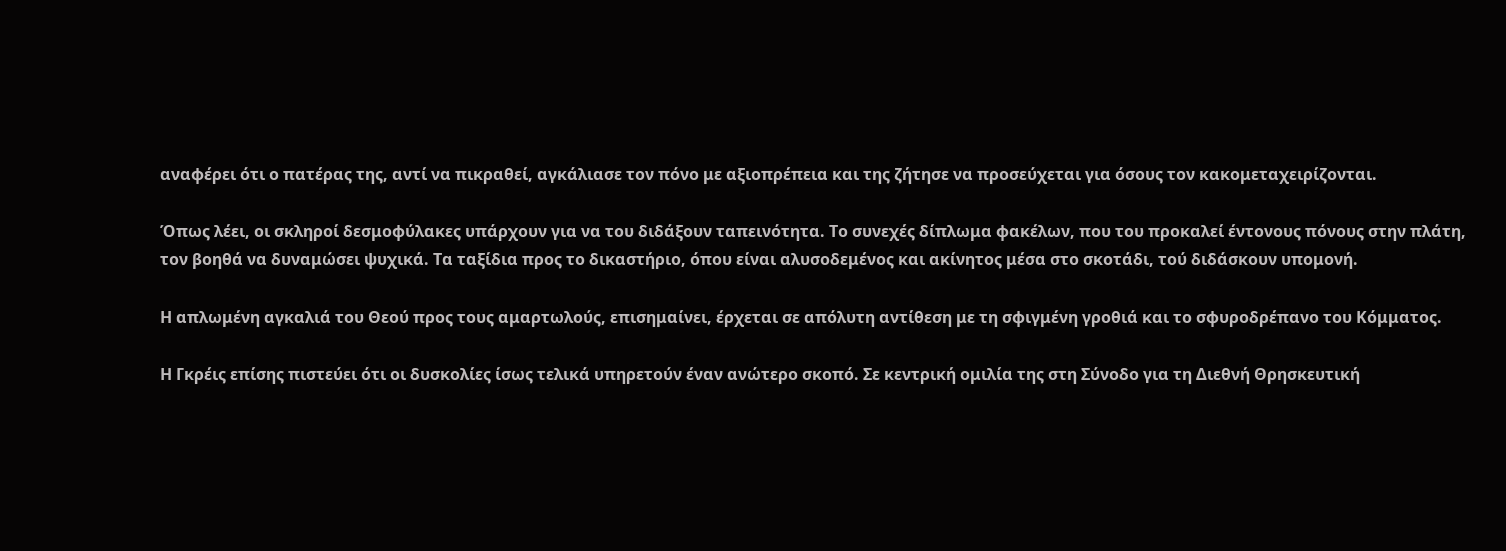αναφέρει ότι ο πατέρας της, αντί να πικραθεί, αγκάλιασε τον πόνο με αξιοπρέπεια και της ζήτησε να προσεύχεται για όσους τον κακομεταχειρίζονται.

Όπως λέει, οι σκληροί δεσμοφύλακες υπάρχουν για να του διδάξουν ταπεινότητα. Το συνεχές δίπλωμα φακέλων, που του προκαλεί έντονους πόνους στην πλάτη, τον βοηθά να δυναμώσει ψυχικά. Τα ταξίδια προς το δικαστήριο, όπου είναι αλυσοδεμένος και ακίνητος μέσα στο σκοτάδι, τού διδάσκουν υπομονή.

Η απλωμένη αγκαλιά του Θεού προς τους αμαρτωλούς, επισημαίνει, έρχεται σε απόλυτη αντίθεση με τη σφιγμένη γροθιά και το σφυροδρέπανο του Κόμματος.

Η Γκρέις επίσης πιστεύει ότι οι δυσκολίες ίσως τελικά υπηρετούν έναν ανώτερο σκοπό. Σε κεντρική ομιλία της στη Σύνοδο για τη Διεθνή Θρησκευτική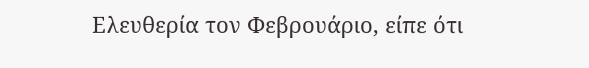Ελευθερία τον Φεβρουάριο, είπε ότι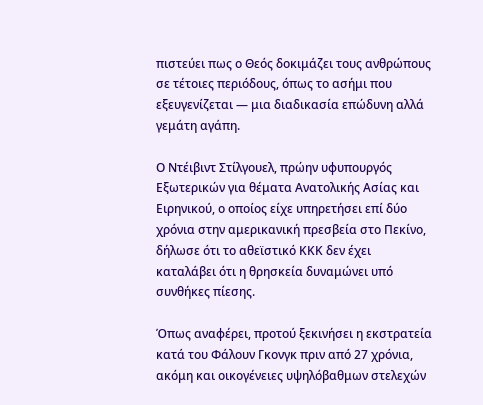πιστεύει πως ο Θεός δοκιμάζει τους ανθρώπους σε τέτοιες περιόδους, όπως το ασήμι που εξευγενίζεται — μια διαδικασία επώδυνη αλλά γεμάτη αγάπη.

Ο Ντέιβιντ Στίλγουελ, πρώην υφυπουργός Εξωτερικών για θέματα Ανατολικής Ασίας και Ειρηνικού, ο οποίος είχε υπηρετήσει επί δύο χρόνια στην αμερικανική πρεσβεία στο Πεκίνο, δήλωσε ότι το αθεϊστικό ΚΚΚ δεν έχει καταλάβει ότι η θρησκεία δυναμώνει υπό συνθήκες πίεσης.

Όπως αναφέρει, προτού ξεκινήσει η εκστρατεία κατά του Φάλουν Γκονγκ πριν από 27 χρόνια, ακόμη και οικογένειες υψηλόβαθμων στελεχών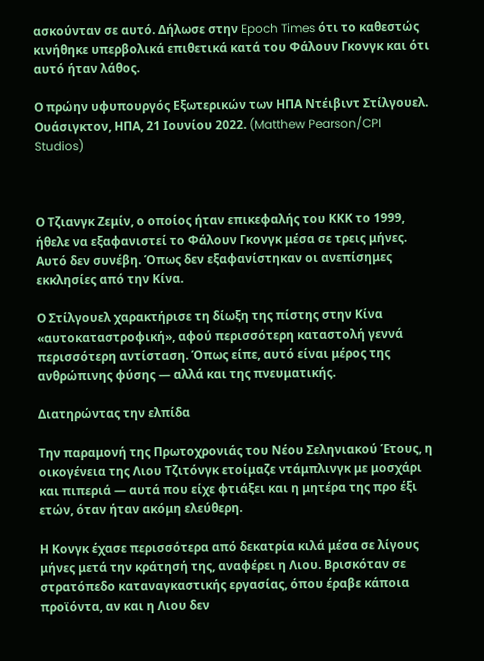ασκούνταν σε αυτό. Δήλωσε στην Epoch Times ότι το καθεστώς κινήθηκε υπερβολικά επιθετικά κατά του Φάλουν Γκονγκ και ότι αυτό ήταν λάθος.

Ο πρώην υφυπουργός Εξωτερικών των ΗΠΑ Ντέιβιντ Στίλγουελ. Ουάσιγκτον, ΗΠΑ, 21 Ιουνίου 2022. (Matthew Pearson/CPI Studios)



Ο Τζιανγκ Ζεμίν, ο οποίος ήταν επικεφαλής του ΚΚΚ το 1999, ήθελε να εξαφανιστεί το Φάλουν Γκονγκ μέσα σε τρεις μήνες. Αυτό δεν συνέβη. Όπως δεν εξαφανίστηκαν οι ανεπίσημες εκκλησίες από την Κίνα.

Ο Στίλγουελ χαρακτήρισε τη δίωξη της πίστης στην Κίνα «αυτοκαταστροφική», αφού περισσότερη καταστολή γεννά περισσότερη αντίσταση. Όπως είπε, αυτό είναι μέρος της ανθρώπινης φύσης — αλλά και της πνευματικής.

Διατηρώντας την ελπίδα

Την παραμονή της Πρωτοχρονιάς του Νέου Σεληνιακού Έτους, η οικογένεια της Λιου Τζιτόνγκ ετοίμαζε ντάμπλινγκ με μοσχάρι και πιπεριά — αυτά που είχε φτιάξει και η μητέρα της προ έξι ετών, όταν ήταν ακόμη ελεύθερη.

Η Κονγκ έχασε περισσότερα από δεκατρία κιλά μέσα σε λίγους μήνες μετά την κράτησή της, αναφέρει η Λιου. Βρισκόταν σε στρατόπεδο καταναγκαστικής εργασίας, όπου έραβε κάποια προϊόντα, αν και η Λιου δεν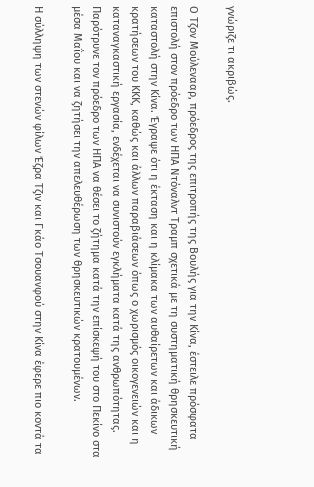γνώριζε τι ακριβώς.

Ο Τζον Μούλενααρ, πρόεδρος της επιτροπής της Βουλής για την Κίνα, έστειλε πρόσφατα επιστολή στον πρόεδρο των ΗΠΑ Ντόναλντ Τραμπ σχετικά με τη συστηματική θρησκευτική καταστολή στην Κίνα. Έγραψε ότι η έκταση και η κλίμακα των αυθαίρετων και άδικων κρατήσεων του ΚΚΚ, καθώς και άλλων παραβιάσεων όπως ο χωρισμός οικογενειών και η καταναγκαστική εργασία, ενδέχεται να συνιστούν εγκλήματα κατά της ανθρωπότητας. Παρότρυνε τον πρόεδρο των ΗΠΑ να θέσει το ζήτημα κατά την επίσκεψή του στο Πεκίνο στα μέσα Μαΐου και να ζητήσει την απελευθέρωση των θρησκευτικών κρατουμένων.

Η σύλληψη των στενών φίλων Έζρα Τζιν και Γκάο Τσουανφού στην Κίνα έφερε πιο κοντά τα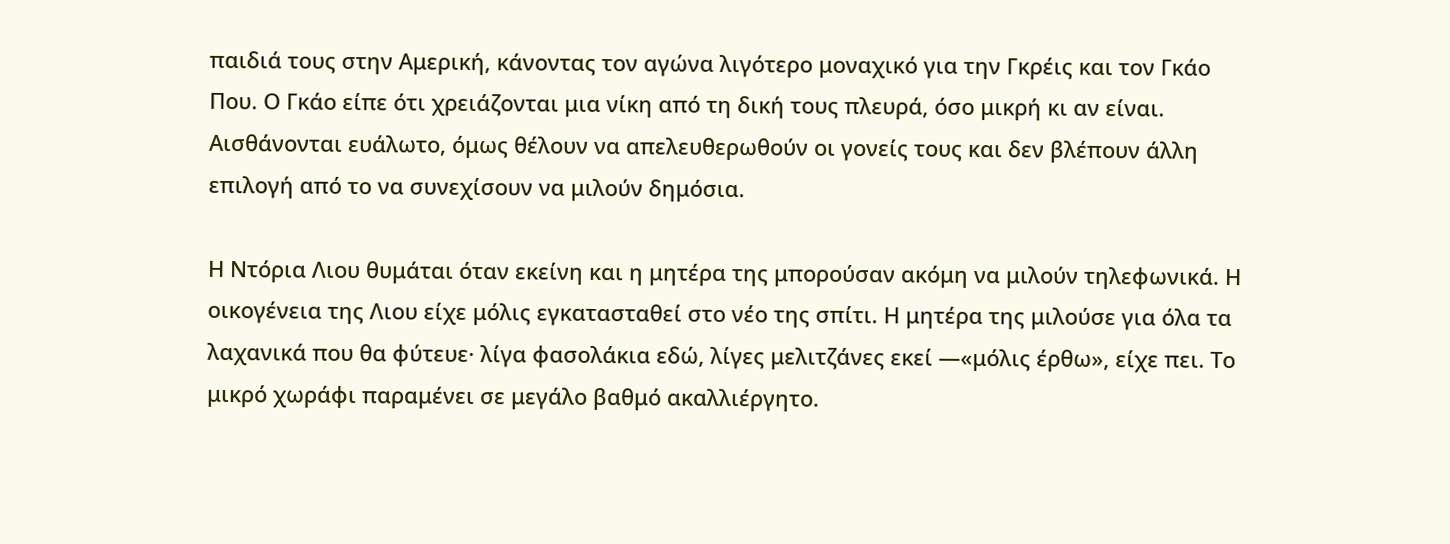παιδιά τους στην Αμερική, κάνοντας τον αγώνα λιγότερο μοναχικό για την Γκρέις και τον Γκάο Που. Ο Γκάο είπε ότι χρειάζονται μια νίκη από τη δική τους πλευρά, όσο μικρή κι αν είναι. Αισθάνονται ευάλωτο, όμως θέλουν να απελευθερωθούν οι γονείς τους και δεν βλέπουν άλλη επιλογή από το να συνεχίσουν να μιλούν δημόσια.

Η Ντόρια Λιου θυμάται όταν εκείνη και η μητέρα της μπορούσαν ακόμη να μιλούν τηλεφωνικά. Η οικογένεια της Λιου είχε μόλις εγκατασταθεί στο νέο της σπίτι. Η μητέρα της μιλούσε για όλα τα λαχανικά που θα φύτευε· λίγα φασολάκια εδώ, λίγες μελιτζάνες εκεί —«μόλις έρθω», είχε πει. Το μικρό χωράφι παραμένει σε μεγάλο βαθμό ακαλλιέργητο.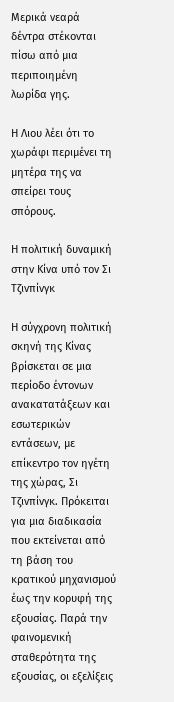Μερικά νεαρά δέντρα στέκονται πίσω από μια περιποιημένη λωρίδα γης.

Η Λιου λέει ότι το χωράφι περιμένει τη μητέρα της να σπείρει τους σπόρους.

Η πολιτική δυναμική στην Κίνα υπό τον Σι Τζινπίνγκ

Η σύγχρονη πολιτική σκηνή της Κίνας βρίσκεται σε μια περίοδο έντονων ανακατατάξεων και εσωτερικών εντάσεων, με επίκεντρο τον ηγέτη της χώρας, Σι Τζινπίνγκ. Πρόκειται για μια διαδικασία που εκτείνεται από τη βάση του κρατικού μηχανισμού έως την κορυφή της εξουσίας. Παρά την φαινομενική σταθερότητα της εξουσίας, οι εξελίξεις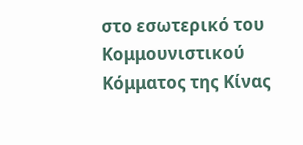στο εσωτερικό του Κομμουνιστικού Κόμματος της Κίνας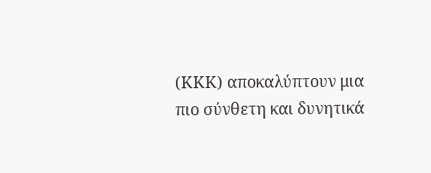(ΚΚΚ) αποκαλύπτουν μια πιο σύνθετη και δυνητικά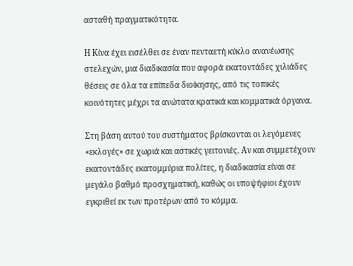ασταθή πραγματικότητα.

Η Κίνα έχει εισέλθει σε έναν πενταετή κύκλο ανανέωσης στελεχών, μια διαδικασία που αφορά εκατοντάδες χιλιάδες θέσεις σε όλα τα επίπεδα διοίκησης, από τις τοπικές κοινότητες μέχρι τα ανώτατα κρατικά και κομματικά όργανα.

Στη βάση αυτού του συστήματος βρίσκονται οι λεγόμενες «εκλογές» σε χωριά και αστικές γειτονιές. Αν και συμμετέχουν εκατοντάδες εκατομμύρια πολίτες, η διαδικασία είναι σε μεγάλο βαθμό προσχηματική, καθώς οι υποψήφιοι έχουν εγκριθεί εκ των προτέρων από το κόμμα.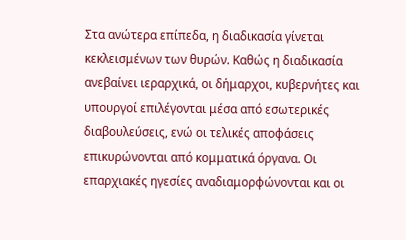Στα ανώτερα επίπεδα, η διαδικασία γίνεται κεκλεισμένων των θυρών. Καθώς η διαδικασία ανεβαίνει ιεραρχικά, οι δήμαρχοι, κυβερνήτες και υπουργοί επιλέγονται μέσα από εσωτερικές διαβουλεύσεις, ενώ οι τελικές αποφάσεις επικυρώνονται από κομματικά όργανα. Οι επαρχιακές ηγεσίες αναδιαμορφώνονται και οι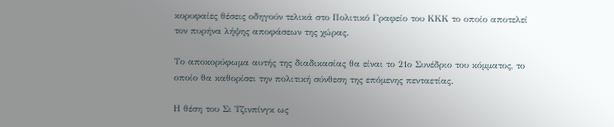κορυφαίες θέσεις οδηγούν τελικά στο Πολιτικό Γραφείο του ΚΚΚ το οποίο αποτελεί τον πυρήνα λήψης αποφάσεων της χώρας.

Το αποκορύφωμα αυτής της διαδικασίας θα είναι το 21ο Συνέδριο του κόμματος, το οποίο θα καθορίσει την πολιτική σύνθεση της επόμενης πενταετίας.

Η θέση του Σι Τζινπίνγκ ως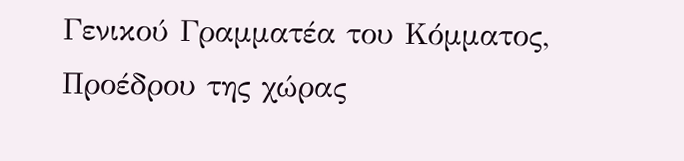Γενικού Γραμματέα του Κόμματος, Προέδρου της χώρας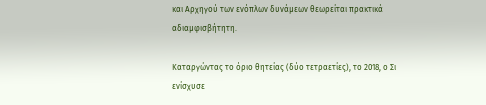και Αρχηγού των ενόπλων δυνάμεων θεωρείται πρακτικά αδιαμφισβήτητη.

Καταργώντας το όριο θητείας (δύο τετραετίες), το 2018, ο Σι ενίσχυσε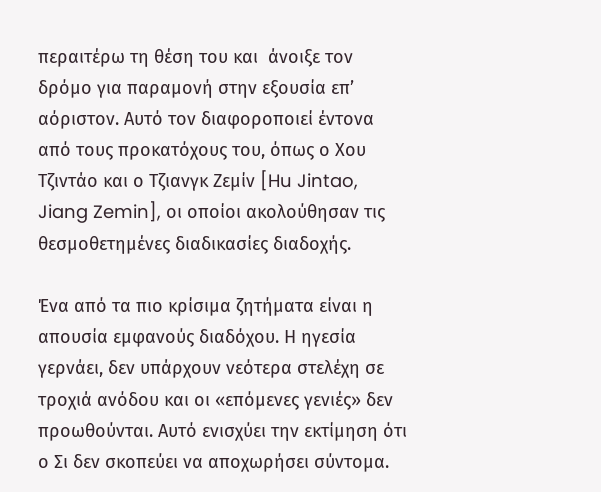περαιτέρω τη θέση του και  άνοιξε τον δρόμο για παραμονή στην εξουσία επ’ αόριστον. Αυτό τον διαφοροποιεί έντονα από τους προκατόχους του, όπως ο Χου Τζιντάο και ο Τζιανγκ Ζεμίν [Hu Jintao, Jiang Zemin], οι οποίοι ακολούθησαν τις θεσμοθετημένες διαδικασίες διαδοχής.

Ένα από τα πιο κρίσιμα ζητήματα είναι η απουσία εμφανούς διαδόχου. Η ηγεσία γερνάει, δεν υπάρχουν νεότερα στελέχη σε τροχιά ανόδου και οι «επόμενες γενιές» δεν προωθούνται. Αυτό ενισχύει την εκτίμηση ότι ο Σι δεν σκοπεύει να αποχωρήσει σύντομα.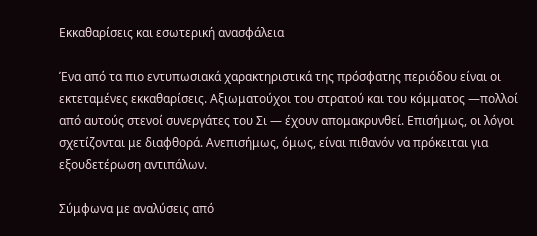Εκκαθαρίσεις και εσωτερική ανασφάλεια

Ένα από τα πιο εντυπωσιακά χαρακτηριστικά της πρόσφατης περιόδου είναι οι εκτεταμένες εκκαθαρίσεις. Αξιωματούχοι του στρατού και του κόμματος —πολλοί από αυτούς στενοί συνεργάτες του Σι — έχουν απομακρυνθεί. Επισήμως, οι λόγοι σχετίζονται με διαφθορά. Ανεπισήμως, όμως, είναι πιθανόν να πρόκειται για εξουδετέρωση αντιπάλων.

Σύμφωνα με αναλύσεις από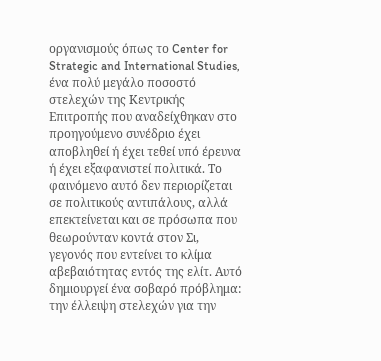οργανισμούς όπως το Center for Strategic and International Studies, ένα πολύ μεγάλο ποσοστό στελεχών της Κεντρικής Επιτροπής που αναδείχθηκαν στο προηγούμενο συνέδριο έχει αποβληθεί ή έχει τεθεί υπό έρευνα ή έχει εξαφανιστεί πολιτικά. Το φαινόμενο αυτό δεν περιορίζεται σε πολιτικούς αντιπάλους, αλλά επεκτείνεται και σε πρόσωπα που θεωρούνταν κοντά στον Σι, γεγονός που εντείνει το κλίμα αβεβαιότητας εντός της ελίτ. Αυτό δημιουργεί ένα σοβαρό πρόβλημα: την έλλειψη στελεχών για την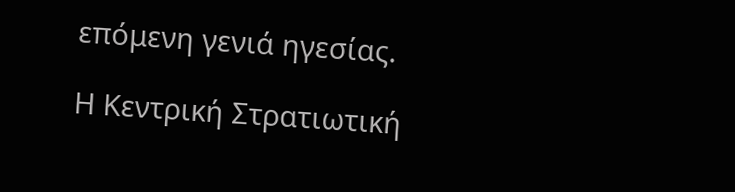επόμενη γενιά ηγεσίας.

Η Κεντρική Στρατιωτική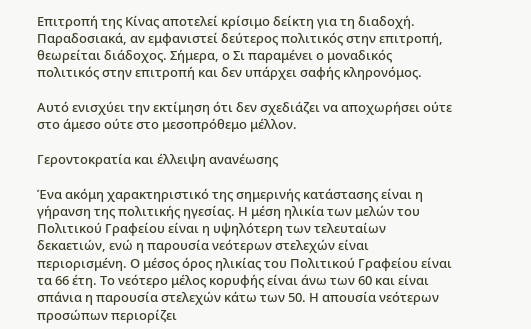Επιτροπή της Κίνας αποτελεί κρίσιμο δείκτη για τη διαδοχή. Παραδοσιακά, αν εμφανιστεί δεύτερος πολιτικός στην επιτροπή, θεωρείται διάδοχος. Σήμερα, ο Σι παραμένει ο μοναδικός πολιτικός στην επιτροπή και δεν υπάρχει σαφής κληρονόμος.

Αυτό ενισχύει την εκτίμηση ότι δεν σχεδιάζει να αποχωρήσει ούτε στο άμεσο ούτε στο μεσοπρόθεμο μέλλον.

Γεροντοκρατία και έλλειψη ανανέωσης

Ένα ακόμη χαρακτηριστικό της σημερινής κατάστασης είναι η γήρανση της πολιτικής ηγεσίας. Η μέση ηλικία των μελών του Πολιτικού Γραφείου είναι η υψηλότερη των τελευταίων δεκαετιών, ενώ η παρουσία νεότερων στελεχών είναι περιορισμένη. Ο μέσος όρος ηλικίας του Πολιτικού Γραφείου είναι τα 66 έτη. Το νεότερο μέλος κορυφής είναι άνω των 60 και είναι σπάνια η παρουσία στελεχών κάτω των 50. Η απουσία νεότερων προσώπων περιορίζει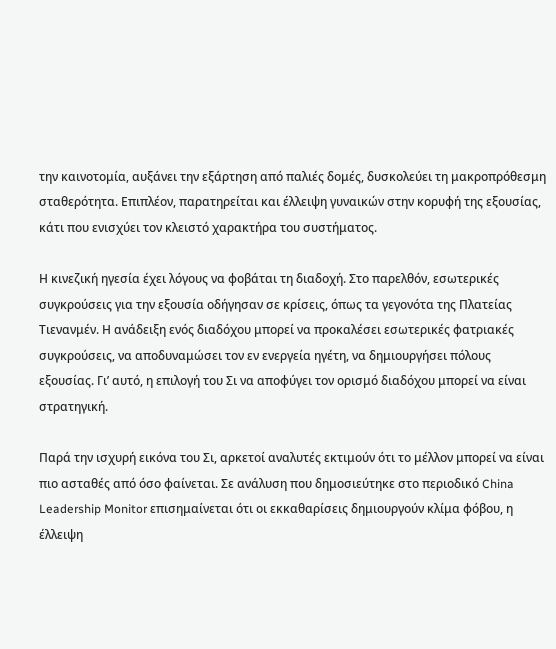την καινοτομία, αυξάνει την εξάρτηση από παλιές δομές, δυσκολεύει τη μακροπρόθεσμη σταθερότητα. Επιπλέον, παρατηρείται και έλλειψη γυναικών στην κορυφή της εξουσίας, κάτι που ενισχύει τον κλειστό χαρακτήρα του συστήματος.

Η κινεζική ηγεσία έχει λόγους να φοβάται τη διαδοχή. Στο παρελθόν, εσωτερικές συγκρούσεις για την εξουσία οδήγησαν σε κρίσεις, όπως τα γεγονότα της Πλατείας Τιενανμέν. Η ανάδειξη ενός διαδόχου μπορεί να προκαλέσει εσωτερικές φατριακές συγκρούσεις, να αποδυναμώσει τον εν ενεργεία ηγέτη, να δημιουργήσει πόλους εξουσίας. Γι’ αυτό, η επιλογή του Σι να αποφύγει τον ορισμό διαδόχου μπορεί να είναι στρατηγική.

Παρά την ισχυρή εικόνα του Σι, αρκετοί αναλυτές εκτιμούν ότι το μέλλον μπορεί να είναι πιο ασταθές από όσο φαίνεται. Σε ανάλυση που δημοσιεύτηκε στο περιοδικό China Leadership Monitor επισημαίνεται ότι οι εκκαθαρίσεις δημιουργούν κλίμα φόβου, η έλλειψη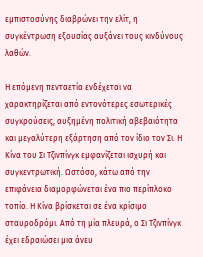εμπιστοσύνης διαβρώνει την ελίτ, η συγκέντρωση εξουσίας αυξάνει τους κινδύνους λαθών.

Η επόμενη πενταετία ενδέχεται να χαρακτηρίζεται από εντονότερες εσωτερικές συγκρούσεις, αυξημένη πολιτική αβεβαιότητα και μεγαλύτερη εξάρτηση από τον ίδιο τον Σι. Η Κίνα του Σι Τζινπίνγκ εμφανίζεται ισχυρή και συγκεντρωτική. Ωστόσο, κάτω από την επιφάνεια διαμορφώνεται ένα πιο περίπλοκο τοπίο. Η Κίνα βρίσκεται σε ένα κρίσιμο σταυροδρόμι. Από τη μία πλευρά, ο Σι Τζινπίνγκ έχει εδραιώσει μια άνευ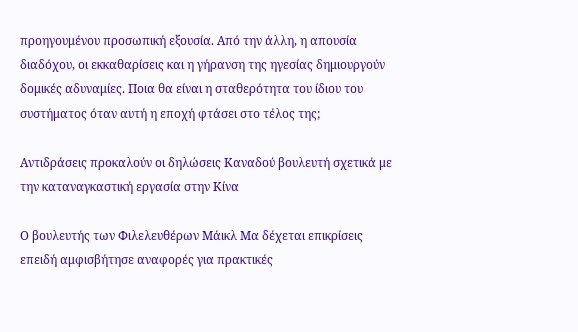προηγουμένου προσωπική εξουσία. Από την άλλη, η απουσία διαδόχου, οι εκκαθαρίσεις και η γήρανση της ηγεσίας δημιουργούν δομικές αδυναμίες. Ποια θα είναι η σταθερότητα του ίδιου του συστήματος όταν αυτή η εποχή φτάσει στο τέλος της;

Αντιδράσεις προκαλούν οι δηλώσεις Καναδού βουλευτή σχετικά με την καταναγκαστική εργασία στην Κίνα

Ο βουλευτής των Φιλελευθέρων Μάικλ Μα δέχεται επικρίσεις επειδή αμφισβήτησε αναφορές για πρακτικές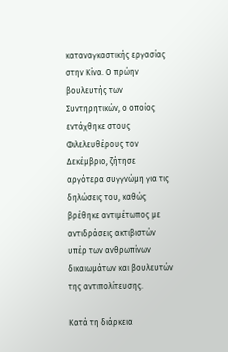καταναγκαστικής εργασίας στην Κίνα. Ο πρώην βουλευτής των Συντηρητικών, ο οποίος εντάχθηκε στους Φιλελευθέρους τον Δεκέμβριο, ζήτησε αργότερα συγγνώμη για τις δηλώσεις του, καθώς βρέθηκε αντιμέτωπος με αντιδράσεις ακτιβιστών υπέρ των ανθρωπίνων δικαιωμάτων και βουλευτών της αντιπολίτευσης.

Κατά τη διάρκεια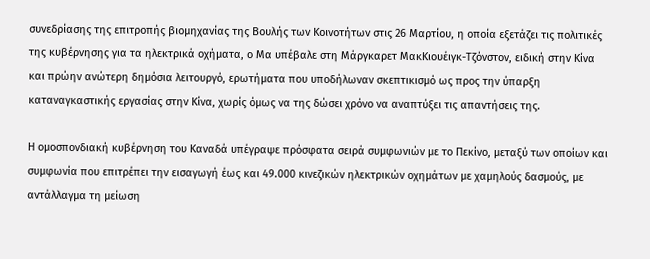συνεδρίασης της επιτροπής βιομηχανίας της Βουλής των Κοινοτήτων στις 26 Μαρτίου, η οποία εξετάζει τις πολιτικές της κυβέρνησης για τα ηλεκτρικά οχήματα, ο Μα υπέβαλε στη Μάργκαρετ ΜακΚιουέιγκ-Τζόνστον, ειδική στην Κίνα και πρώην ανώτερη δημόσια λειτουργό, ερωτήματα που υποδήλωναν σκεπτικισμό ως προς την ύπαρξη καταναγκαστικής εργασίας στην Κίνα, χωρίς όμως να της δώσει χρόνο να αναπτύξει τις απαντήσεις της.

Η ομοσπονδιακή κυβέρνηση του Καναδά υπέγραψε πρόσφατα σειρά συμφωνιών με το Πεκίνο, μεταξύ των οποίων και συμφωνία που επιτρέπει την εισαγωγή έως και 49.000 κινεζικών ηλεκτρικών οχημάτων με χαμηλούς δασμούς, με αντάλλαγμα τη μείωση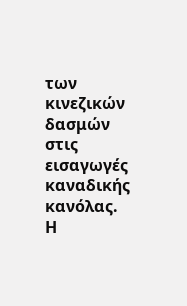των κινεζικών δασμών στις εισαγωγές καναδικής κανόλας. Η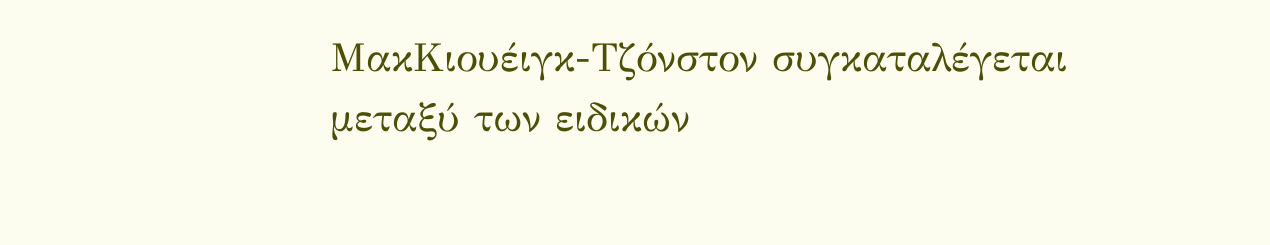ΜακΚιουέιγκ-Τζόνστον συγκαταλέγεται μεταξύ των ειδικών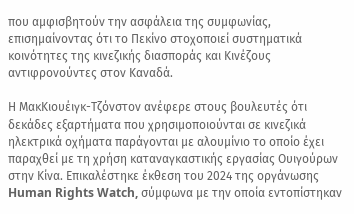που αμφισβητούν την ασφάλεια της συμφωνίας, επισημαίνοντας ότι το Πεκίνο στοχοποιεί συστηματικά κοινότητες της κινεζικής διασποράς και Κινέζους αντιφρονούντες στον Καναδά.

Η ΜακΚιουέιγκ-Τζόνστον ανέφερε στους βουλευτές ότι δεκάδες εξαρτήματα που χρησιμοποιούνται σε κινεζικά ηλεκτρικά οχήματα παράγονται με αλουμίνιο το οποίο έχει παραχθεί με τη χρήση καταναγκαστικής εργασίας Ουιγούρων στην Κίνα. Επικαλέστηκε έκθεση του 2024 της οργάνωσης Human Rights Watch, σύμφωνα με την οποία εντοπίστηκαν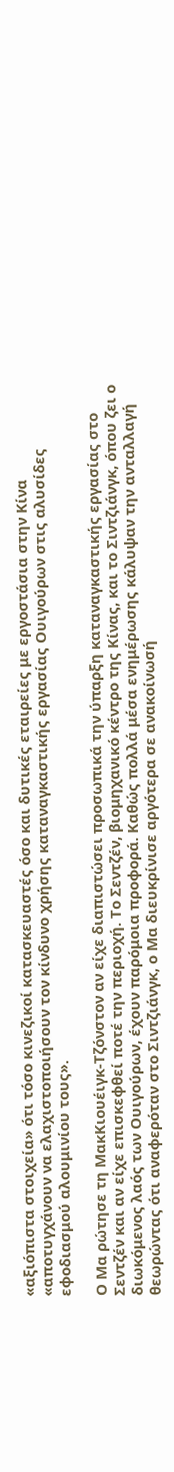«αξιόπιστα στοιχεία» ότι τόσο κινεζικοί κατασκευαστές όσο και δυτικές εταιρείες με εργοστάσια στην Κίνα «αποτυγχάνουν να ελαχιστοποιήσουν τον κίνδυνο χρήσης καταναγκαστικής εργασίας Ουιγούρων στις αλυσίδες εφοδιασμού αλουμινίου τους».

Ο Μα ρώτησε τη ΜακΚιουέιγκ-Τζόνστον αν είχε διαπιστώσει προσωπικά την ύπαρξη καταναγκαστικής εργασίας στο Σεντζέν και αν είχε επισκεφθεί ποτέ την περιοχή. Το Σεντζέν, βιομηχανικό κέντρο της Κίνας, και το Σιντζιάνγκ, όπου ζει ο διωκόμενος λαός των Ουιγούρων, έχουν παρόμοια προφορά. Καθώς πολλά μέσα ενημέρωσης κάλυψαν την ανταλλαγή θεωρώντας ότι αναφερόταν στο Σιντζιάνγκ, ο Μα διευκρίνισε αργότερα σε ανακοίνωσή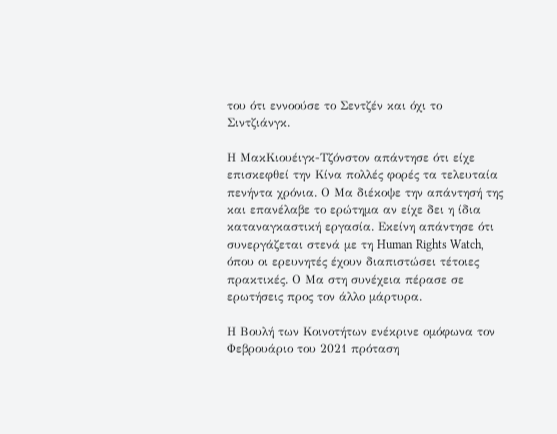του ότι εννοούσε το Σεντζέν και όχι το Σιντζιάνγκ.

Η ΜακΚιουέιγκ-Τζόνστον απάντησε ότι είχε επισκεφθεί την Κίνα πολλές φορές τα τελευταία πενήντα χρόνια. Ο Μα διέκοψε την απάντησή της και επανέλαβε το ερώτημα αν είχε δει η ίδια καταναγκαστική εργασία. Εκείνη απάντησε ότι συνεργάζεται στενά με τη Human Rights Watch, όπου οι ερευνητές έχουν διαπιστώσει τέτοιες πρακτικές. Ο Μα στη συνέχεια πέρασε σε ερωτήσεις προς τον άλλο μάρτυρα.

Η Βουλή των Κοινοτήτων ενέκρινε ομόφωνα τον Φεβρουάριο του 2021 πρόταση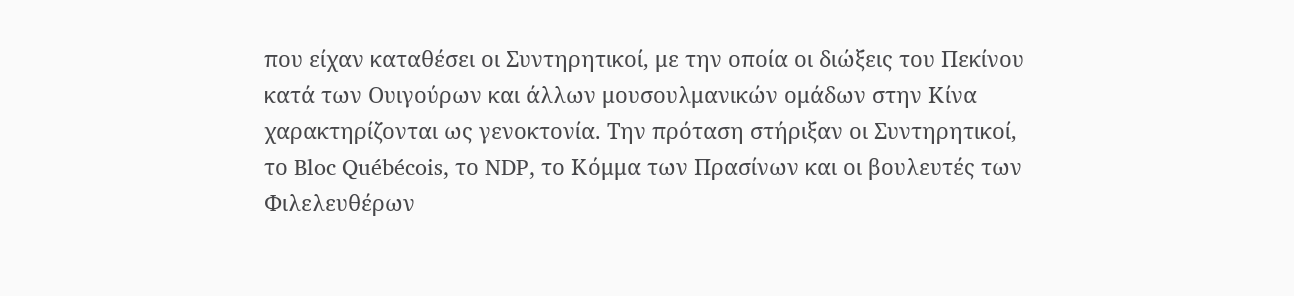που είχαν καταθέσει οι Συντηρητικοί, με την οποία οι διώξεις του Πεκίνου κατά των Ουιγούρων και άλλων μουσουλμανικών ομάδων στην Κίνα χαρακτηρίζονται ως γενοκτονία. Την πρόταση στήριξαν οι Συντηρητικοί, το Bloc Québécois, το NDP, το Κόμμα των Πρασίνων και οι βουλευτές των Φιλελευθέρων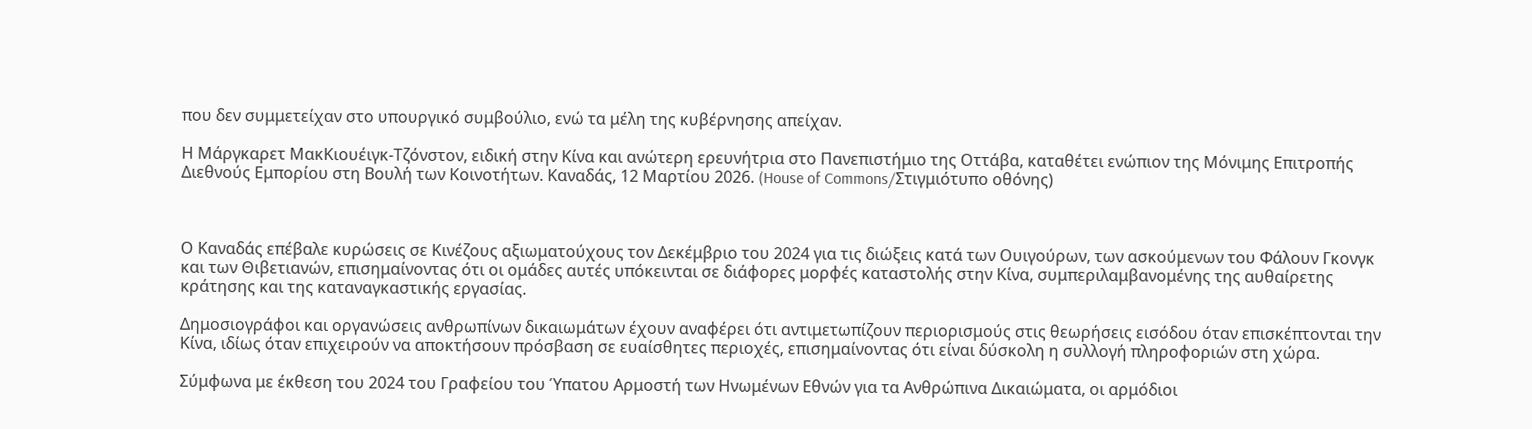που δεν συμμετείχαν στο υπουργικό συμβούλιο, ενώ τα μέλη της κυβέρνησης απείχαν.

Η Μάργκαρετ ΜακΚιουέιγκ-Τζόνστον, ειδική στην Κίνα και ανώτερη ερευνήτρια στο Πανεπιστήμιο της Οττάβα, καταθέτει ενώπιον της Μόνιμης Επιτροπής Διεθνούς Εμπορίου στη Βουλή των Κοινοτήτων. Καναδάς, 12 Μαρτίου 2026. (House of Commons/Στιγμιότυπο οθόνης)



Ο Καναδάς επέβαλε κυρώσεις σε Κινέζους αξιωματούχους τον Δεκέμβριο του 2024 για τις διώξεις κατά των Ουιγούρων, των ασκούμενων του Φάλουν Γκονγκ και των Θιβετιανών, επισημαίνοντας ότι οι ομάδες αυτές υπόκεινται σε διάφορες μορφές καταστολής στην Κίνα, συμπεριλαμβανομένης της αυθαίρετης κράτησης και της καταναγκαστικής εργασίας.

Δημοσιογράφοι και οργανώσεις ανθρωπίνων δικαιωμάτων έχουν αναφέρει ότι αντιμετωπίζουν περιορισμούς στις θεωρήσεις εισόδου όταν επισκέπτονται την Κίνα, ιδίως όταν επιχειρούν να αποκτήσουν πρόσβαση σε ευαίσθητες περιοχές, επισημαίνοντας ότι είναι δύσκολη η συλλογή πληροφοριών στη χώρα.

Σύμφωνα με έκθεση του 2024 του Γραφείου του Ύπατου Αρμοστή των Ηνωμένων Εθνών για τα Ανθρώπινα Δικαιώματα, οι αρμόδιοι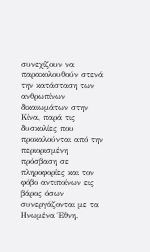συνεχίζουν να παρακολουθούν στενά την κατάσταση των ανθρωπίνων δικαιωμάτων στην Κίνα, παρά τις δυσκολίες που προκαλούνται από την περιορισμένη πρόσβαση σε πληροφορίες και τον φόβο αντιποίνων εις βάρος όσων συνεργάζονται με τα Ηνωμένα Έθνη.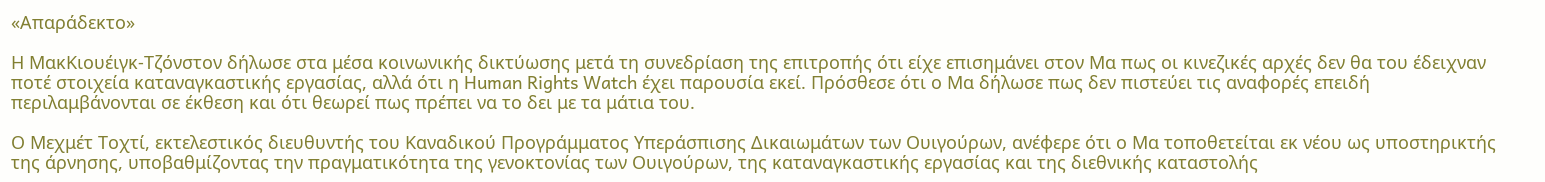«Απαράδεκτο»

Η ΜακΚιουέιγκ-Τζόνστον δήλωσε στα μέσα κοινωνικής δικτύωσης μετά τη συνεδρίαση της επιτροπής ότι είχε επισημάνει στον Μα πως οι κινεζικές αρχές δεν θα του έδειχναν ποτέ στοιχεία καταναγκαστικής εργασίας, αλλά ότι η Human Rights Watch έχει παρουσία εκεί. Πρόσθεσε ότι ο Μα δήλωσε πως δεν πιστεύει τις αναφορές επειδή περιλαμβάνονται σε έκθεση και ότι θεωρεί πως πρέπει να το δει με τα μάτια του.

Ο Μεχμέτ Τοχτί, εκτελεστικός διευθυντής του Καναδικού Προγράμματος Υπεράσπισης Δικαιωμάτων των Ουιγούρων, ανέφερε ότι ο Μα τοποθετείται εκ νέου ως υποστηρικτής της άρνησης, υποβαθμίζοντας την πραγματικότητα της γενοκτονίας των Ουιγούρων, της καταναγκαστικής εργασίας και της διεθνικής καταστολής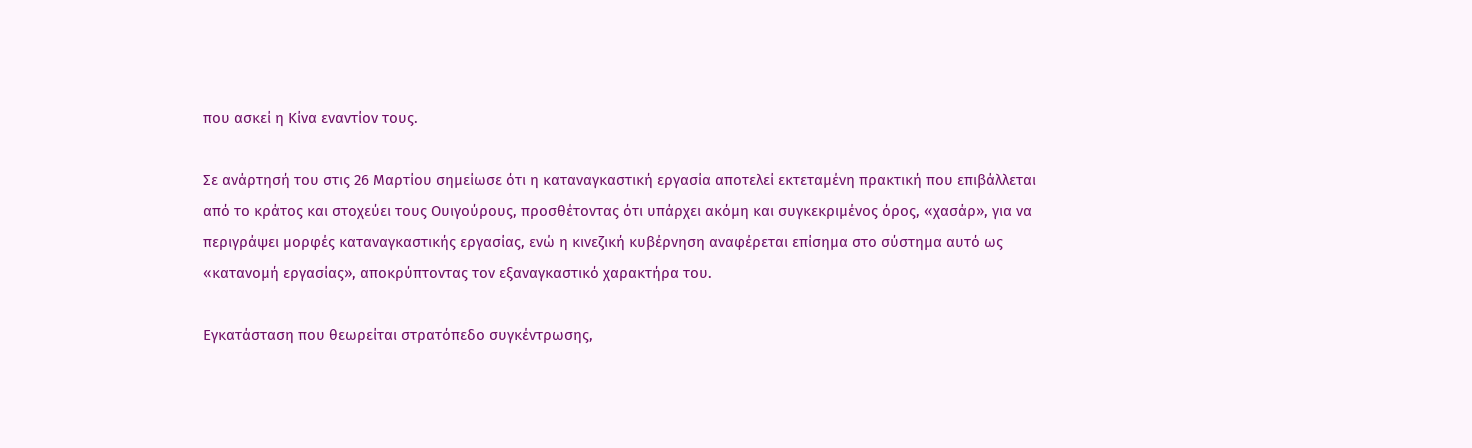που ασκεί η Κίνα εναντίον τους.

Σε ανάρτησή του στις 26 Μαρτίου σημείωσε ότι η καταναγκαστική εργασία αποτελεί εκτεταμένη πρακτική που επιβάλλεται από το κράτος και στοχεύει τους Ουιγούρους, προσθέτοντας ότι υπάρχει ακόμη και συγκεκριμένος όρος, «χασάρ», για να περιγράψει μορφές καταναγκαστικής εργασίας, ενώ η κινεζική κυβέρνηση αναφέρεται επίσημα στο σύστημα αυτό ως «κατανομή εργασίας», αποκρύπτοντας τον εξαναγκαστικό χαρακτήρα του.

Εγκατάσταση που θεωρείται στρατόπεδο συγκέντρωσης,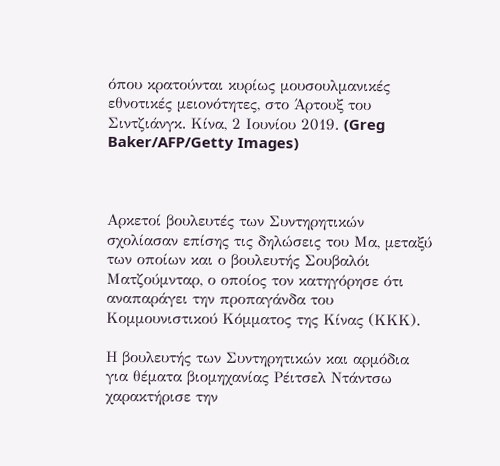όπου κρατούνται κυρίως μουσουλμανικές εθνοτικές μειονότητες, στο Άρτουξ του Σιντζιάνγκ. Κίνα, 2 Ιουνίου 2019. (Greg Baker/AFP/Getty Images)



Αρκετοί βουλευτές των Συντηρητικών σχολίασαν επίσης τις δηλώσεις του Μα, μεταξύ των οποίων και ο βουλευτής Σουβαλόι Ματζούμνταρ, ο οποίος τον κατηγόρησε ότι αναπαράγει την προπαγάνδα του Κομμουνιστικού Κόμματος της Κίνας (ΚΚΚ).

Η βουλευτής των Συντηρητικών και αρμόδια για θέματα βιομηχανίας Ρέιτσελ Ντάντσω χαρακτήρισε την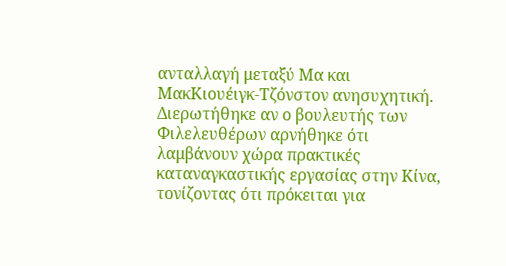ανταλλαγή μεταξύ Μα και ΜακΚιουέιγκ-Τζόνστον ανησυχητική. Διερωτήθηκε αν ο βουλευτής των Φιλελευθέρων αρνήθηκε ότι λαμβάνουν χώρα πρακτικές καταναγκαστικής εργασίας στην Κίνα, τονίζοντας ότι πρόκειται για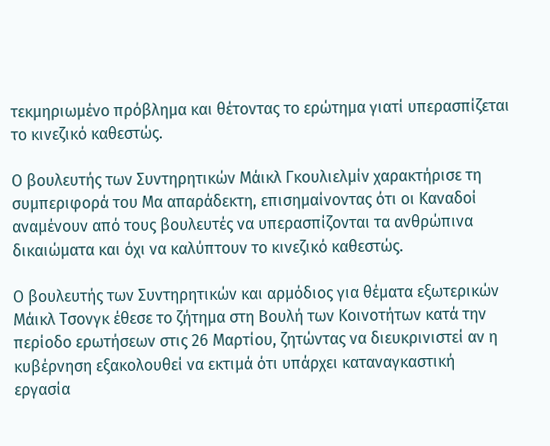τεκμηριωμένο πρόβλημα και θέτοντας το ερώτημα γιατί υπερασπίζεται το κινεζικό καθεστώς.

Ο βουλευτής των Συντηρητικών Μάικλ Γκουλιελμίν χαρακτήρισε τη συμπεριφορά του Μα απαράδεκτη, επισημαίνοντας ότι οι Καναδοί αναμένουν από τους βουλευτές να υπερασπίζονται τα ανθρώπινα δικαιώματα και όχι να καλύπτουν το κινεζικό καθεστώς.

Ο βουλευτής των Συντηρητικών και αρμόδιος για θέματα εξωτερικών Μάικλ Τσονγκ έθεσε το ζήτημα στη Βουλή των Κοινοτήτων κατά την περίοδο ερωτήσεων στις 26 Μαρτίου, ζητώντας να διευκρινιστεί αν η κυβέρνηση εξακολουθεί να εκτιμά ότι υπάρχει καταναγκαστική εργασία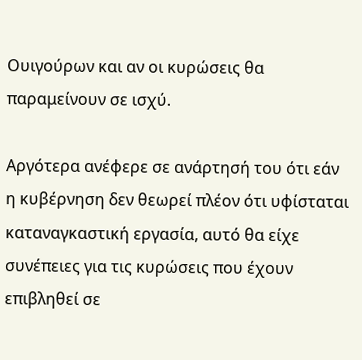Ουιγούρων και αν οι κυρώσεις θα παραμείνουν σε ισχύ.

Αργότερα ανέφερε σε ανάρτησή του ότι εάν η κυβέρνηση δεν θεωρεί πλέον ότι υφίσταται καταναγκαστική εργασία, αυτό θα είχε συνέπειες για τις κυρώσεις που έχουν επιβληθεί σε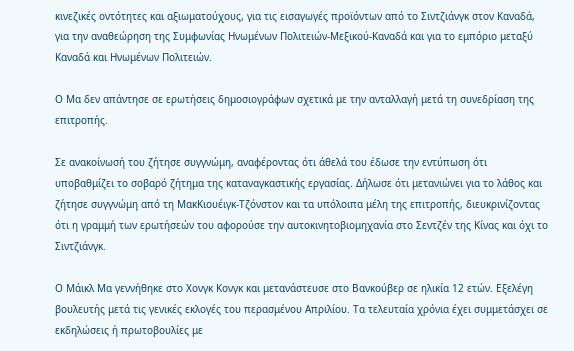κινεζικές οντότητες και αξιωματούχους, για τις εισαγωγές προϊόντων από το Σιντζιάνγκ στον Καναδά, για την αναθεώρηση της Συμφωνίας Ηνωμένων Πολιτειών-Μεξικού-Καναδά και για το εμπόριο μεταξύ Καναδά και Ηνωμένων Πολιτειών.

Ο Μα δεν απάντησε σε ερωτήσεις δημοσιογράφων σχετικά με την ανταλλαγή μετά τη συνεδρίαση της επιτροπής.

Σε ανακοίνωσή του ζήτησε συγγνώμη, αναφέροντας ότι άθελά του έδωσε την εντύπωση ότι υποβαθμίζει το σοβαρό ζήτημα της καταναγκαστικής εργασίας. Δήλωσε ότι μετανιώνει για το λάθος και ζήτησε συγγνώμη από τη ΜακΚιουέιγκ-Τζόνστον και τα υπόλοιπα μέλη της επιτροπής, διευκρινίζοντας ότι η γραμμή των ερωτήσεών του αφορούσε την αυτοκινητοβιομηχανία στο Σεντζέν της Κίνας και όχι το Σιντζιάνγκ.

Ο Μάικλ Μα γεννήθηκε στο Χονγκ Κονγκ και μετανάστευσε στο Βανκούβερ σε ηλικία 12 ετών. Εξελέγη βουλευτής μετά τις γενικές εκλογές του περασμένου Απριλίου. Τα τελευταία χρόνια έχει συμμετάσχει σε εκδηλώσεις ή πρωτοβουλίες με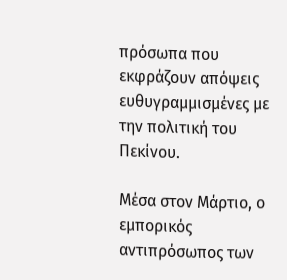πρόσωπα που εκφράζουν απόψεις ευθυγραμμισμένες με την πολιτική του Πεκίνου.

Μέσα στον Μάρτιο, ο εμπορικός αντιπρόσωπος των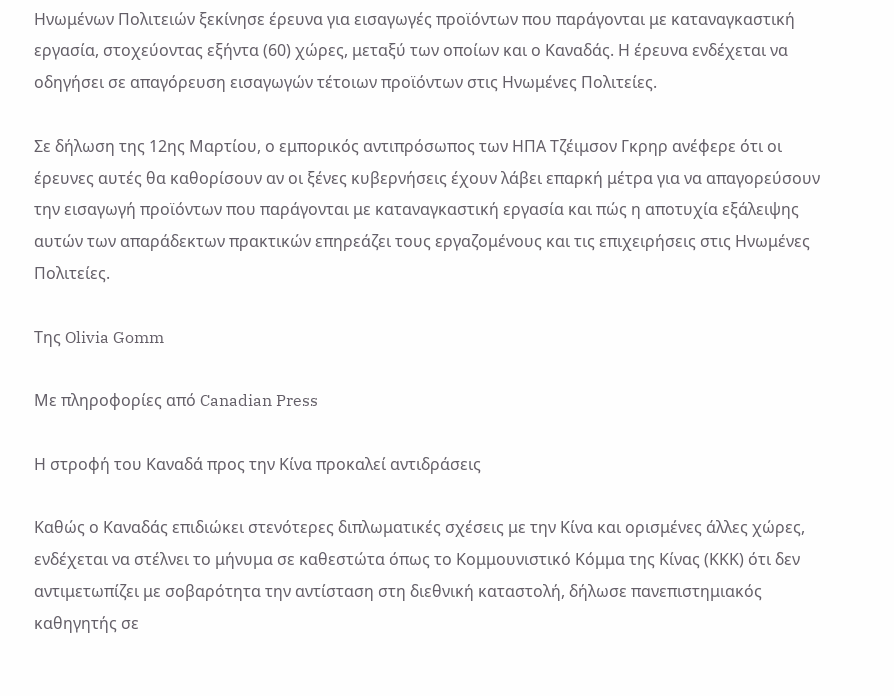Ηνωμένων Πολιτειών ξεκίνησε έρευνα για εισαγωγές προϊόντων που παράγονται με καταναγκαστική εργασία, στοχεύοντας εξήντα (60) χώρες, μεταξύ των οποίων και ο Καναδάς. Η έρευνα ενδέχεται να οδηγήσει σε απαγόρευση εισαγωγών τέτοιων προϊόντων στις Ηνωμένες Πολιτείες.

Σε δήλωση της 12ης Μαρτίου, ο εμπορικός αντιπρόσωπος των ΗΠΑ Τζέιμσον Γκρηρ ανέφερε ότι οι έρευνες αυτές θα καθορίσουν αν οι ξένες κυβερνήσεις έχουν λάβει επαρκή μέτρα για να απαγορεύσουν την εισαγωγή προϊόντων που παράγονται με καταναγκαστική εργασία και πώς η αποτυχία εξάλειψης αυτών των απαράδεκτων πρακτικών επηρεάζει τους εργαζομένους και τις επιχειρήσεις στις Ηνωμένες Πολιτείες.

Της Olivia Gomm

Με πληροφορίες από Canadian Press

Η στροφή του Καναδά προς την Κίνα προκαλεί αντιδράσεις

Καθώς ο Καναδάς επιδιώκει στενότερες διπλωματικές σχέσεις με την Κίνα και ορισμένες άλλες χώρες, ενδέχεται να στέλνει το μήνυμα σε καθεστώτα όπως το Κομμουνιστικό Κόμμα της Κίνας (ΚΚΚ) ότι δεν αντιμετωπίζει με σοβαρότητα την αντίσταση στη διεθνική καταστολή, δήλωσε πανεπιστημιακός καθηγητής σε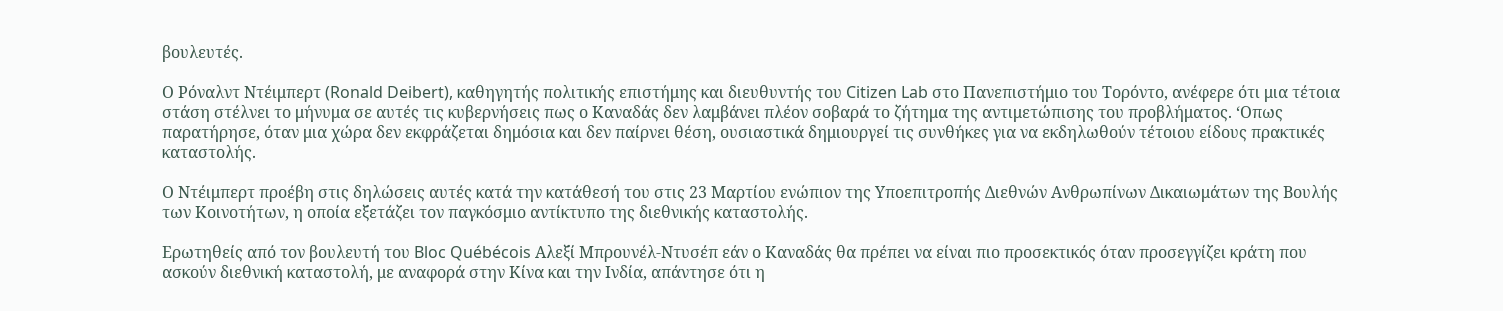βουλευτές.

Ο Ρόναλντ Ντέιμπερτ (Ronald Deibert), καθηγητής πολιτικής επιστήμης και διευθυντής του Citizen Lab στο Πανεπιστήμιο του Τορόντο, ανέφερε ότι μια τέτοια στάση στέλνει το μήνυμα σε αυτές τις κυβερνήσεις πως ο Καναδάς δεν λαμβάνει πλέον σοβαρά το ζήτημα της αντιμετώπισης του προβλήματος. ‘Οπως παρατήρησε, όταν μια χώρα δεν εκφράζεται δημόσια και δεν παίρνει θέση, ουσιαστικά δημιουργεί τις συνθήκες για να εκδηλωθούν τέτοιου είδους πρακτικές καταστολής.

Ο Ντέιμπερτ προέβη στις δηλώσεις αυτές κατά την κατάθεσή του στις 23 Μαρτίου ενώπιον της Υποεπιτροπής Διεθνών Ανθρωπίνων Δικαιωμάτων της Βουλής των Κοινοτήτων, η οποία εξετάζει τον παγκόσμιο αντίκτυπο της διεθνικής καταστολής.

Ερωτηθείς από τον βουλευτή του Bloc Québécois Αλεξί Μπρουνέλ-Ντυσέπ εάν ο Καναδάς θα πρέπει να είναι πιο προσεκτικός όταν προσεγγίζει κράτη που ασκούν διεθνική καταστολή, με αναφορά στην Κίνα και την Ινδία, απάντησε ότι η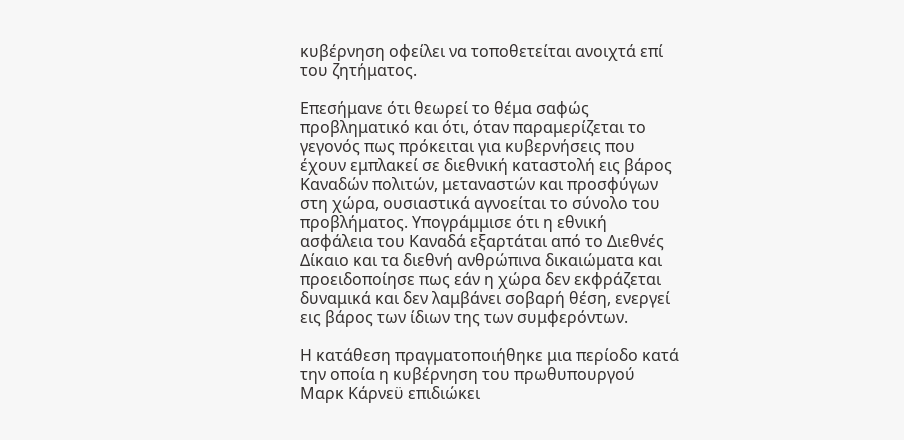κυβέρνηση οφείλει να τοποθετείται ανοιχτά επί του ζητήματος.

Επεσήμανε ότι θεωρεί το θέμα σαφώς προβληματικό και ότι, όταν παραμερίζεται το γεγονός πως πρόκειται για κυβερνήσεις που έχουν εμπλακεί σε διεθνική καταστολή εις βάρος Καναδών πολιτών, μεταναστών και προσφύγων στη χώρα, ουσιαστικά αγνοείται το σύνολο του προβλήματος. Υπογράμμισε ότι η εθνική ασφάλεια του Καναδά εξαρτάται από το Διεθνές Δίκαιο και τα διεθνή ανθρώπινα δικαιώματα και προειδοποίησε πως εάν η χώρα δεν εκφράζεται δυναμικά και δεν λαμβάνει σοβαρή θέση, ενεργεί εις βάρος των ίδιων της των συμφερόντων.

Η κατάθεση πραγματοποιήθηκε μια περίοδο κατά την οποία η κυβέρνηση του πρωθυπουργού Μαρκ Κάρνεϋ επιδιώκει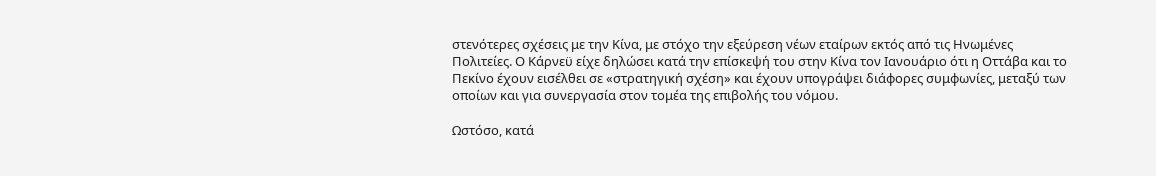στενότερες σχέσεις με την Κίνα, με στόχο την εξεύρεση νέων εταίρων εκτός από τις Ηνωμένες Πολιτείες. Ο Κάρνεϋ είχε δηλώσει κατά την επίσκεψή του στην Κίνα τον Ιανουάριο ότι η Οττάβα και το Πεκίνο έχουν εισέλθει σε «στρατηγική σχέση» και έχουν υπογράψει διάφορες συμφωνίες, μεταξύ των οποίων και για συνεργασία στον τομέα της επιβολής του νόμου.

Ωστόσο, κατά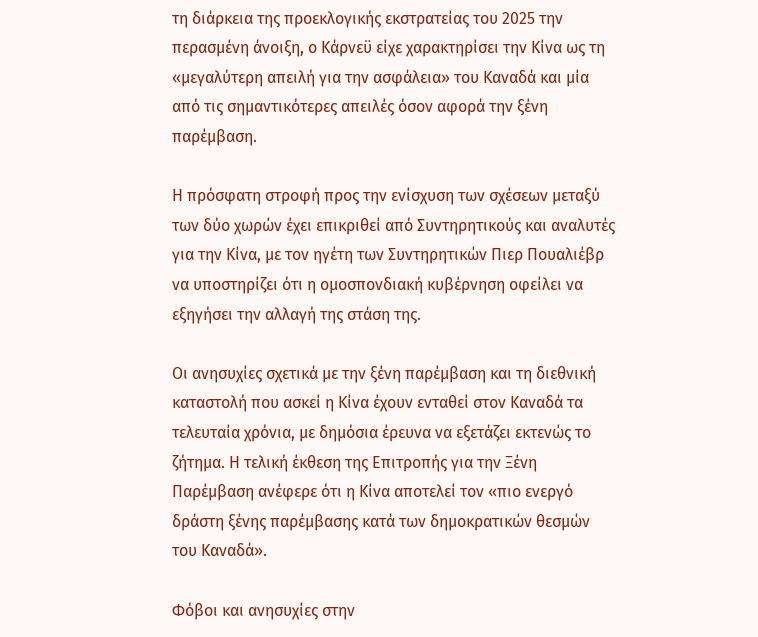τη διάρκεια της προεκλογικής εκστρατείας του 2025 την περασμένη άνοιξη, ο Κάρνεϋ είχε χαρακτηρίσει την Κίνα ως τη «μεγαλύτερη απειλή για την ασφάλεια» του Καναδά και μία από τις σημαντικότερες απειλές όσον αφορά την ξένη παρέμβαση.

Η πρόσφατη στροφή προς την ενίσχυση των σχέσεων μεταξύ των δύο χωρών έχει επικριθεί από Συντηρητικούς και αναλυτές για την Κίνα, με τον ηγέτη των Συντηρητικών Πιερ Πουαλιέβρ να υποστηρίζει ότι η ομοσπονδιακή κυβέρνηση οφείλει να εξηγήσει την αλλαγή της στάση της.

Οι ανησυχίες σχετικά με την ξένη παρέμβαση και τη διεθνική καταστολή που ασκεί η Κίνα έχουν ενταθεί στον Καναδά τα τελευταία χρόνια, με δημόσια έρευνα να εξετάζει εκτενώς το ζήτημα. Η τελική έκθεση της Επιτροπής για την Ξένη Παρέμβαση ανέφερε ότι η Κίνα αποτελεί τον «πιο ενεργό δράστη ξένης παρέμβασης κατά των δημοκρατικών θεσμών του Καναδά».

Φόβοι και ανησυχίες στην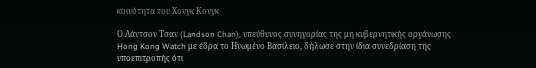κοινότητα του Χονγκ Κονγκ

Ο Λάντσον Τσαν (Landson Chan), υπεύθυνος συνηγορίας της μη κυβερνητικής οργάνωσης Hong Kong Watch με έδρα το Ηνωμένο Βασίλειο, δήλωσε στην ίδια συνεδρίαση της υποεπιτροπής ότι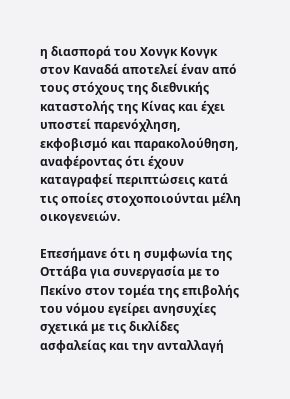η διασπορά του Χονγκ Κονγκ στον Καναδά αποτελεί έναν από τους στόχους της διεθνικής καταστολής της Κίνας και έχει υποστεί παρενόχληση, εκφοβισμό και παρακολούθηση, αναφέροντας ότι έχουν καταγραφεί περιπτώσεις κατά τις οποίες στοχοποιούνται μέλη οικογενειών.

Επεσήμανε ότι η συμφωνία της Οττάβα για συνεργασία με το Πεκίνο στον τομέα της επιβολής του νόμου εγείρει ανησυχίες σχετικά με τις δικλίδες ασφαλείας και την ανταλλαγή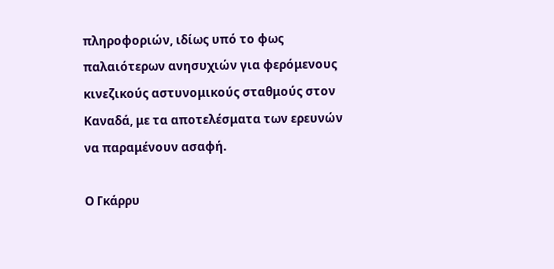πληροφοριών, ιδίως υπό το φως παλαιότερων ανησυχιών για φερόμενους κινεζικούς αστυνομικούς σταθμούς στον Καναδά, με τα αποτελέσματα των ερευνών να παραμένουν ασαφή.

Ο Γκάρρυ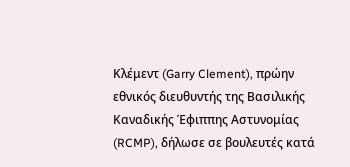Κλέμεντ (Garry Clement), πρώην εθνικός διευθυντής της Βασιλικής Καναδικής Έφιππης Αστυνομίας (RCMP), δήλωσε σε βουλευτές κατά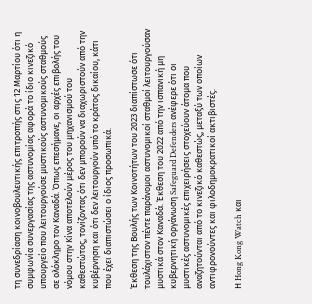τη συνεδρίαση κοινοβουλευτικής επιτροπής στις 12 Μαρτίου ότι η συμφωνία συνεργασίας της αστυνομίας αφορά το ίδιο κινεζικό υπουργείο που λειτουργούσε μυστικούς αστυνομικούς σταθμούς σε ολόκληρο τον Καναδά. Όπως επεσήμανε, οι αρχές επιβολής του νόμου στην Κίνα αποτελούν μέρος του μηχανισμού του καθεστώτος, τονίζοντας ότι δεν μπορούν να διαχωριστούν από την κυβέρνηση και ότι δεν λειτουργούν υπό το κράτος δικαίου, κάτι που έχει διαπιστώσει ο ίδιος προσωπικά.

Έκθεση της Βουλής των Κοινοτήτων του 2023 διαπίστωσε ότι τουλάχιστον πέντε παράνομοι αστυνομικοί σταθμοί λειτουργούσαν μυστικά στον Καναδά. Έκθεση του 2022 από την ισπανική μη κυβερνητική οργάνωση Safeguard Defenders ανέφερε ότι οι μυστικές αστυνομικές επιχειρήσεις στοχεύουν άτομα που αναζητούνται από το κινεζικό καθεστώς, μεταξύ των οποίων αντιφρονούντες και φιλοδημοκρατικοί ακτιβιστές.

Η Hong Kong Watch και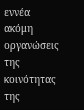εννέα ακόμη οργανώσεις της κοινότητας της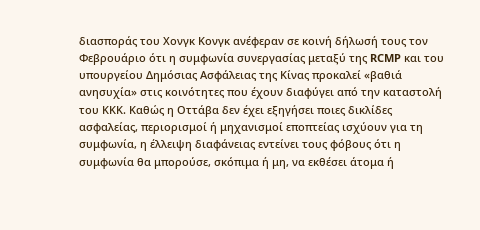διασποράς του Χονγκ Κονγκ ανέφεραν σε κοινή δήλωσή τους τον Φεβρουάριο ότι η συμφωνία συνεργασίας μεταξύ της RCMP και του υπουργείου Δημόσιας Ασφάλειας της Κίνας προκαλεί «βαθιά ανησυχία» στις κοινότητες που έχουν διαφύγει από την καταστολή του ΚΚΚ. Καθώς η Οττάβα δεν έχει εξηγήσει ποιες δικλίδες ασφαλείας, περιορισμοί ή μηχανισμοί εποπτείας ισχύουν για τη συμφωνία, η έλλειψη διαφάνειας εντείνει τους φόβους ότι η συμφωνία θα μπορούσε, σκόπιμα ή μη, να εκθέσει άτομα ή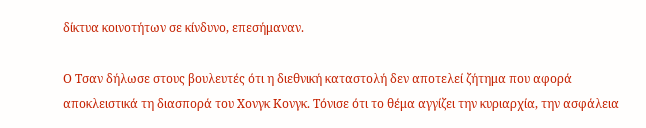δίκτυα κοινοτήτων σε κίνδυνο, επεσήμαναν.

Ο Τσαν δήλωσε στους βουλευτές ότι η διεθνική καταστολή δεν αποτελεί ζήτημα που αφορά αποκλειστικά τη διασπορά του Χονγκ Κονγκ. Τόνισε ότι το θέμα αγγίζει την κυριαρχία, την ασφάλεια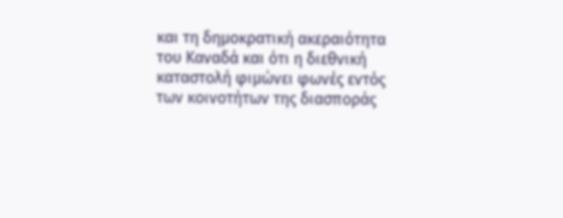και τη δημοκρατική ακεραιότητα του Καναδά και ότι η διεθνική καταστολή φιμώνει φωνές εντός των κοινοτήτων της διασποράς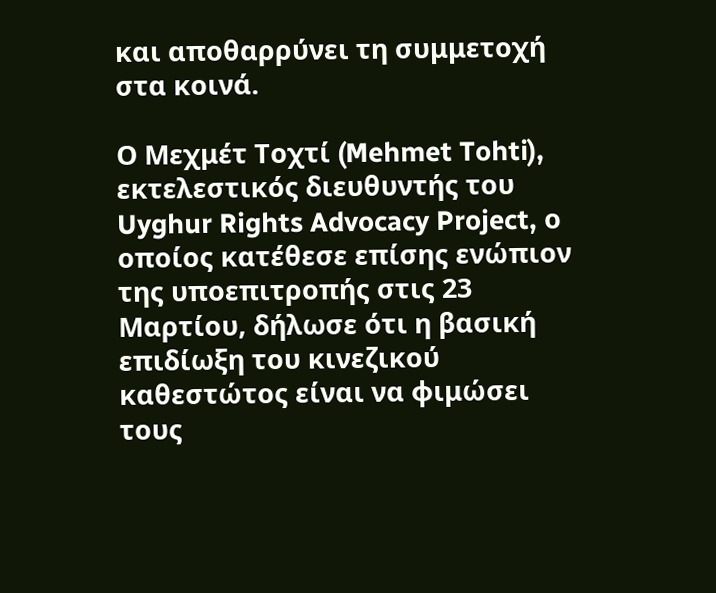και αποθαρρύνει τη συμμετοχή στα κοινά.

Ο Μεχμέτ Τοχτί (Mehmet Tohti), εκτελεστικός διευθυντής του Uyghur Rights Advocacy Project, ο οποίος κατέθεσε επίσης ενώπιον της υποεπιτροπής στις 23 Μαρτίου, δήλωσε ότι η βασική επιδίωξη του κινεζικού καθεστώτος είναι να φιμώσει τους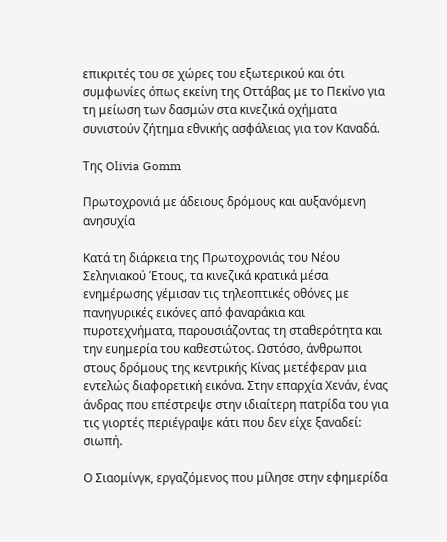επικριτές του σε χώρες του εξωτερικού και ότι συμφωνίες όπως εκείνη της Οττάβας με το Πεκίνο για τη μείωση των δασμών στα κινεζικά οχήματα συνιστούν ζήτημα εθνικής ασφάλειας για τον Καναδά.

Της Olivia Gomm

Πρωτοχρονιά με άδειους δρόμους και αυξανόμενη ανησυχία

Κατά τη διάρκεια της Πρωτοχρονιάς του Νέου Σεληνιακού Έτους, τα κινεζικά κρατικά μέσα ενημέρωσης γέμισαν τις τηλεοπτικές οθόνες με πανηγυρικές εικόνες από φαναράκια και πυροτεχνήματα, παρουσιάζοντας τη σταθερότητα και την ευημερία του καθεστώτος. Ωστόσο, άνθρωποι στους δρόμους της κεντρικής Κίνας μετέφεραν μια εντελώς διαφορετική εικόνα. Στην επαρχία Χενάν, ένας άνδρας που επέστρεψε στην ιδιαίτερη πατρίδα του για τις γιορτές περιέγραψε κάτι που δεν είχε ξαναδεί: σιωπή.

Ο Σιαομίνγκ, εργαζόμενος που μίλησε στην εφημερίδα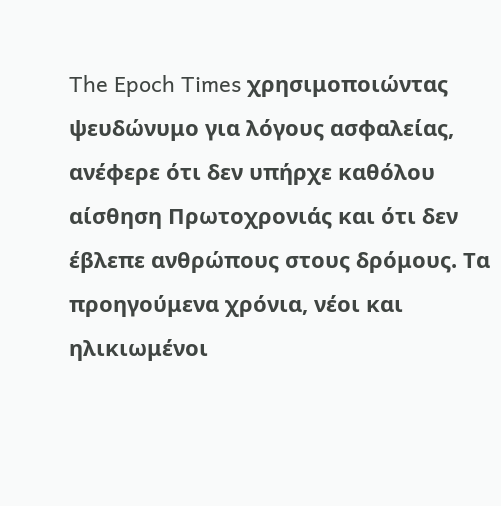The Epoch Times χρησιμοποιώντας ψευδώνυμο για λόγους ασφαλείας, ανέφερε ότι δεν υπήρχε καθόλου αίσθηση Πρωτοχρονιάς και ότι δεν έβλεπε ανθρώπους στους δρόμους. Τα προηγούμενα χρόνια, νέοι και ηλικιωμένοι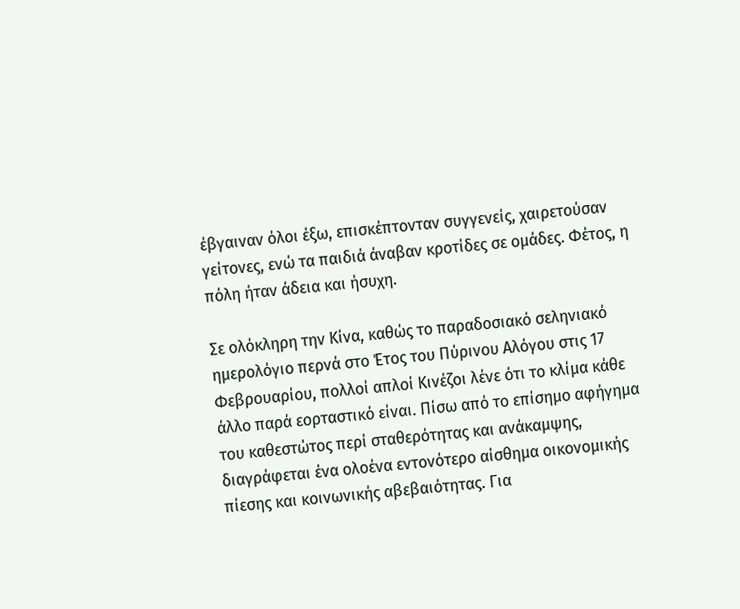έβγαιναν όλοι έξω, επισκέπτονταν συγγενείς, χαιρετούσαν γείτονες, ενώ τα παιδιά άναβαν κροτίδες σε ομάδες. Φέτος, η πόλη ήταν άδεια και ήσυχη.

Σε ολόκληρη την Κίνα, καθώς το παραδοσιακό σεληνιακό ημερολόγιο περνά στο Έτος του Πύρινου Αλόγου στις 17 Φεβρουαρίου, πολλοί απλοί Κινέζοι λένε ότι το κλίμα κάθε άλλο παρά εορταστικό είναι. Πίσω από το επίσημο αφήγημα του καθεστώτος περί σταθερότητας και ανάκαμψης, διαγράφεται ένα ολοένα εντονότερο αίσθημα οικονομικής πίεσης και κοινωνικής αβεβαιότητας. Για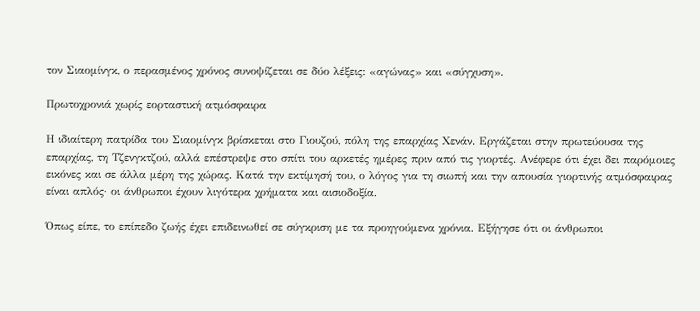τον Σιαομίνγκ, ο περασμένος χρόνος συνοψίζεται σε δύο λέξεις: «αγώνας» και «σύγχυση».

Πρωτοχρονιά χωρίς εορταστική ατμόσφαιρα

Η ιδιαίτερη πατρίδα του Σιαομίνγκ βρίσκεται στο Γιουζού, πόλη της επαρχίας Χενάν. Εργάζεται στην πρωτεύουσα της επαρχίας, τη Τζενγκτζού, αλλά επέστρεψε στο σπίτι του αρκετές ημέρες πριν από τις γιορτές. Ανέφερε ότι έχει δει παρόμοιες εικόνες και σε άλλα μέρη της χώρας. Κατά την εκτίμησή του, ο λόγος για τη σιωπή και την απουσία γιορτινής ατμόσφαιρας είναι απλός· οι άνθρωποι έχουν λιγότερα χρήματα και αισιοδοξία.

Όπως είπε, το επίπεδο ζωής έχει επιδεινωθεί σε σύγκριση με τα προηγούμενα χρόνια. Εξήγησε ότι οι άνθρωποι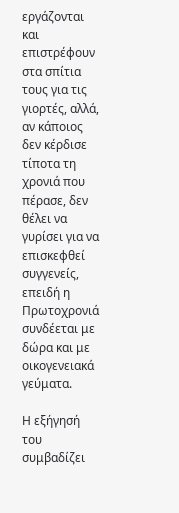εργάζονται και επιστρέφουν στα σπίτια τους για τις γιορτές, αλλά, αν κάποιος δεν κέρδισε τίποτα τη χρονιά που πέρασε, δεν θέλει να γυρίσει για να επισκεφθεί συγγενείς, επειδή η Πρωτοχρονιά συνδέεται με δώρα και με οικογενειακά γεύματα.

Η εξήγησή του συμβαδίζει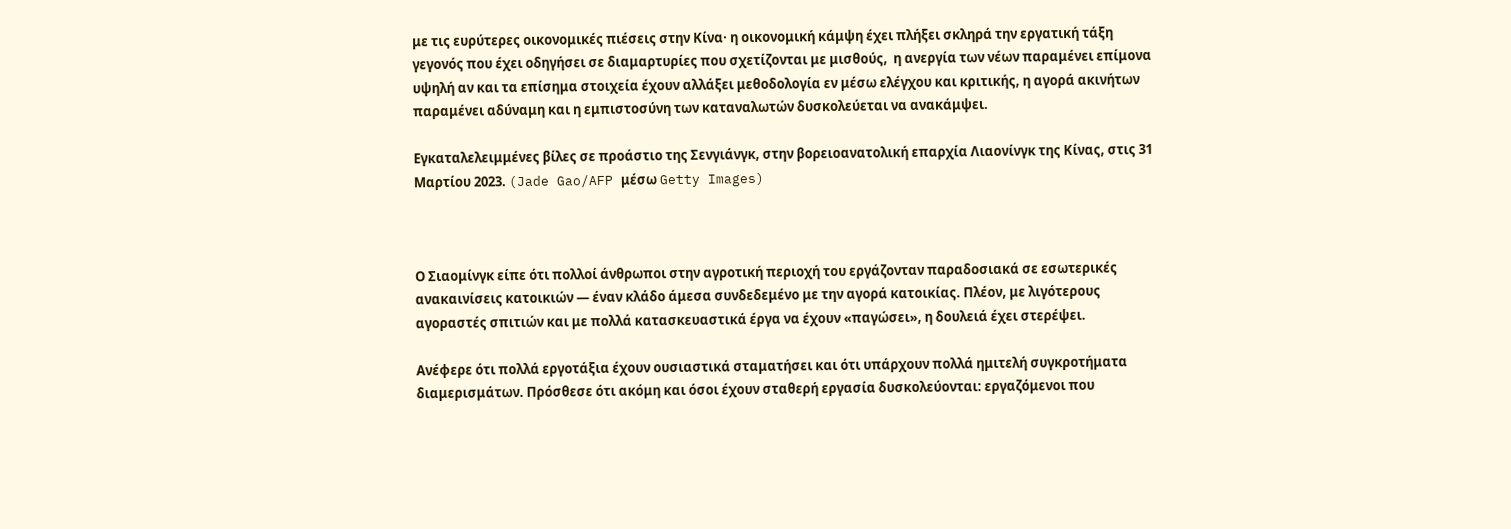με τις ευρύτερες οικονομικές πιέσεις στην Κίνα· η οικονομική κάμψη έχει πλήξει σκληρά την εργατική τάξη γεγονός που έχει οδηγήσει σε διαμαρτυρίες που σχετίζονται με μισθούς,  η ανεργία των νέων παραμένει επίμονα υψηλή αν και τα επίσημα στοιχεία έχουν αλλάξει μεθοδολογία εν μέσω ελέγχου και κριτικής, η αγορά ακινήτων παραμένει αδύναμη και η εμπιστοσύνη των καταναλωτών δυσκολεύεται να ανακάμψει.

Εγκαταλελειμμένες βίλες σε προάστιο της Σενγιάνγκ, στην βορειοανατολική επαρχία Λιαονίνγκ της Κίνας, στις 31 Μαρτίου 2023. (Jade Gao/AFP μέσω Getty Images)



Ο Σιαομίνγκ είπε ότι πολλοί άνθρωποι στην αγροτική περιοχή του εργάζονταν παραδοσιακά σε εσωτερικές ανακαινίσεις κατοικιών — έναν κλάδο άμεσα συνδεδεμένο με την αγορά κατοικίας. Πλέον, με λιγότερους αγοραστές σπιτιών και με πολλά κατασκευαστικά έργα να έχουν «παγώσει», η δουλειά έχει στερέψει.

Ανέφερε ότι πολλά εργοτάξια έχουν ουσιαστικά σταματήσει και ότι υπάρχουν πολλά ημιτελή συγκροτήματα διαμερισμάτων. Πρόσθεσε ότι ακόμη και όσοι έχουν σταθερή εργασία δυσκολεύονται: εργαζόμενοι που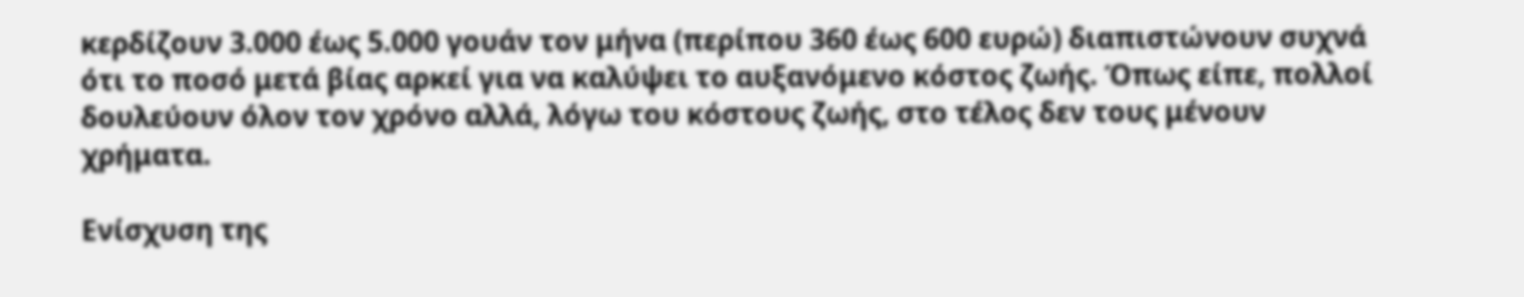κερδίζουν 3.000 έως 5.000 γουάν τον μήνα (περίπου 360 έως 600 ευρώ) διαπιστώνουν συχνά ότι το ποσό μετά βίας αρκεί για να καλύψει το αυξανόμενο κόστος ζωής. Όπως είπε, πολλοί δουλεύουν όλον τον χρόνο αλλά, λόγω του κόστους ζωής, στο τέλος δεν τους μένουν χρήματα.

Ενίσχυση της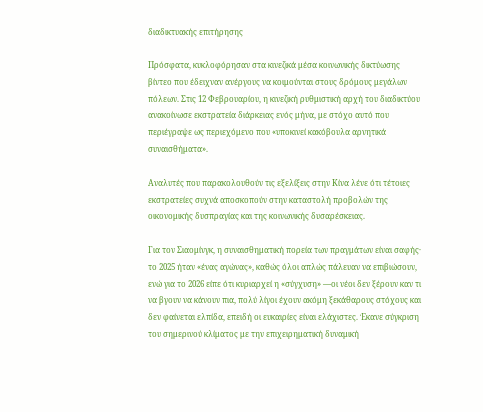διαδικτυακής επιτήρησης

Πρόσφατα, κυκλοφόρησαν στα κινεζικά μέσα κοινωνικής δικτύωσης βίντεο που έδειχναν ανέργους να κοιμούνται στους δρόμους μεγάλων πόλεων. Στις 12 Φεβρουαρίου, η κινεζική ρυθμιστική αρχή του διαδικτύου ανακοίνωσε εκστρατεία διάρκειας ενός μήνα, με στόχο αυτό που περιέγραψε ως περιεχόμενο που «υποκινεί κακόβουλα αρνητικά συναισθήματα».

Αναλυτές που παρακολουθούν τις εξελίξεις στην Κίνα λένε ότι τέτοιες εκστρατείες συχνά αποσκοπούν στην καταστολή προβολών της οικονομικής δυσπραγίας και της κοινωνικής δυσαρέσκειας.

Για τον Σιαομίνγκ, η συναισθηματική πορεία των πραγμάτων είναι σαφής· το 2025 ήταν «ένας αγώνας», καθώς όλοι απλώς πάλευαν να επιβιώσουν, ενώ για το 2026 είπε ότι κυριαρχεί η «σύγχυση» —οι νέοι δεν ξέρουν καν τι να βγουν να κάνουν πια, πολύ λίγοι έχουν ακόμη ξεκάθαρους στόχους και δεν φαίνεται ελπίδα, επειδή οι ευκαιρίες είναι ελάχιστες. Έκανε σύγκριση του σημερινού κλίματος με την επιχειρηματική δυναμική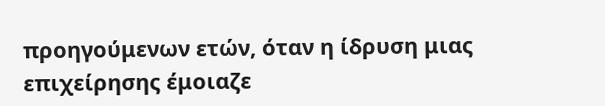προηγούμενων ετών, όταν η ίδρυση μιας επιχείρησης έμοιαζε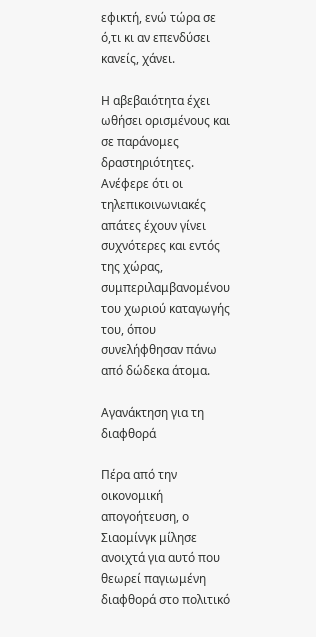εφικτή, ενώ τώρα σε ό,τι κι αν επενδύσει κανείς, χάνει.

Η αβεβαιότητα έχει ωθήσει ορισμένους και σε παράνομες δραστηριότητες. Ανέφερε ότι οι τηλεπικοινωνιακές απάτες έχουν γίνει συχνότερες και εντός της χώρας, συμπεριλαμβανομένου του χωριού καταγωγής του, όπου συνελήφθησαν πάνω από δώδεκα άτομα.

Αγανάκτηση για τη διαφθορά

Πέρα από την οικονομική απογοήτευση, ο Σιαομίνγκ μίλησε ανοιχτά για αυτό που θεωρεί παγιωμένη διαφθορά στο πολιτικό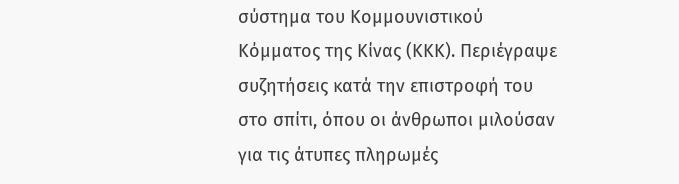σύστημα του Κομμουνιστικού Κόμματος της Κίνας (ΚΚΚ). Περιέγραψε συζητήσεις κατά την επιστροφή του στο σπίτι, όπου οι άνθρωποι μιλούσαν για τις άτυπες πληρωμές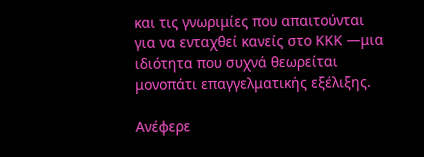και τις γνωριμίες που απαιτούνται για να ενταχθεί κανείς στο ΚΚΚ —μια ιδιότητα που συχνά θεωρείται μονοπάτι επαγγελματικής εξέλιξης.

Ανέφερε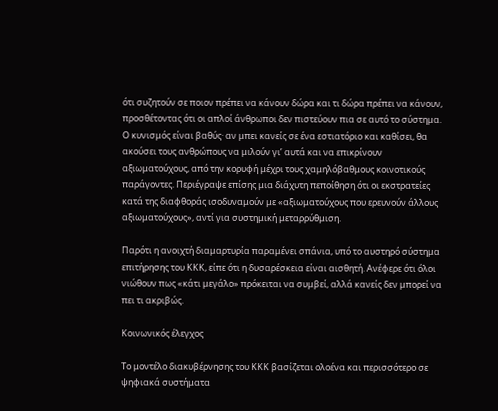ότι συζητούν σε ποιον πρέπει να κάνουν δώρα και τι δώρα πρέπει να κάνουν, προσθέτοντας ότι οι απλοί άνθρωποι δεν πιστεύουν πια σε αυτό το σύστημα. Ο κυνισμός είναι βαθύς· αν μπει κανείς σε ένα εστιατόριο και καθίσει, θα ακούσει τους ανθρώπους να μιλούν γι’ αυτά και να επικρίνουν αξιωματούχους, από την κορυφή μέχρι τους χαμηλόβαθμους κοινοτικούς παράγοντες. Περιέγραψε επίσης μια διάχυτη πεποίθηση ότι οι εκστρατείες κατά της διαφθοράς ισοδυναμούν με «αξιωματούχους που ερευνούν άλλους αξιωματούχους», αντί για συστημική μεταρρύθμιση.

Παρότι η ανοιχτή διαμαρτυρία παραμένει σπάνια, υπό το αυστηρό σύστημα επιτήρησης του ΚΚΚ, είπε ότι η δυσαρέσκεια είναι αισθητή. Ανέφερε ότι όλοι νιώθουν πως «κάτι μεγάλο» πρόκειται να συμβεί, αλλά κανείς δεν μπορεί να πει τι ακριβώς.

Κοινωνικός έλεγχος

Το μοντέλο διακυβέρνησης του ΚΚΚ βασίζεται ολοένα και περισσότερο σε ψηφιακά συστήματα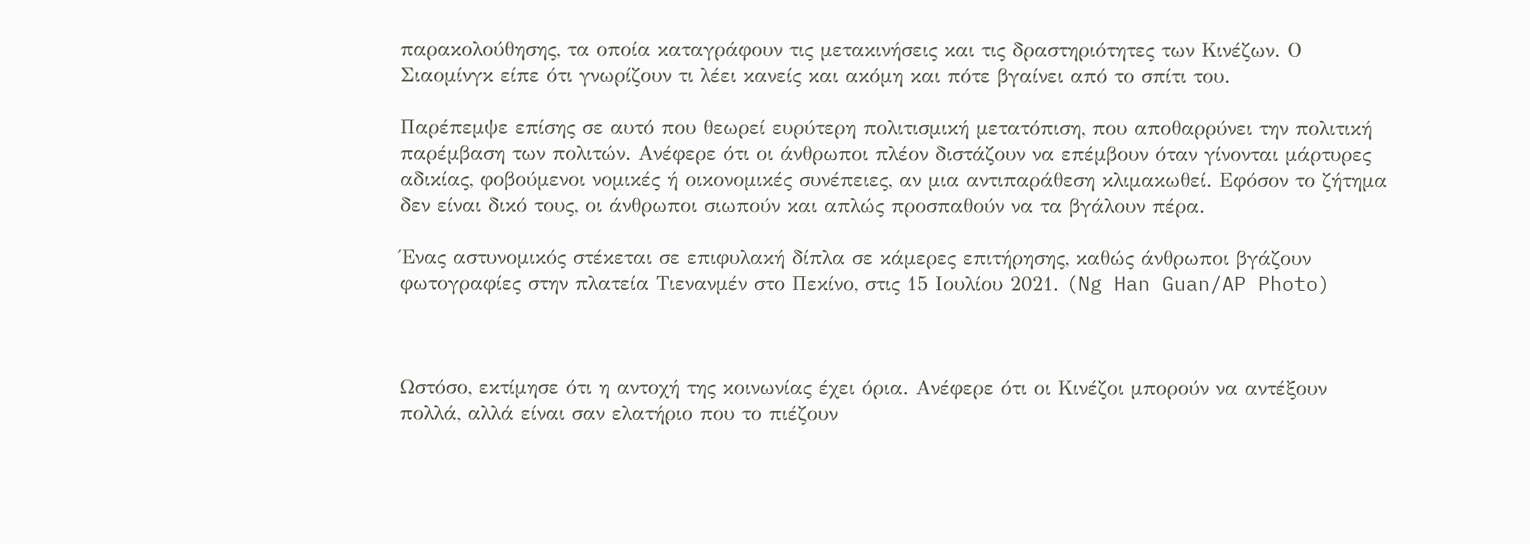παρακολούθησης, τα οποία καταγράφουν τις μετακινήσεις και τις δραστηριότητες των Κινέζων. Ο Σιαομίνγκ είπε ότι γνωρίζουν τι λέει κανείς και ακόμη και πότε βγαίνει από το σπίτι του.

Παρέπεμψε επίσης σε αυτό που θεωρεί ευρύτερη πολιτισμική μετατόπιση, που αποθαρρύνει την πολιτική παρέμβαση των πολιτών. Ανέφερε ότι οι άνθρωποι πλέον διστάζουν να επέμβουν όταν γίνονται μάρτυρες αδικίας, φοβούμενοι νομικές ή οικονομικές συνέπειες, αν μια αντιπαράθεση κλιμακωθεί. Εφόσον το ζήτημα δεν είναι δικό τους, οι άνθρωποι σιωπούν και απλώς προσπαθούν να τα βγάλουν πέρα.

Ένας αστυνομικός στέκεται σε επιφυλακή δίπλα σε κάμερες επιτήρησης, καθώς άνθρωποι βγάζουν φωτογραφίες στην πλατεία Τιενανμέν στο Πεκίνο, στις 15 Ιουλίου 2021. (Ng Han Guan/AP Photo)



Ωστόσο, εκτίμησε ότι η αντοχή της κοινωνίας έχει όρια. Ανέφερε ότι οι Κινέζοι μπορούν να αντέξουν πολλά, αλλά είναι σαν ελατήριο που το πιέζουν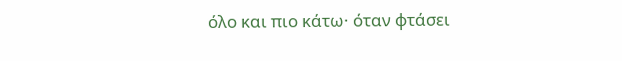όλο και πιο κάτω· όταν φτάσει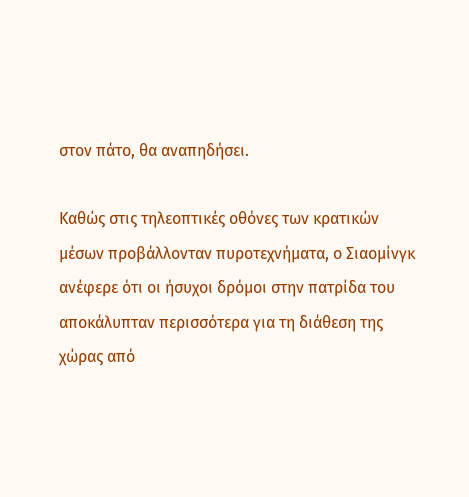στον πάτο, θα αναπηδήσει.

Καθώς στις τηλεοπτικές οθόνες των κρατικών μέσων προβάλλονταν πυροτεχνήματα, ο Σιαομίνγκ ανέφερε ότι οι ήσυχοι δρόμοι στην πατρίδα του αποκάλυπταν περισσότερα για τη διάθεση της χώρας από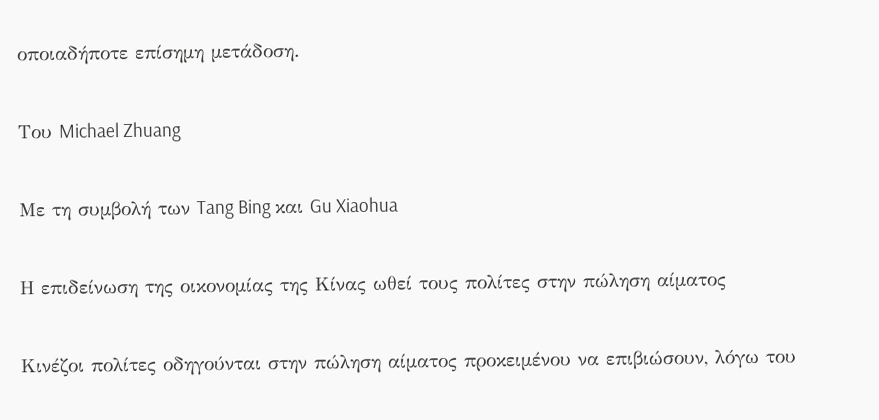οποιαδήποτε επίσημη μετάδοση.

Του Michael Zhuang

Με τη συμβολή των Tang Bing και Gu Xiaohua

Η επιδείνωση της οικονομίας της Κίνας ωθεί τους πολίτες στην πώληση αίματος

Κινέζοι πολίτες οδηγούνται στην πώληση αίματος προκειμένου να επιβιώσουν, λόγω του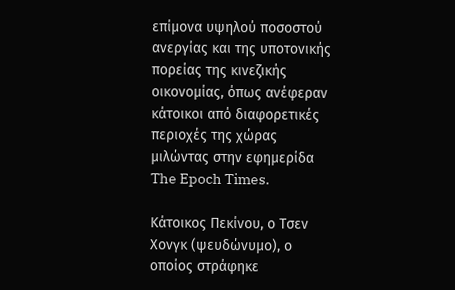επίμονα υψηλού ποσοστού ανεργίας και της υποτονικής πορείας της κινεζικής οικονομίας, όπως ανέφεραν κάτοικοι από διαφορετικές περιοχές της χώρας μιλώντας στην εφημερίδα The Epoch Times.

Κάτοικος Πεκίνου, ο Τσεν Χονγκ (ψευδώνυμο), ο οποίος στράφηκε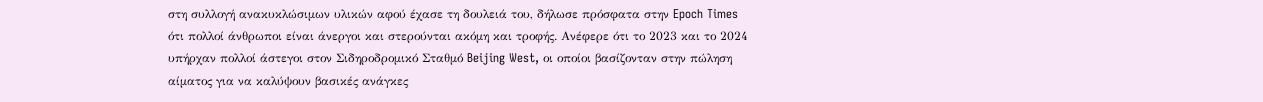στη συλλογή ανακυκλώσιμων υλικών αφού έχασε τη δουλειά του, δήλωσε πρόσφατα στην Epoch Times ότι πολλοί άνθρωποι είναι άνεργοι και στερούνται ακόμη και τροφής. Ανέφερε ότι το 2023 και το 2024 υπήρχαν πολλοί άστεγοι στον Σιδηροδρομικό Σταθμό Beijing West, οι οποίοι βασίζονταν στην πώληση αίματος για να καλύψουν βασικές ανάγκες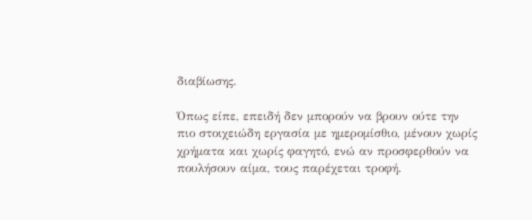διαβίωσης.

Όπως είπε, επειδή δεν μπορούν να βρουν ούτε την πιο στοιχειώδη εργασία με ημερομίσθιο, μένουν χωρίς χρήματα και χωρίς φαγητό, ενώ αν προσφερθούν να πουλήσουν αίμα, τους παρέχεται τροφή.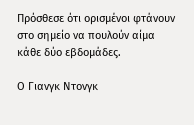Πρόσθεσε ότι ορισμένοι φτάνουν στο σημείο να πουλούν αίμα κάθε δύο εβδομάδες.

Ο Γιανγκ Ντονγκ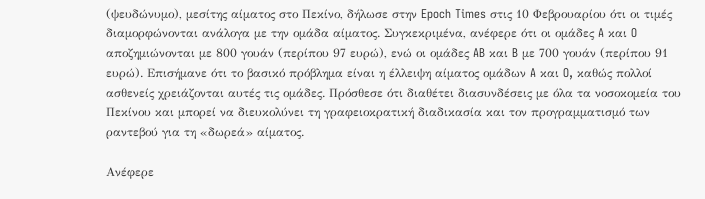(ψευδώνυμο), μεσίτης αίματος στο Πεκίνο, δήλωσε στην Epoch Times στις 10 Φεβρουαρίου ότι οι τιμές διαμορφώνονται ανάλογα με την ομάδα αίματος. Συγκεκριμένα, ανέφερε ότι οι ομάδες A και O αποζημιώνονται με 800 γουάν (περίπου 97 ευρώ), ενώ οι ομάδες AB και B με 700 γουάν (περίπου 91 ευρώ). Επισήμανε ότι το βασικό πρόβλημα είναι η έλλειψη αίματος ομάδων A και O, καθώς πολλοί ασθενείς χρειάζονται αυτές τις ομάδες. Πρόσθεσε ότι διαθέτει διασυνδέσεις με όλα τα νοσοκομεία του Πεκίνου και μπορεί να διευκολύνει τη γραφειοκρατική διαδικασία και τον προγραμματισμό των ραντεβού για τη «δωρεά» αίματος.

Ανέφερε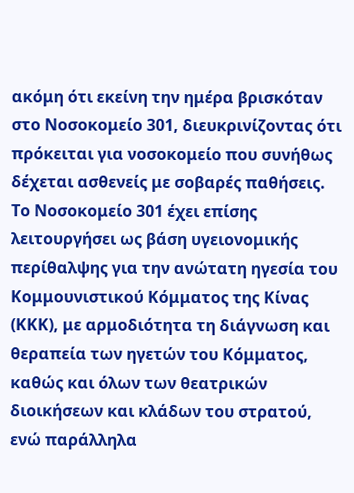ακόμη ότι εκείνη την ημέρα βρισκόταν στο Νοσοκομείο 301, διευκρινίζοντας ότι πρόκειται για νοσοκομείο που συνήθως δέχεται ασθενείς με σοβαρές παθήσεις. Το Νοσοκομείο 301 έχει επίσης λειτουργήσει ως βάση υγειονομικής περίθαλψης για την ανώτατη ηγεσία του Κομμουνιστικού Κόμματος της Κίνας (ΚΚΚ), με αρμοδιότητα τη διάγνωση και θεραπεία των ηγετών του Κόμματος, καθώς και όλων των θεατρικών διοικήσεων και κλάδων του στρατού, ενώ παράλληλα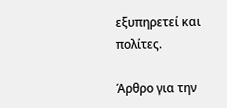εξυπηρετεί και πολίτες.

Άρθρο για την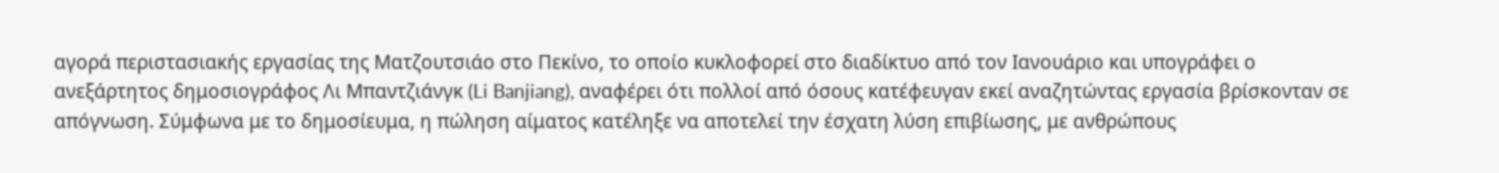αγορά περιστασιακής εργασίας της Ματζουτσιάο στο Πεκίνο, το οποίο κυκλοφορεί στο διαδίκτυο από τον Ιανουάριο και υπογράφει ο ανεξάρτητος δημοσιογράφος Λι Μπαντζιάνγκ (Li Banjiang), αναφέρει ότι πολλοί από όσους κατέφευγαν εκεί αναζητώντας εργασία βρίσκονταν σε απόγνωση. Σύμφωνα με το δημοσίευμα, η πώληση αίματος κατέληξε να αποτελεί την έσχατη λύση επιβίωσης, με ανθρώπους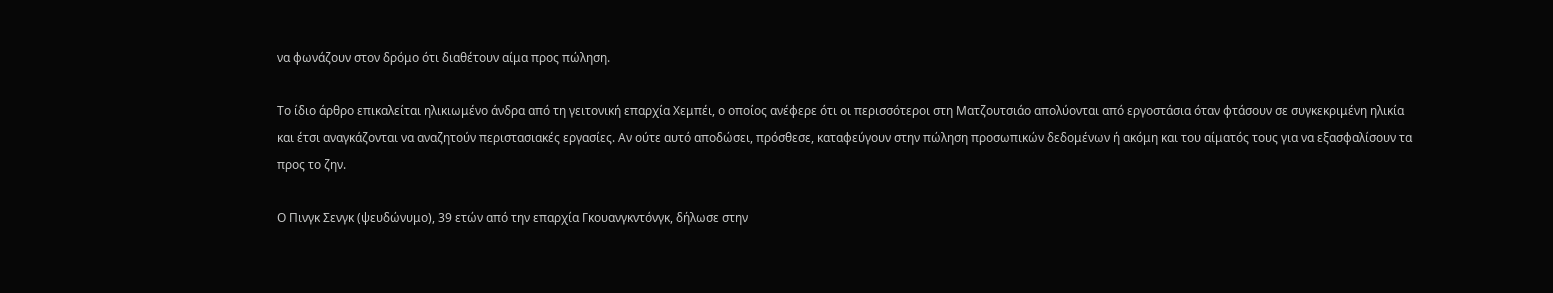να φωνάζουν στον δρόμο ότι διαθέτουν αίμα προς πώληση.

Το ίδιο άρθρο επικαλείται ηλικιωμένο άνδρα από τη γειτονική επαρχία Χεμπέι, ο οποίος ανέφερε ότι οι περισσότεροι στη Ματζουτσιάο απολύονται από εργοστάσια όταν φτάσουν σε συγκεκριμένη ηλικία και έτσι αναγκάζονται να αναζητούν περιστασιακές εργασίες. Αν ούτε αυτό αποδώσει, πρόσθεσε, καταφεύγουν στην πώληση προσωπικών δεδομένων ή ακόμη και του αίματός τους για να εξασφαλίσουν τα προς το ζην.

Ο Πινγκ Σενγκ (ψευδώνυμο), 39 ετών από την επαρχία Γκουανγκντόνγκ, δήλωσε στην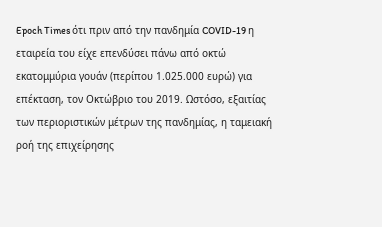Epoch Times ότι πριν από την πανδημία COVID-19 η εταιρεία του είχε επενδύσει πάνω από οκτώ εκατομμύρια γουάν (περίπου 1.025.000 ευρώ) για επέκταση, τον Οκτώβριο του 2019. Ωστόσο, εξαιτίας των περιοριστικών μέτρων της πανδημίας, η ταμειακή ροή της επιχείρησης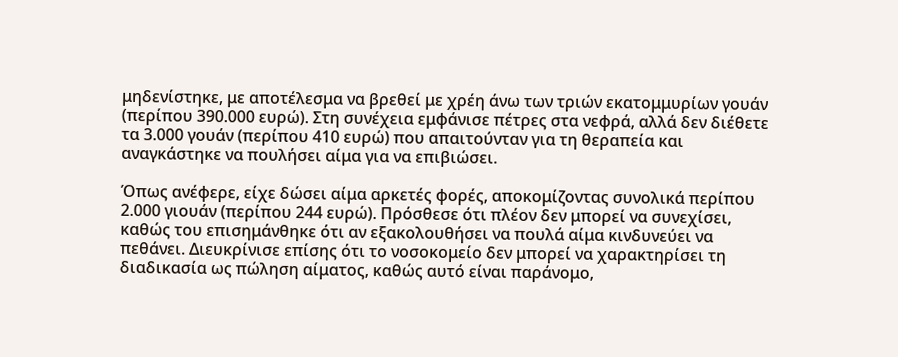μηδενίστηκε, με αποτέλεσμα να βρεθεί με χρέη άνω των τριών εκατομμυρίων γουάν (περίπου 390.000 ευρώ). Στη συνέχεια εμφάνισε πέτρες στα νεφρά, αλλά δεν διέθετε τα 3.000 γουάν (περίπου 410 ευρώ) που απαιτούνταν για τη θεραπεία και αναγκάστηκε να πουλήσει αίμα για να επιβιώσει.

Όπως ανέφερε, είχε δώσει αίμα αρκετές φορές, αποκομίζοντας συνολικά περίπου 2.000 γιουάν (περίπου 244 ευρώ). Πρόσθεσε ότι πλέον δεν μπορεί να συνεχίσει, καθώς του επισημάνθηκε ότι αν εξακολουθήσει να πουλά αίμα κινδυνεύει να πεθάνει. Διευκρίνισε επίσης ότι το νοσοκομείο δεν μπορεί να χαρακτηρίσει τη διαδικασία ως πώληση αίματος, καθώς αυτό είναι παράνομο,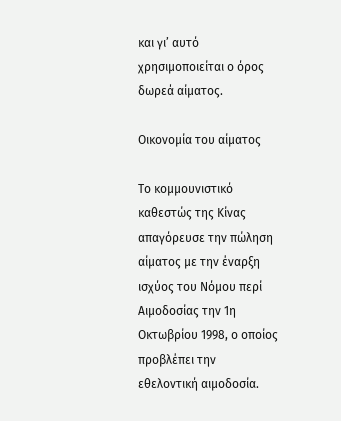και γι’ αυτό χρησιμοποιείται ο όρος δωρεά αίματος.

Οικονομία του αίματος

Το κομμουνιστικό καθεστώς της Κίνας απαγόρευσε την πώληση αίματος με την έναρξη ισχύος του Νόμου περί Αιμοδοσίας την 1η Οκτωβρίου 1998, ο οποίος προβλέπει την εθελοντική αιμοδοσία.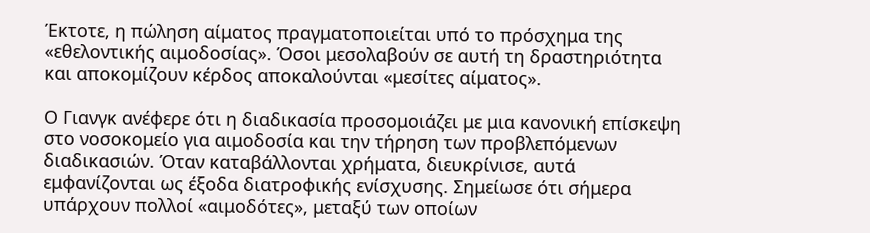Έκτοτε, η πώληση αίματος πραγματοποιείται υπό το πρόσχημα της «εθελοντικής αιμοδοσίας». Όσοι μεσολαβούν σε αυτή τη δραστηριότητα και αποκομίζουν κέρδος αποκαλούνται «μεσίτες αίματος».

Ο Γιανγκ ανέφερε ότι η διαδικασία προσομοιάζει με μια κανονική επίσκεψη στο νοσοκομείο για αιμοδοσία και την τήρηση των προβλεπόμενων διαδικασιών. Όταν καταβάλλονται χρήματα, διευκρίνισε, αυτά εμφανίζονται ως έξοδα διατροφικής ενίσχυσης. Σημείωσε ότι σήμερα υπάρχουν πολλοί «αιμοδότες», μεταξύ των οποίων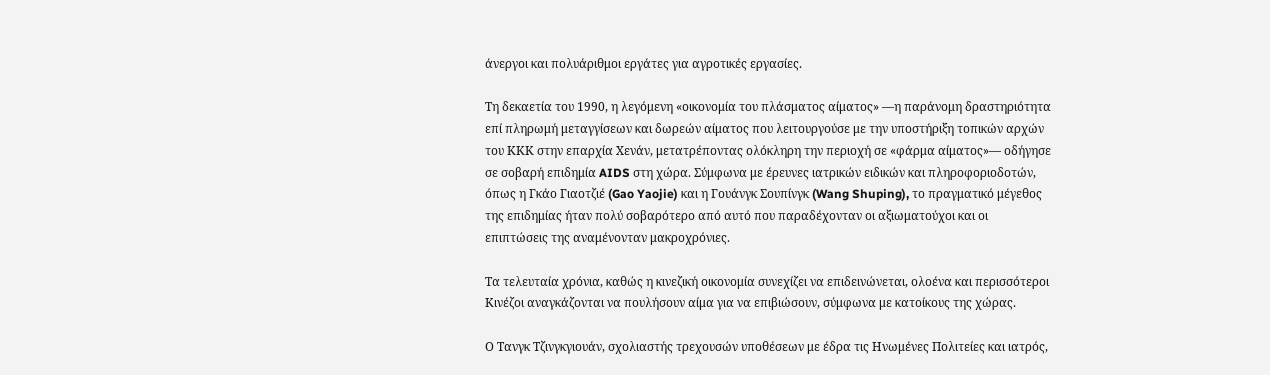άνεργοι και πολυάριθμοι εργάτες για αγροτικές εργασίες.

Τη δεκαετία του 1990, η λεγόμενη «οικονομία του πλάσματος αίματος» —η παράνομη δραστηριότητα επί πληρωμή μεταγγίσεων και δωρεών αίματος που λειτουργούσε με την υποστήριξη τοπικών αρχών του ΚΚΚ στην επαρχία Χενάν, μετατρέποντας ολόκληρη την περιοχή σε «φάρμα αίματος»— οδήγησε σε σοβαρή επιδημία AIDS στη χώρα. Σύμφωνα με έρευνες ιατρικών ειδικών και πληροφοριοδοτών, όπως η Γκάο Γιαοτζιέ (Gao Yaojie) και η Γουάνγκ Σουπίνγκ (Wang Shuping), το πραγματικό μέγεθος της επιδημίας ήταν πολύ σοβαρότερο από αυτό που παραδέχονταν οι αξιωματούχοι και οι επιπτώσεις της αναμένονταν μακροχρόνιες.

Τα τελευταία χρόνια, καθώς η κινεζική οικονομία συνεχίζει να επιδεινώνεται, ολοένα και περισσότεροι Κινέζοι αναγκάζονται να πουλήσουν αίμα για να επιβιώσουν, σύμφωνα με κατοίκους της χώρας.

Ο Τανγκ Τζινγκγιουάν, σχολιαστής τρεχουσών υποθέσεων με έδρα τις Ηνωμένες Πολιτείες και ιατρός,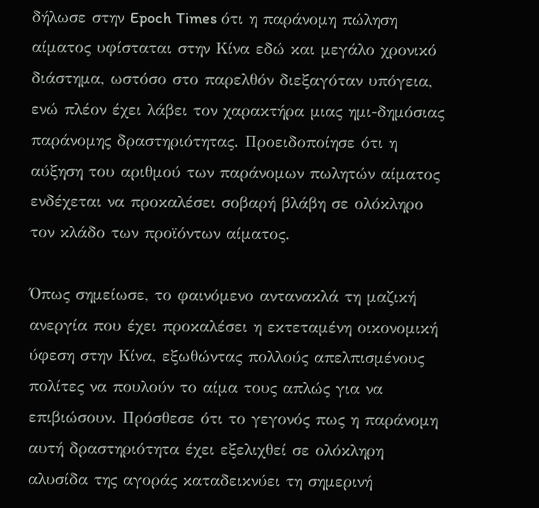δήλωσε στην Epoch Times ότι η παράνομη πώληση αίματος υφίσταται στην Κίνα εδώ και μεγάλο χρονικό διάστημα, ωστόσο στο παρελθόν διεξαγόταν υπόγεια, ενώ πλέον έχει λάβει τον χαρακτήρα μιας ημι-δημόσιας παράνομης δραστηριότητας. Προειδοποίησε ότι η αύξηση του αριθμού των παράνομων πωλητών αίματος ενδέχεται να προκαλέσει σοβαρή βλάβη σε ολόκληρο τον κλάδο των προϊόντων αίματος.

Όπως σημείωσε, το φαινόμενο αντανακλά τη μαζική ανεργία που έχει προκαλέσει η εκτεταμένη οικονομική ύφεση στην Κίνα, εξωθώντας πολλούς απελπισμένους πολίτες να πουλούν το αίμα τους απλώς για να επιβιώσουν. Πρόσθεσε ότι το γεγονός πως η παράνομη αυτή δραστηριότητα έχει εξελιχθεί σε ολόκληρη αλυσίδα της αγοράς καταδεικνύει τη σημερινή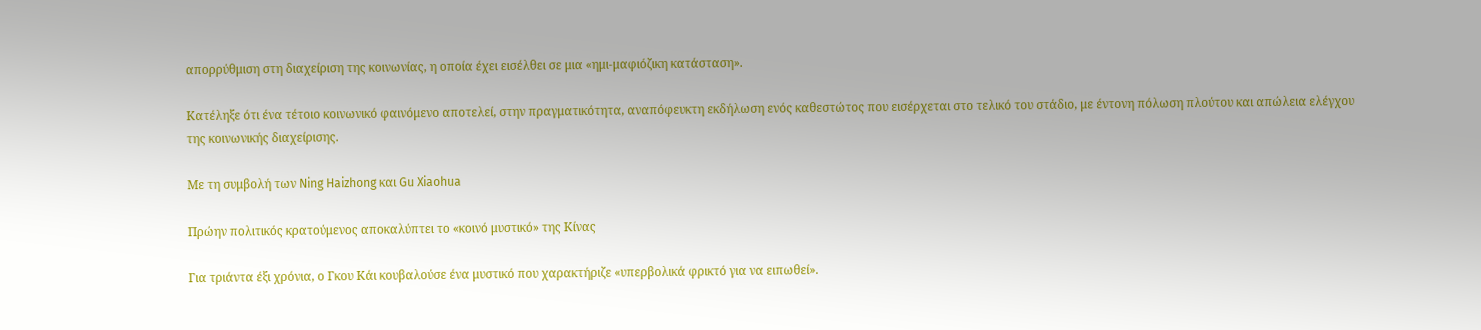απορρύθμιση στη διαχείριση της κοινωνίας, η οποία έχει εισέλθει σε μια «ημι-μαφιόζικη κατάσταση».

Κατέληξε ότι ένα τέτοιο κοινωνικό φαινόμενο αποτελεί, στην πραγματικότητα, αναπόφευκτη εκδήλωση ενός καθεστώτος που εισέρχεται στο τελικό του στάδιο, με έντονη πόλωση πλούτου και απώλεια ελέγχου της κοινωνικής διαχείρισης.

Με τη συμβολή των Ning Haizhong και Gu Xiaohua

Πρώην πολιτικός κρατούμενος αποκαλύπτει το «κοινό μυστικό» της Κίνας

Για τριάντα έξι χρόνια, ο Γκου Κάι κουβαλούσε ένα μυστικό που χαρακτήριζε «υπερβολικά φρικτό για να ειπωθεί».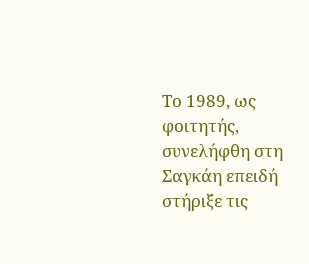Το 1989, ως φοιτητής, συνελήφθη στη Σαγκάη επειδή στήριξε τις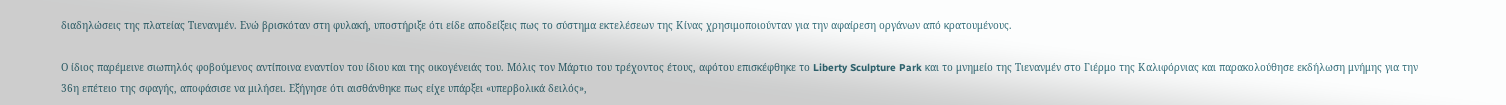διαδηλώσεις της πλατείας Τιενανμέν. Ενώ βρισκόταν στη φυλακή, υποστήριξε ότι είδε αποδείξεις πως το σύστημα εκτελέσεων της Κίνας χρησιμοποιούνταν για την αφαίρεση οργάνων από κρατουμένους.

Ο ίδιος παρέμεινε σιωπηλός φοβούμενος αντίποινα εναντίον του ίδιου και της οικογένειάς του. Μόλις τον Μάρτιο του τρέχοντος έτους, αφότου επισκέφθηκε το Liberty Sculpture Park και το μνημείο της Τιενανμέν στο Γιέρμο της Καλιφόρνιας και παρακολούθησε εκδήλωση μνήμης για την 36η επέτειο της σφαγής, αποφάσισε να μιλήσει. Εξήγησε ότι αισθάνθηκε πως είχε υπάρξει «υπερβολικά δειλός»,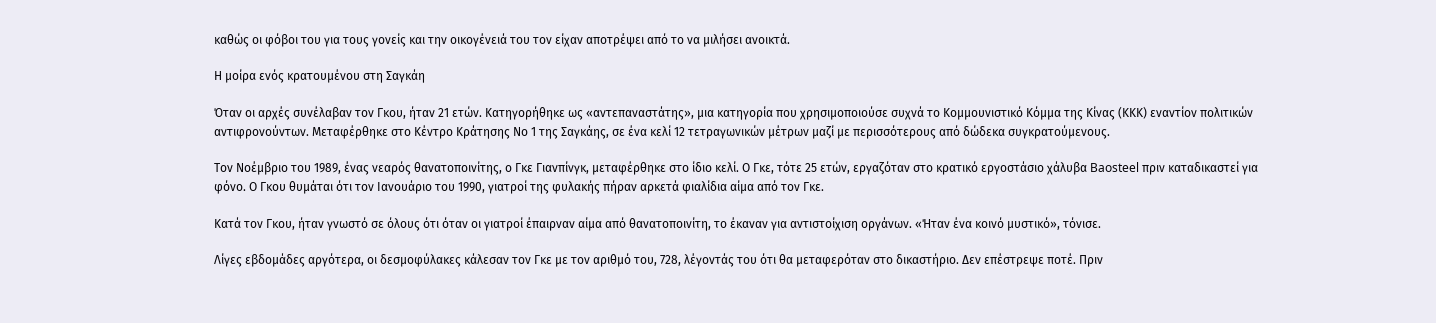καθώς οι φόβοι του για τους γονείς και την οικογένειά του τον είχαν αποτρέψει από το να μιλήσει ανοικτά.

Η μοίρα ενός κρατουμένου στη Σαγκάη

Όταν οι αρχές συνέλαβαν τον Γκου, ήταν 21 ετών. Κατηγορήθηκε ως «αντεπαναστάτης», μια κατηγορία που χρησιμοποιούσε συχνά το Κομμουνιστικό Κόμμα της Κίνας (ΚΚΚ) εναντίον πολιτικών αντιφρονούντων. Μεταφέρθηκε στο Κέντρο Κράτησης Νο 1 της Σαγκάης, σε ένα κελί 12 τετραγωνικών μέτρων μαζί με περισσότερους από δώδεκα συγκρατούμενους.

Τον Νοέμβριο του 1989, ένας νεαρός θανατοποινίτης, ο Γκε Γιανπίνγκ, μεταφέρθηκε στο ίδιο κελί. Ο Γκε, τότε 25 ετών, εργαζόταν στο κρατικό εργοστάσιο χάλυβα Baosteel πριν καταδικαστεί για φόνο. Ο Γκου θυμάται ότι τον Ιανουάριο του 1990, γιατροί της φυλακής πήραν αρκετά φιαλίδια αίμα από τον Γκε.

Κατά τον Γκου, ήταν γνωστό σε όλους ότι όταν οι γιατροί έπαιρναν αίμα από θανατοποινίτη, το έκαναν για αντιστοίχιση οργάνων. «Ήταν ένα κοινό μυστικό», τόνισε.

Λίγες εβδομάδες αργότερα, οι δεσμοφύλακες κάλεσαν τον Γκε με τον αριθμό του, 728, λέγοντάς του ότι θα μεταφερόταν στο δικαστήριο. Δεν επέστρεψε ποτέ. Πριν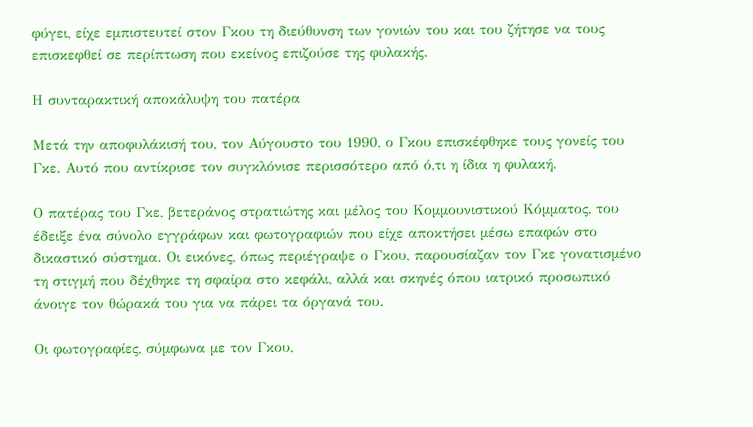φύγει, είχε εμπιστευτεί στον Γκου τη διεύθυνση των γονιών του και του ζήτησε να τους επισκεφθεί σε περίπτωση που εκείνος επιζούσε της φυλακής.

Η συνταρακτική αποκάλυψη του πατέρα

Μετά την αποφυλάκισή του, τον Αύγουστο του 1990, ο Γκου επισκέφθηκε τους γονείς του Γκε. Αυτό που αντίκρισε τον συγκλόνισε περισσότερο από ό,τι η ίδια η φυλακή.

Ο πατέρας του Γκε, βετεράνος στρατιώτης και μέλος του Κομμουνιστικού Κόμματος, του έδειξε ένα σύνολο εγγράφων και φωτογραφιών που είχε αποκτήσει μέσω επαφών στο δικαστικό σύστημα. Οι εικόνες, όπως περιέγραψε ο Γκου, παρουσίαζαν τον Γκε γονατισμένο τη στιγμή που δέχθηκε τη σφαίρα στο κεφάλι, αλλά και σκηνές όπου ιατρικό προσωπικό άνοιγε τον θώρακά του για να πάρει τα όργανά του.

Οι φωτογραφίες, σύμφωνα με τον Γκου,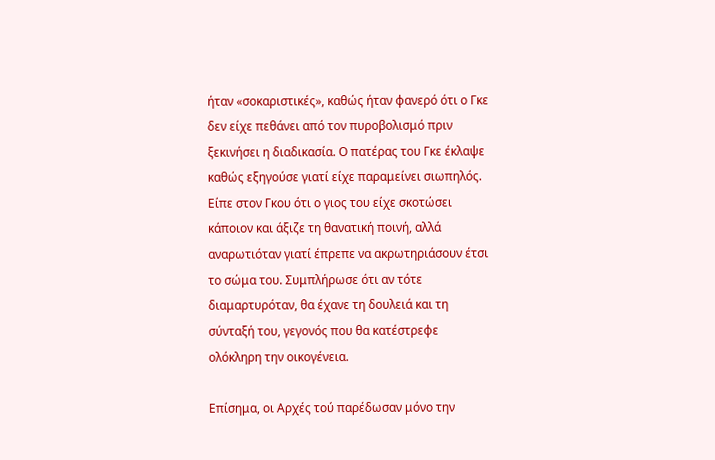ήταν «σοκαριστικές», καθώς ήταν φανερό ότι ο Γκε δεν είχε πεθάνει από τον πυροβολισμό πριν ξεκινήσει η διαδικασία. Ο πατέρας του Γκε έκλαψε καθώς εξηγούσε γιατί είχε παραμείνει σιωπηλός. Είπε στον Γκου ότι ο γιος του είχε σκοτώσει κάποιον και άξιζε τη θανατική ποινή, αλλά αναρωτιόταν γιατί έπρεπε να ακρωτηριάσουν έτσι το σώμα του. Συμπλήρωσε ότι αν τότε διαμαρτυρόταν, θα έχανε τη δουλειά και τη σύνταξή του, γεγονός που θα κατέστρεφε ολόκληρη την οικογένεια.

Επίσημα, οι Αρχές τού παρέδωσαν μόνο την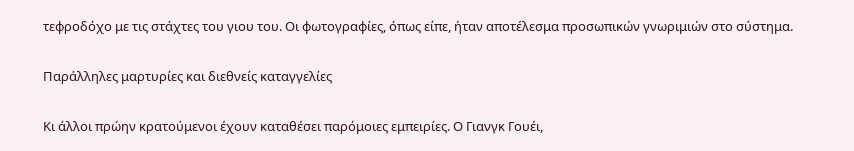τεφροδόχο με τις στάχτες του γιου του. Οι φωτογραφίες, όπως είπε, ήταν αποτέλεσμα προσωπικών γνωριμιών στο σύστημα.

Παράλληλες μαρτυρίες και διεθνείς καταγγελίες

Κι άλλοι πρώην κρατούμενοι έχουν καταθέσει παρόμοιες εμπειρίες. Ο Γιανγκ Γουέι,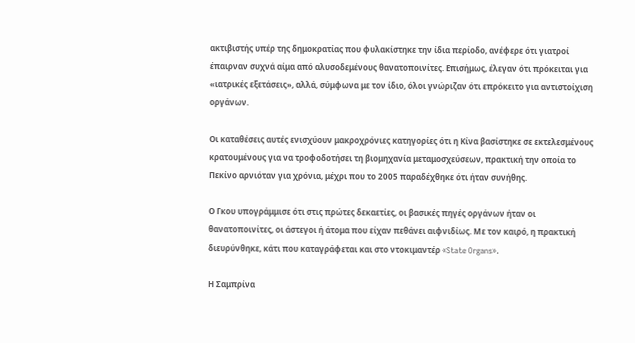ακτιβιστής υπέρ της δημοκρατίας που φυλακίστηκε την ίδια περίοδο, ανέφερε ότι γιατροί έπαιρναν συχνά αίμα από αλυσοδεμένους θανατοποινίτες. Επισήμως, έλεγαν ότι πρόκειται για «ιατρικές εξετάσεις», αλλά, σύμφωνα με τον ίδιο, όλοι γνώριζαν ότι επρόκειτο για αντιστοίχιση οργάνων.

Οι καταθέσεις αυτές ενισχύουν μακροχρόνιες κατηγορίες ότι η Κίνα βασίστηκε σε εκτελεσμένους κρατουμένους για να τροφοδοτήσει τη βιομηχανία μεταμοσχεύσεων, πρακτική την οποία το Πεκίνο αρνιόταν για χρόνια, μέχρι που το 2005 παραδέχθηκε ότι ήταν συνήθης.

Ο Γκου υπογράμμισε ότι στις πρώτες δεκαετίες, οι βασικές πηγές οργάνων ήταν οι θανατοποινίτες, οι άστεγοι ή άτομα που είχαν πεθάνει αιφνιδίως. Με τον καιρό, η πρακτική διευρύνθηκε, κάτι που καταγράφεται και στο ντοκιμαντέρ «State Organs».

Η Σαμπρίνα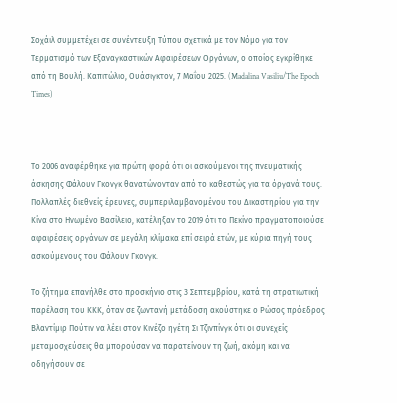Σοχάιλ συμμετέχει σε συνέντευξη Τύπου σχετικά με τον Νόμο για τον Τερματισμό των Εξαναγκαστικών Αφαιρέσεων Οργάνων, ο οποίος εγκρίθηκε από τη Βουλή. Καπιτώλιο, Ουάσιγκτον, 7 Μαΐου 2025. (Madalina Vasiliu/The Epoch Times)



Το 2006 αναφέρθηκε για πρώτη φορά ότι οι ασκούμενοι της πνευματικής άσκησης Φάλουν Γκονγκ θανατώνονταν από το καθεστώς για τα όργανά τους. Πολλαπλές διεθνείς έρευνες, συμπεριλαμβανομένου του Δικαστηρίου για την Κίνα στο Ηνωμένο Βασίλειο, κατέληξαν το 2019 ότι το Πεκίνο πραγματοποιούσε αφαιρέσεις οργάνων σε μεγάλη κλίμακα επί σειρά ετών, με κύρια πηγή τους ασκούμενους του Φάλουν Γκονγκ.

Το ζήτημα επανήλθε στο προσκήνιο στις 3 Σεπτεμβρίου, κατά τη στρατιωτική παρέλαση του ΚΚΚ, όταν σε ζωντανή μετάδοση ακούστηκε ο Ρώσος πρόεδρος Βλαντίμιρ Πούτιν να λέει στον Κινέζο ηγέτη Σι Τζινπίνγκ ότι οι συνεχείς μεταμοσχεύσεις θα μπορούσαν να παρατείνουν τη ζωή, ακόμη και να οδηγήσουν σε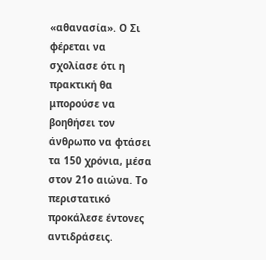«αθανασία». Ο Σι φέρεται να σχολίασε ότι η πρακτική θα μπορούσε να βοηθήσει τον άνθρωπο να φτάσει τα 150 χρόνια, μέσα στον 21ο αιώνα. Το περιστατικό προκάλεσε έντονες αντιδράσεις.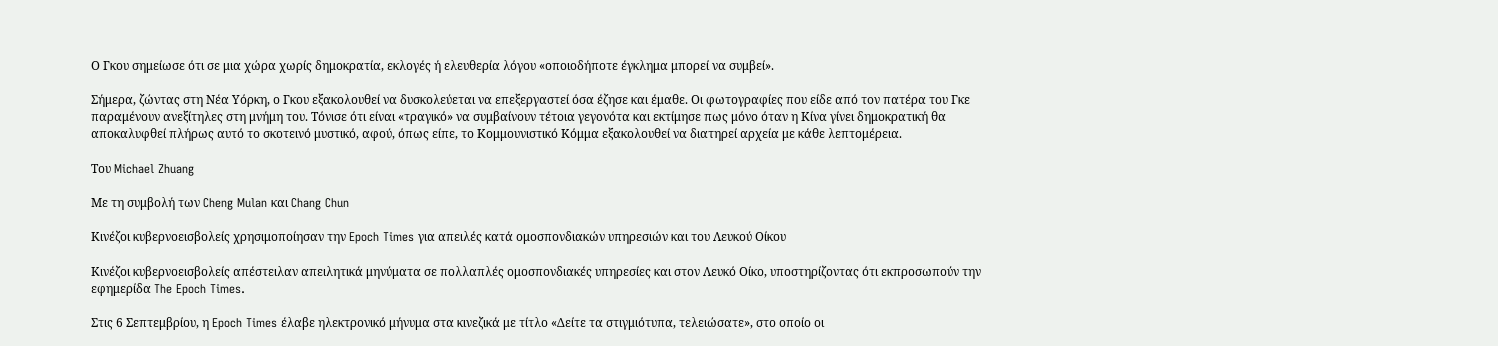Ο Γκου σημείωσε ότι σε μια χώρα χωρίς δημοκρατία, εκλογές ή ελευθερία λόγου «οποιοδήποτε έγκλημα μπορεί να συμβεί».

Σήμερα, ζώντας στη Νέα Υόρκη, ο Γκου εξακολουθεί να δυσκολεύεται να επεξεργαστεί όσα έζησε και έμαθε. Οι φωτογραφίες που είδε από τον πατέρα του Γκε παραμένουν ανεξίτηλες στη μνήμη του. Τόνισε ότι είναι «τραγικό» να συμβαίνουν τέτοια γεγονότα και εκτίμησε πως μόνο όταν η Κίνα γίνει δημοκρατική θα αποκαλυφθεί πλήρως αυτό το σκοτεινό μυστικό, αφού, όπως είπε, το Κομμουνιστικό Κόμμα εξακολουθεί να διατηρεί αρχεία με κάθε λεπτομέρεια.

Του Michael Zhuang

Με τη συμβολή των Cheng Mulan και Chang Chun

Κινέζοι κυβερνοεισβολείς χρησιμοποίησαν την Epoch Times για απειλές κατά ομοσπονδιακών υπηρεσιών και του Λευκού Οίκου

Κινέζοι κυβερνοεισβολείς απέστειλαν απειλητικά μηνύματα σε πολλαπλές ομοσπονδιακές υπηρεσίες και στον Λευκό Οίκο, υποστηρίζοντας ότι εκπροσωπούν την εφημερίδα The Epoch Times.

Στις 6 Σεπτεμβρίου, η Epoch Times έλαβε ηλεκτρονικό μήνυμα στα κινεζικά με τίτλο «Δείτε τα στιγμιότυπα, τελειώσατε», στο οποίο οι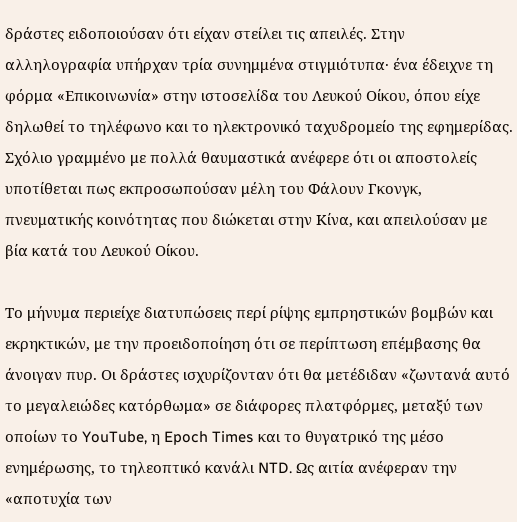δράστες ειδοποιούσαν ότι είχαν στείλει τις απειλές. Στην αλληλογραφία υπήρχαν τρία συνημμένα στιγμιότυπα· ένα έδειχνε τη φόρμα «Επικοινωνία» στην ιστοσελίδα του Λευκού Οίκου, όπου είχε δηλωθεί το τηλέφωνο και το ηλεκτρονικό ταχυδρομείο της εφημερίδας. Σχόλιο γραμμένο με πολλά θαυμαστικά ανέφερε ότι οι αποστολείς υποτίθεται πως εκπροσωπούσαν μέλη του Φάλουν Γκονγκ, πνευματικής κοινότητας που διώκεται στην Κίνα, και απειλούσαν με βία κατά του Λευκού Οίκου.

Το μήνυμα περιείχε διατυπώσεις περί ρίψης εμπρηστικών βομβών και εκρηκτικών, με την προειδοποίηση ότι σε περίπτωση επέμβασης θα άνοιγαν πυρ. Οι δράστες ισχυρίζονταν ότι θα μετέδιδαν «ζωντανά αυτό το μεγαλειώδες κατόρθωμα» σε διάφορες πλατφόρμες, μεταξύ των οποίων το YouTube, η Epoch Times και το θυγατρικό της μέσο ενημέρωσης, το τηλεοπτικό κανάλι NTD. Ως αιτία ανέφεραν την «αποτυχία των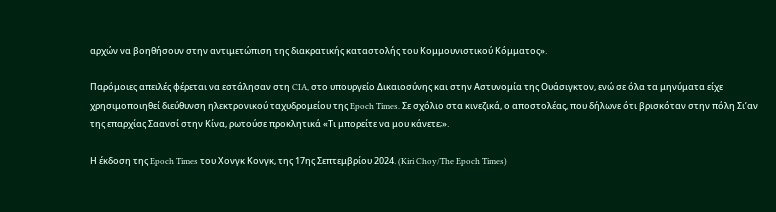αρχών να βοηθήσουν στην αντιμετώπιση της διακρατικής καταστολής του Κομμουνιστικού Κόμματος».

Παρόμοιες απειλές φέρεται να εστάλησαν στη CIA, στο υπουργείο Δικαιοσύνης και στην Αστυνομία της Ουάσιγκτον, ενώ σε όλα τα μηνύματα είχε χρησιμοποιηθεί διεύθυνση ηλεκτρονικού ταχυδρομείου της Epoch Times. Σε σχόλιο στα κινεζικά, ο αποστολέας, που δήλωνε ότι βρισκόταν στην πόλη Σι’αν της επαρχίας Σαανσί στην Κίνα, ρωτούσε προκλητικά «Τι μπορείτε να μου κάνετε;».

Η έκδοση της Epoch Times του Χονγκ Κονγκ, της 17ης Σεπτεμβρίου 2024. (Kiri Choy/The Epoch Times)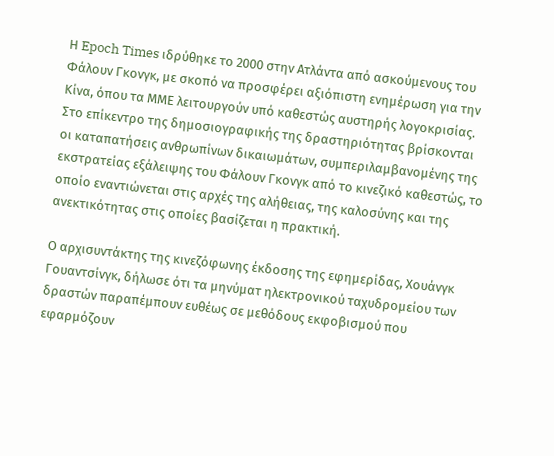Η Epoch Times ιδρύθηκε το 2000 στην Ατλάντα από ασκούμενους του Φάλουν Γκονγκ, με σκοπό να προσφέρει αξιόπιστη ενημέρωση για την Κίνα, όπου τα ΜΜΕ λειτουργούν υπό καθεστώς αυστηρής λογοκρισίας. Στο επίκεντρο της δημοσιογραφικής της δραστηριότητας βρίσκονται οι καταπατήσεις ανθρωπίνων δικαιωμάτων, συμπεριλαμβανομένης της εκστρατείας εξάλειψης του Φάλουν Γκονγκ από το κινεζικό καθεστώς, το οποίο εναντιώνεται στις αρχές της αλήθειας, της καλοσύνης και της ανεκτικότητας στις οποίες βασίζεται η πρακτική.

Ο αρχισυντάκτης της κινεζόφωνης έκδοσης της εφημερίδας, Χουάνγκ Γουαντσίνγκ, δήλωσε ότι τα μηνύματ ηλεκτρονικού ταχυδρομείου των δραστών παραπέμπουν ευθέως σε μεθόδους εκφοβισμού που εφαρμόζουν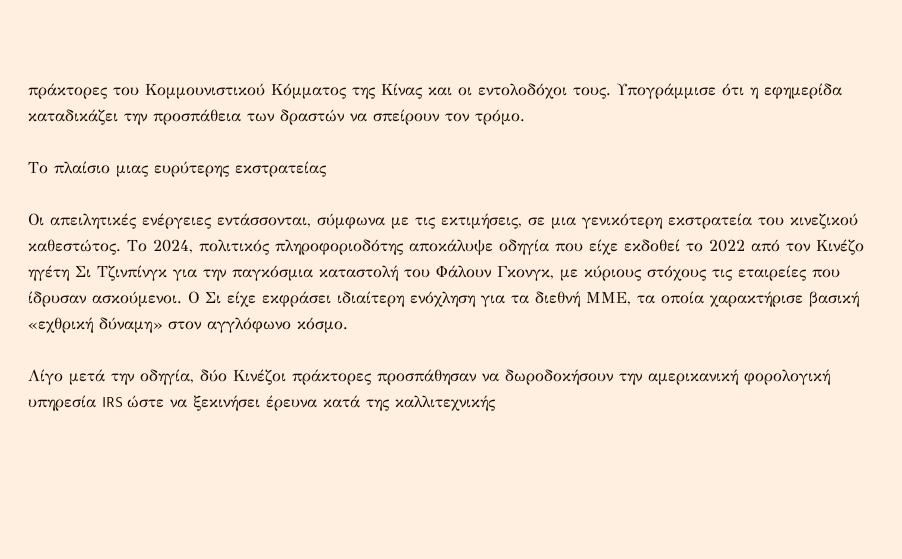πράκτορες του Κομμουνιστικού Κόμματος της Κίνας και οι εντολοδόχοι τους. Υπογράμμισε ότι η εφημερίδα καταδικάζει την προσπάθεια των δραστών να σπείρουν τον τρόμο.

Το πλαίσιο μιας ευρύτερης εκστρατείας

Οι απειλητικές ενέργειες εντάσσονται, σύμφωνα με τις εκτιμήσεις, σε μια γενικότερη εκστρατεία του κινεζικού καθεστώτος. Το 2024, πολιτικός πληροφοριοδότης αποκάλυψε οδηγία που είχε εκδοθεί το 2022 από τον Κινέζο ηγέτη Σι Τζινπίνγκ για την παγκόσμια καταστολή του Φάλουν Γκονγκ, με κύριους στόχους τις εταιρείες που ίδρυσαν ασκούμενοι. Ο Σι είχε εκφράσει ιδιαίτερη ενόχληση για τα διεθνή ΜΜΕ, τα οποία χαρακτήρισε βασική «εχθρική δύναμη» στον αγγλόφωνο κόσμο.

Λίγο μετά την οδηγία, δύο Κινέζοι πράκτορες προσπάθησαν να δωροδοκήσουν την αμερικανική φορολογική υπηρεσία IRS ώστε να ξεκινήσει έρευνα κατά της καλλιτεχνικής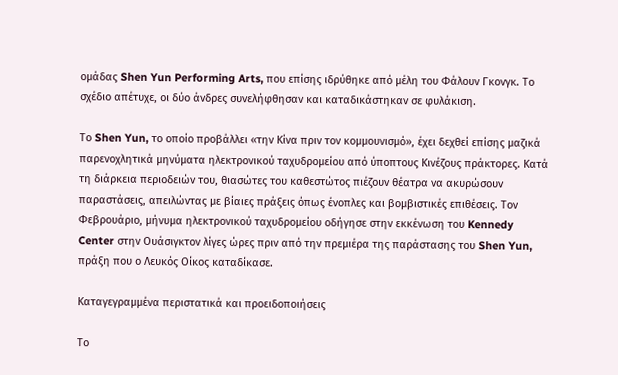ομάδας Shen Yun Performing Arts, που επίσης ιδρύθηκε από μέλη του Φάλουν Γκονγκ. Το σχέδιο απέτυχε, οι δύο άνδρες συνελήφθησαν και καταδικάστηκαν σε φυλάκιση.

Το Shen Yun, το οποίο προβάλλει «την Κίνα πριν τον κομμουνισμό», έχει δεχθεί επίσης μαζικά παρενοχλητικά μηνύματα ηλεκτρονικού ταχυδρομείου από ύποπτους Κινέζους πράκτορες. Κατά τη διάρκεια περιοδειών του, θιασώτες του καθεστώτος πιέζουν θέατρα να ακυρώσουν παραστάσεις, απειλώντας με βίαιες πράξεις όπως ένοπλες και βομβιστικές επιθέσεις. Τον Φεβρουάριο, μήνυμα ηλεκτρονικού ταχυδρομείου οδήγησε στην εκκένωση του Kennedy Center στην Ουάσιγκτον λίγες ώρες πριν από την πρεμιέρα της παράστασης του Shen Yun, πράξη που ο Λευκός Οίκος καταδίκασε.

Καταγεγραμμένα περιστατικά και προειδοποιήσεις

Το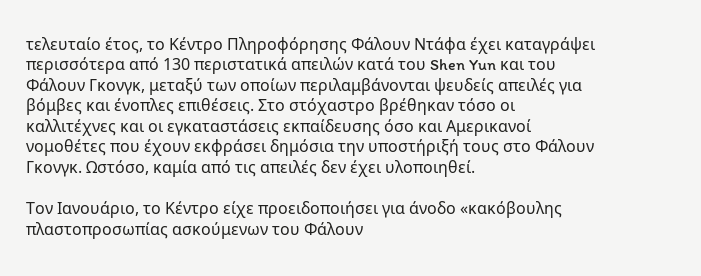τελευταίο έτος, το Κέντρο Πληροφόρησης Φάλουν Ντάφα έχει καταγράψει περισσότερα από 130 περιστατικά απειλών κατά του Shen Yun και του Φάλουν Γκονγκ, μεταξύ των οποίων περιλαμβάνονται ψευδείς απειλές για βόμβες και ένοπλες επιθέσεις. Στο στόχαστρο βρέθηκαν τόσο οι καλλιτέχνες και οι εγκαταστάσεις εκπαίδευσης όσο και Αμερικανοί νομοθέτες που έχουν εκφράσει δημόσια την υποστήριξή τους στο Φάλουν Γκονγκ. Ωστόσο, καμία από τις απειλές δεν έχει υλοποιηθεί.

Τον Ιανουάριο, το Κέντρο είχε προειδοποιήσει για άνοδο «κακόβουλης πλαστοπροσωπίας ασκούμενων του Φάλουν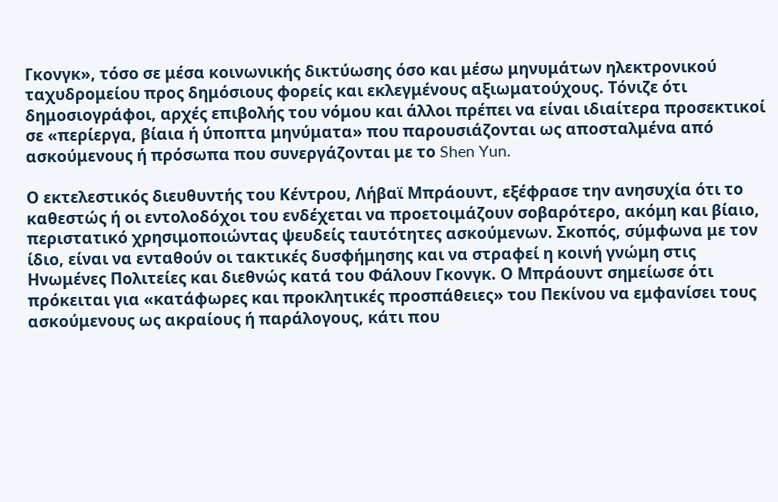Γκονγκ», τόσο σε μέσα κοινωνικής δικτύωσης όσο και μέσω μηνυμάτων ηλεκτρονικού ταχυδρομείου προς δημόσιους φορείς και εκλεγμένους αξιωματούχους. Τόνιζε ότι δημοσιογράφοι, αρχές επιβολής του νόμου και άλλοι πρέπει να είναι ιδιαίτερα προσεκτικοί σε «περίεργα, βίαια ή ύποπτα μηνύματα» που παρουσιάζονται ως αποσταλμένα από ασκούμενους ή πρόσωπα που συνεργάζονται με το Shen Yun.

Ο εκτελεστικός διευθυντής του Κέντρου, Λήβαϊ Μπράουντ, εξέφρασε την ανησυχία ότι το καθεστώς ή οι εντολοδόχοι του ενδέχεται να προετοιμάζουν σοβαρότερο, ακόμη και βίαιο, περιστατικό χρησιμοποιώντας ψευδείς ταυτότητες ασκούμενων. Σκοπός, σύμφωνα με τον ίδιο, είναι να ενταθούν οι τακτικές δυσφήμησης και να στραφεί η κοινή γνώμη στις Ηνωμένες Πολιτείες και διεθνώς κατά του Φάλουν Γκονγκ. Ο Μπράουντ σημείωσε ότι πρόκειται για «κατάφωρες και προκλητικές προσπάθειες» του Πεκίνου να εμφανίσει τους ασκούμενους ως ακραίους ή παράλογους, κάτι που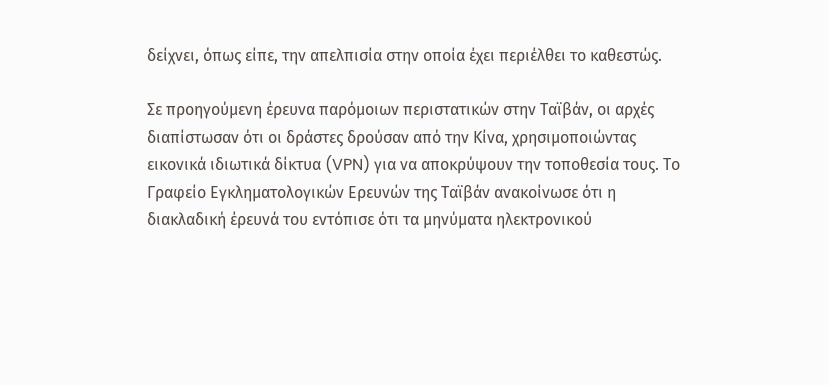δείχνει, όπως είπε, την απελπισία στην οποία έχει περιέλθει το καθεστώς.

Σε προηγούμενη έρευνα παρόμοιων περιστατικών στην Ταϊβάν, οι αρχές διαπίστωσαν ότι οι δράστες δρούσαν από την Κίνα, χρησιμοποιώντας εικονικά ιδιωτικά δίκτυα (VPN) για να αποκρύψουν την τοποθεσία τους. Το Γραφείο Εγκληματολογικών Ερευνών της Ταϊβάν ανακοίνωσε ότι η διακλαδική έρευνά του εντόπισε ότι τα μηνύματα ηλεκτρονικού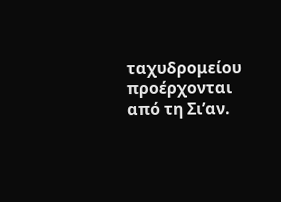ταχυδρομείου προέρχονται από τη Σι’αν.